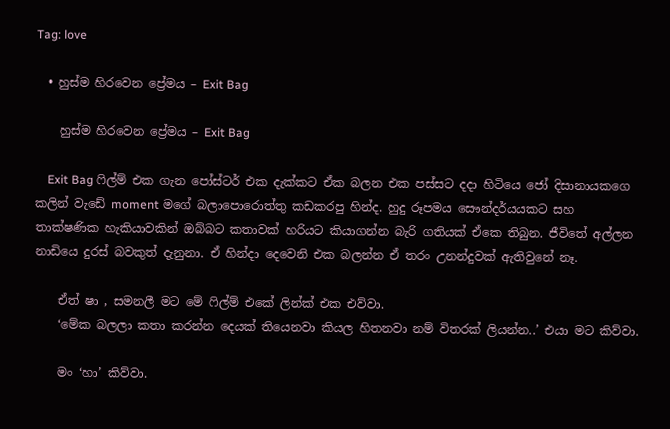Tag: love

  • හුස්ම හිරවෙන ප්‍රේමය – Exit Bag

    හුස්ම හිරවෙන ප්‍රේමය – Exit Bag

    Exit Bag ෆිල්ම් එක ගැන පෝස්ටර් එක දැක්කට ඒක බලන එක පස්සට දදා හිටියෙ ජෝ දිසානායකගෙ කලින් වැඩේ moment මගේ බලාපොරොත්තු කඩකරපු හින්ද. හුදු රූපමය සෞන්දර්යයකට සහ තාක්ෂණික හැකියාවකින් ඔබ්බට කතාවක් හරියට කියාගන්න බැරි ගතියක් ඒකෙ තිබුන. ජීවිතේ අල්ලන නාඩියෙ දුරස් බවකුත් දැනුනා. ඒ හින්දා දෙවෙනි එක බලන්න ඒ තරං උනන්දුවක් ඇතිවුනේ නෑ.

    ඒත් ෂා , සමනලී මට මේ ෆිල්ම් එකේ ලින්ක් එක එව්වා.
    ‘මේක බලලා කතා කරන්න දෙයක් තියෙනවා කියල හිතනවා නම් විතරක් ලියන්න..’ එයා මට කිව්වා.

    මං ‘හා’ කිව්වා.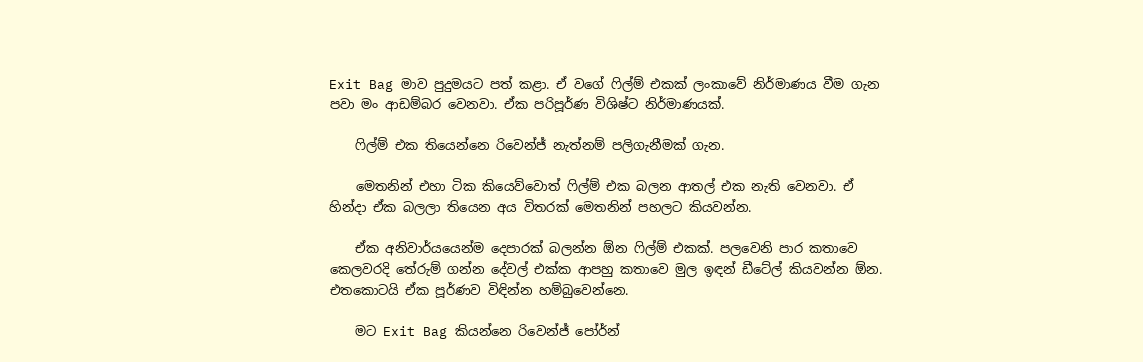Exit Bag මාව පුදුමයට පත් කළා. ඒ වගේ ෆිල්ම් එකක් ලංකාවේ නිර්මාණය වීම ගැන පවා මං ආඩම්බර වෙනවා. ඒක පරිපූර්ණ විශිෂ්ට නිර්මාණයක්.

    ෆිල්ම් එක තියෙන්නෙ රිවෙන්ජ් නැත්නම් පලිගැනීමක් ගැන.

    මෙතනින් එහා ටික කියෙව්වොත් ෆිල්ම් එක බලන ආතල් එක නැති වෙනවා. ඒ හින්දා ඒක බලලා තියෙන අය විතරක් මෙතනින් පහලට කියවන්න.

    ඒක අනිවාර්යයෙන්ම දෙපාරක් බලන්න ඕන ෆිල්ම් එකක්. පලවෙනි පාර කතාවෙ කෙලවරදි තේරුම් ගන්න දේවල් එක්ක ආපහු කතාවෙ මුල ඉඳන් ඩීටේල් කියවන්න ඕන. එතකොටයි ඒක පූර්ණව විඳින්න හම්බුවෙන්නෙ.

    මට Exit Bag කියන්නෙ රිවෙන්ජ් පෝර්න්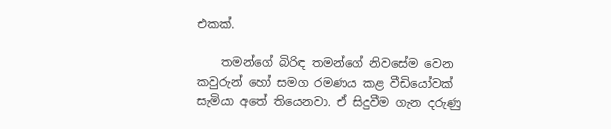එකක්.

    තමන්ගේ බිරිඳ තමන්ගේ නිවසේම වෙන කවුරුන් හෝ සමග රමණය කළ වීඩියෝවක් සැමියා අතේ තියෙනවා. ඒ සිදුවීම ගැන දරුණු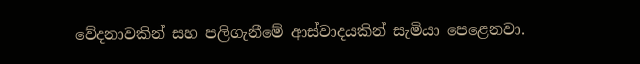වේදනාවකින් සහ පලිගැනීමේ ආස්වාදයකින් සැමියා පෙළෙනවා.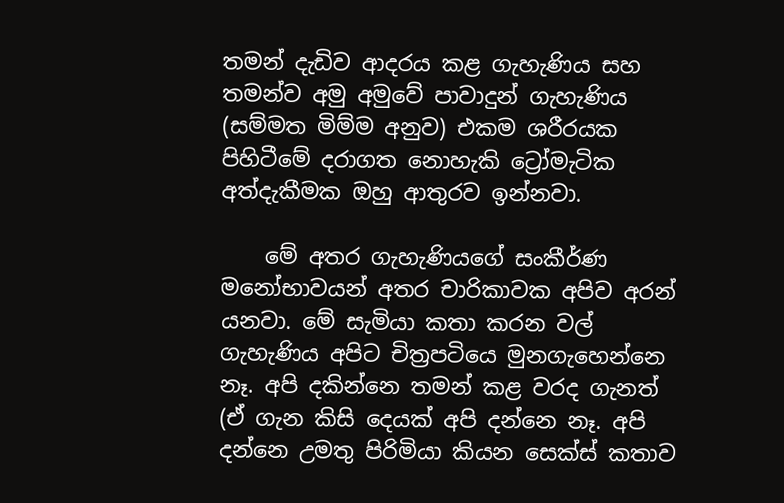තමන් දැඩිව ආදරය කළ ගැහැණිය සහ තමන්ව අමු අමුවේ පාවාදුන් ගැහැණිය (සම්මත මිම්ම අනුව) එකම ශරීරයක පිහිටීමේ දරාගත නොහැකි ට්‍රෝමැටික අත්දැකීමක ඔහු ආතුරව ඉන්නවා.

    මේ අතර ගැහැණියගේ සංකීර්ණ මනෝභාවයන් අතර චාරිකාවක අපිව අරන් යනවා. මේ සැමියා කතා කරන වල් ගැහැණිය අපිට චිත්‍රපටියෙ මුනගැහෙන්නෙ නෑ. අපි දකින්නෙ තමන් කළ වරද ගැනත් (ඒ ගැන කිසි දෙයක් අපි දන්නෙ නෑ. අපි දන්නෙ උමතු පිරිමියා කියන සෙක්ස් කතාව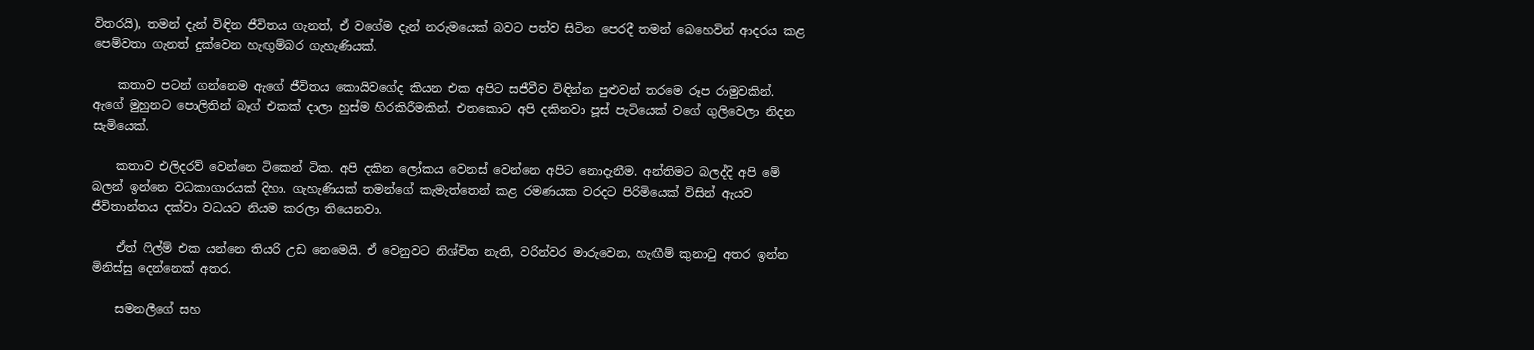විතරයි), තමන් දැන් විඳින ජීවිතය ගැනත්, ඒ වගේම දැන් නරුමයෙක් බවට පත්ව සිටින පෙරදී තමන් බෙහෙවින් ආදරය කළ පෙම්වතා ගැනත් දුක්වෙන හැඟුම්බර ගැහැණියක්.

    කතාව පටන් ගන්නෙම ඇගේ ජීවිතය කොයිවගේද කියන එක අපිට සජීවීව විඳින්න පුළුවන් තරමෙ රූප රාමුවකින්. ඇගේ මුහුනට පොලිතින් බෑග් එකක් දාලා හුස්ම හිරකිරීමකින්. එතකොට අපි දකිනවා පූස් පැටියෙක් වගේ ගුලිවෙලා නිදන සැමියෙක්.

    කතාව එලිදරව් වෙන්නෙ ටිකෙන් ටික. අපි දකින ලෝකය වෙනස් වෙන්නෙ අපිට නොදැනීම. අන්තිමට බලද්දි අපි මේ බලන් ඉන්නෙ වධකාගාරයක් දිහා. ගැහැණියක් තමන්ගේ කැමැත්තෙන් කළ රමණයක වරදට පිරිමියෙක් විසින් ඇයව ජීවිතාන්තය දක්වා වධයට නියම කරලා තියෙනවා.

    ඒත් ෆිල්ම් එක යන්නෙ තියරි උඩ නෙමෙයි. ඒ වෙනුවට නිශ්චිත නැති, වරින්වර මාරුවෙන, හැඟීම් කුනාටු අතර ඉන්න මිනිස්සු දෙන්නෙක් අතර.

    සමනලීගේ සහ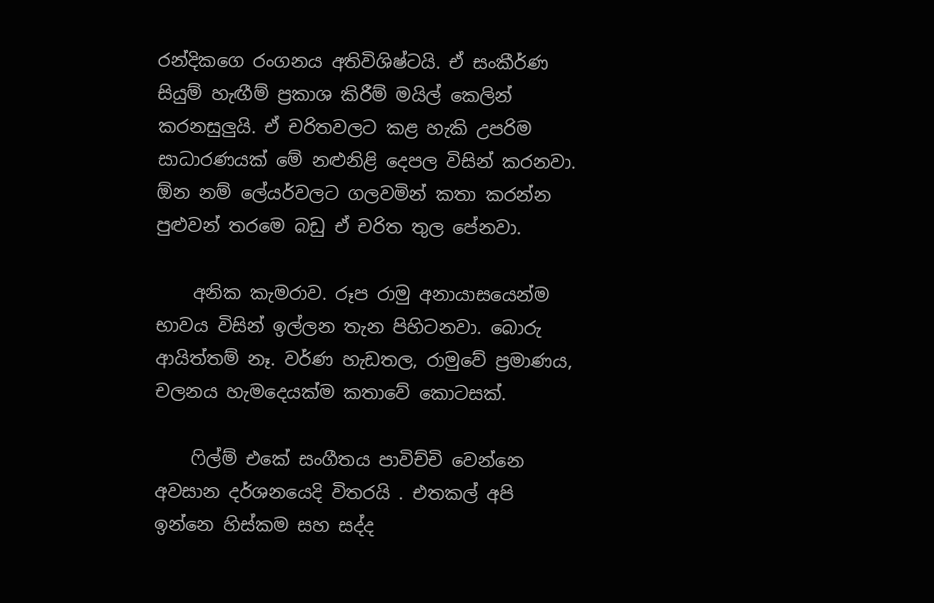රන්දිකගෙ රංගනය අතිවිශිෂ්ටයි. ඒ සංකීර්ණ සියුම් හැඟීම් ප්‍රකාශ කිරීම් මයිල් කෙලින් කරනසුලුයි. ඒ චරිතවලට කළ හැකි උපරිම සාධාරණයක් මේ නළුනිළි දෙපල විසින් කරනවා. ඕන නම් ලේයර්වලට ගලවමින් කතා කරන්න පුළුවන් තරමෙ බඩු ඒ චරිත තුල පේනවා.

    අනික කැමරාව. රූප රාමු අනායාසයෙන්ම භාවය විසින් ඉල්ලන තැන පිහිටනවා. බොරු ආයිත්තම් නෑ. වර්ණ හැඩතල, රාමුවේ ප්‍රමාණය, චලනය හැමදෙයක්ම කතාවේ කොටසක්.

    ෆිල්ම් එකේ සංගීතය පාවිච්චි වෙන්නෙ අවසාන දර්ශනයෙදි විතරයි . එතකල් අපි ඉන්නෙ හිස්කම සහ සද්ද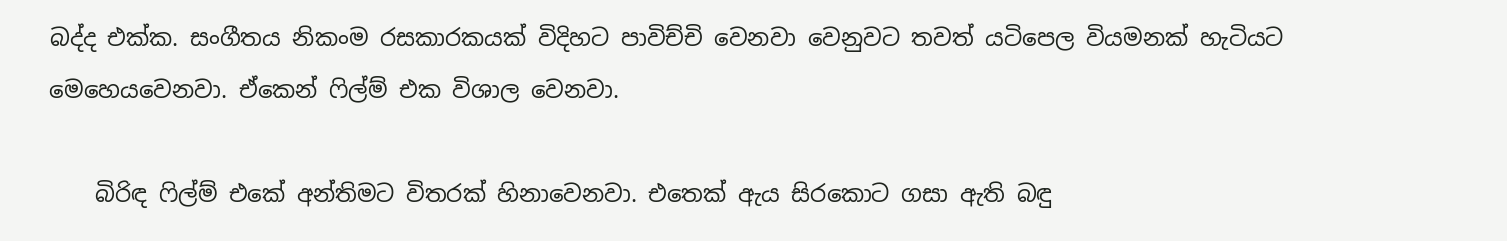බද්ද එක්ක. සංගීතය නිකංම රසකාරකයක් විදිහට පාවිච්චි වෙනවා වෙනුවට තවත් යටිපෙල වියමනක් හැටියට මෙහෙයවෙනවා. ඒකෙන් ෆිල්ම් එක විශාල වෙනවා.

    බිරිඳ ෆිල්ම් එකේ අන්තිමට විතරක් හිනාවෙනවා. එතෙක් ඇය සිරකොට ගසා ඇති බඳු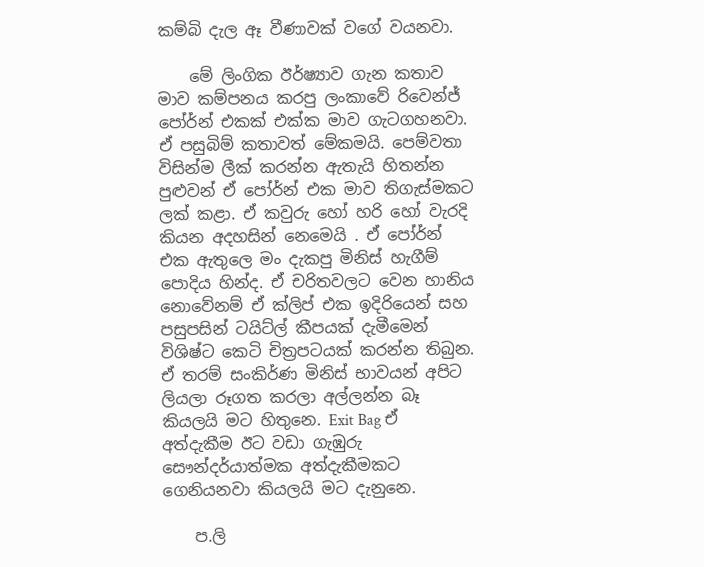කම්බි දැල ඈ වීණාවක් වගේ වයනවා.

    මේ ලිංගික ඊර්ෂ්‍යාව ගැන කතාව මාව කම්පනය කරපු ලංකාවේ රිවෙන්ජ් පෝර්න් එකක් එක්ක මාව ගැටගහනවා. ඒ පසුබිම් කතාවත් මේකමයි. පෙම්වතා විසින්ම ලීක් කරන්න ඇතැයි හිතන්න පුළුවන් ඒ පෝර්න් එක මාව තිගැස්මකට ලක් කළා. ඒ කවුරු හෝ හරි හෝ වැරදි කියන අදහසින් නෙමෙයි . ඒ පෝර්න් එක ඇතුලෙ මං දැකපු මිනිස් හැගීම් පොදිය හින්ද. ඒ චරිතවලට වෙන හානිය නොවේනම් ඒ ක්ලිප් එක ඉදිරියෙන් සහ පසුපසින් ටයිට්ල් කීපයක් දැමීමෙන් විශිෂ්ට කෙටි චිත්‍රපටයක් කරන්න තිබුන. ඒ තරම් සංකිර්ණ මිනිස් භාවයන් අපිට ලියලා රූගත කරලා අල්ලන්න බෑ කියලයි මට හිතුනෙ. Exit Bag ඒ අත්දැකීම ඊට වඩා ගැඹුරු සෞන්දර්යාත්මක අත්දැකීමකට ගෙනියනවා කියලයි මට දැනුනෙ.

    ප.ලි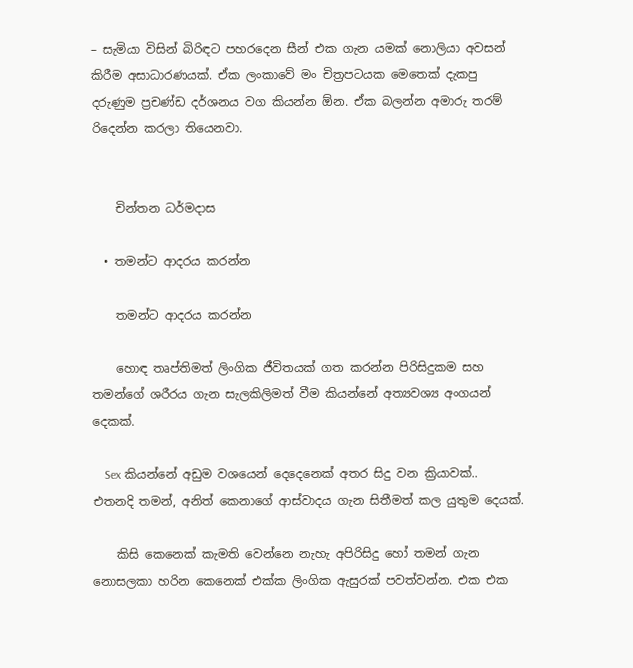– සැමියා විසින් බිරිඳට පහරදෙන සීන් එක ගැන යමක් නොලියා අවසන් කිරීම අසාධාරණයක්. ඒක ලංකාවේ මං චිත්‍රපටයක මෙතෙක් දැකපු දරුණුම ප්‍රචණ්ඩ දර්ශනය වග කියන්න ඕන. ඒක බලන්න අමාරු තරම් රිදෙන්න කරලා තියෙනවා.


    චින්තන ධර්මදාස

  • තමන්ට ආදරය කරන්න

    තමන්ට ආදරය කරන්න

    හො‍ඳ තෘප්තිමත් ලිංගික ජීවිතයක් ගත කරන්න පිරිසිදුකම සහ තමන්ගේ ශරීරය ගැන සැලකිලිමත් වීම කියන්නේ අත්‍යවශ්‍ය අංගයන් දෙකක්.

    Sex කියන්නේ අඩුම වශයෙන් දෙදෙනෙක් අතර සිදු වන ක්‍රියාවක්.. එතනදි තමන්, අනිත් කෙනාගේ ආස්වාදය ගැන සිතීමත් කල යුතුම දෙයක්.

    කිසි කෙනෙක් කැමති වෙන්නෙ නැහැ අපිරිසිදු හෝ තමන් ගැන නොසලකා හරින කෙනෙක් එක්ක ලිංගික ඇසුරක් පවත්වන්න. එක එක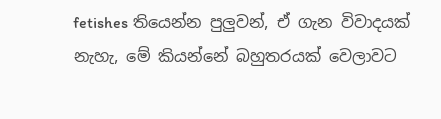fetishes තියෙන්න පුලුවන්, ඒ ගැන විවාදයක් නැහැ, මේ කියන්නේ බහුතරයක් වෙලාවට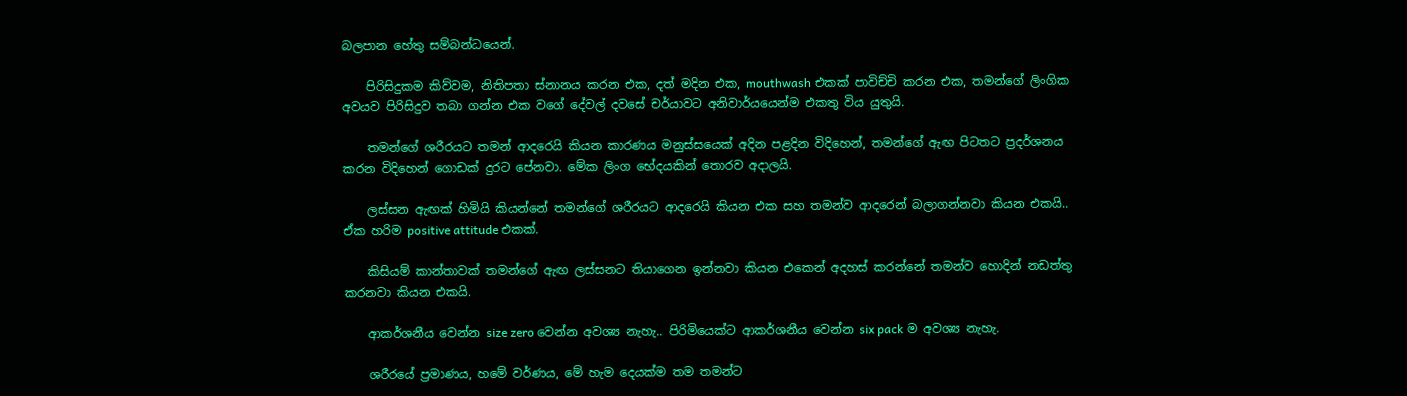බලපාන හේතු සම්බන්ධයෙන්.

    පිරිසිදුකම කිව්වම, නිතිපතා ස්නානය කරන එක, දත් මදින එක, mouthwash එකක් පාවිච්චි කරන එක, තමන්ගේ ලිංගික අවයව පිරිසිදුව තබා ගන්න එක වගේ දේවල් දවසේ චර්යාවට අනිවාර්යයෙන්ම එකතු විය යුතුයි.

    තමන්ගේ ශරීරයට තමන් ආදරෙයි කියන කාරණය මනුස්සයෙක් අදින පළදින විදිහෙන්, තමන්ගේ ඇඟ පිටතට ප්‍රදර්ශනය කරන විදිහෙන් ගොඩක් දුරට පේනවා. මේක ලිංග භේදයකින් තොරව අදාලයි.

    ලස්සන ඇඟක් හිමියි කියන්නේ තමන්ගේ ශරීරයට ආදරෙයි කියන එක සහ තමන්ව ආදරෙන් බලාගන්නවා කියන එකයි.. ඒක හරිම positive attitude එකක්.

    කිසියම් කාන්තාවක් තමන්ගේ ඇඟ ලස්සනට තියාගෙන ඉන්නවා කියන එකෙන් අදහස් කරන්නේ තමන්ව හොදින් නඩත්තු කරනවා කියන එකයි.

    ආකර්ශනීය වෙන්න size zero වෙන්න අවශ්‍ය නැහැ.. පිරිමියෙක්ට ආකර්ශනීය වෙන්න six pack ම අවශ්‍ය නැහැ.

    ශරීරයේ ප්‍රමාණය, හමේ වර්ණය, මේ හැම දෙයක්ම තම තමන්ට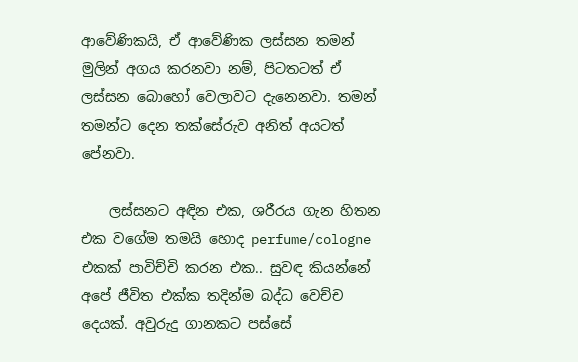ආවේණිකයි, ඒ ආවේණික ලස්සන තමන් මුලින් අගය කරනවා නම්, පිටතටත් ඒ ලස්සන බොහෝ වෙලාවට දැනෙනවා. තමන් තමන්ට දෙන තක්සේරුව අනිත් අයටත් පේනවා.

    ලස්සනට අඳින එක, ශරීරය ගැන හිතන එක වගේම තමයි හොද perfume/cologne එකක් පාවිච්චි කරන එක.. සුවඳ කියන්නේ අපේ ජීවිත එක්ක තදින්ම බද්ධ වෙච්ච දෙයක්. අවුරුදු ගානකට පස්සේ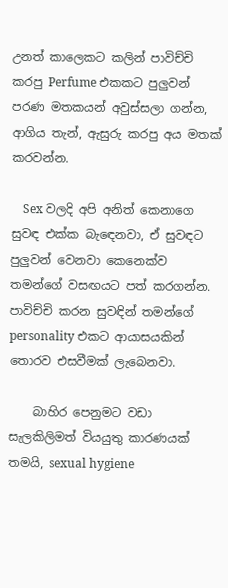උනත් කාලෙකට කලින් පාවිච්චි කරපු Perfume එකකට පුලුවන් පරණ මතකයන් අවුස්සලා ගන්න, ආගිය තැන්, ඇසුරු කරපු අය මතක් කරවන්න.

    Sex වලදි අපි අනිත් කෙනාගෙ සුවඳ එක්ක බැඳෙනවා, ඒ සුවඳට පුලුවන් වෙනවා කෙනෙක්ව තමන්ගේ වසඟයට පත් කරගන්න. පාවිච්චි කරන සුවඳින් තමන්ගේ personality එකට ආයාසයකින් තොරව එසවීමක් ලැබෙනවා.

    බාහිර පෙනුමට වඩා සැලකිලිමත් වියයුතු කාරණයක් තමයි, sexual hygiene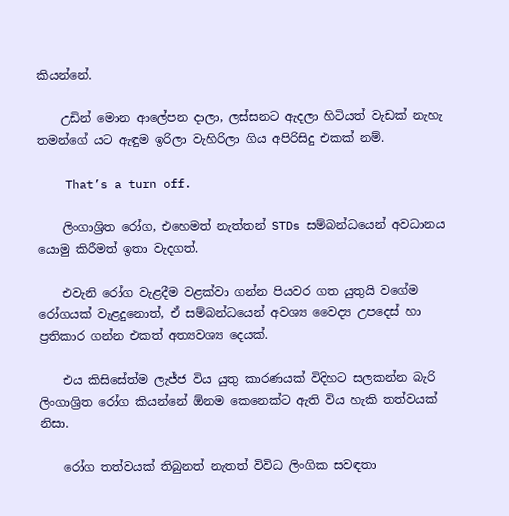කියන්නේ.

    උඩින් මොන ආලේපන දාලා, ලස්සනට ඇදලා හිටියත් වැඩක් නැහැ තමන්ගේ යට ඇඳුම ඉරිලා වැහිරිලා ගිය අපිරිසිදු එකක් නම්.

    That’s a turn off.

    ලිංගාශ්‍රිත රෝග, එහෙමත් නැත්තන් STDs සම්බන්ධයෙන් අවධානය යොමු කිරීමත් ඉතා වැදගත්.

    එවැනි රෝග වැළදීම වළක්වා ගන්න පියවර ගත යුතුයි වගේම රෝගයක් වැළදුනොත්, ඒ සම්බන්ධයෙන් අවශ්‍ය වෛද්‍ය උපදෙස් හා ප්‍රතිකාර ගන්න එකත් අත්‍යවශ්‍ය දෙයක්.

    එය කිසිසේත්ම ලැජ්ජ විය යුතු කාරණයක් විදිහට සලකන්න බැරි ලිංගාශ්‍රිත රෝග කියන්නේ ඕනම කෙනෙක්ට ඇති විය හැකි තත්වයක් නිසා.

    රෝග තත්වයක් තිබුනත් නැතත් විවිධ ලිංගික සවඳතා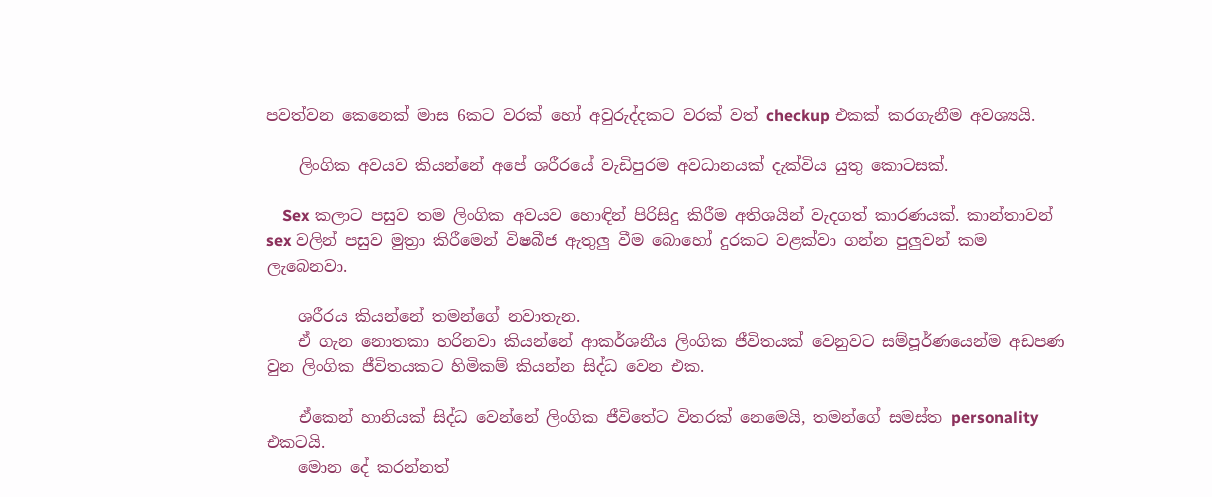පවත්වන කෙනෙක් මාස 6කට වරක් හෝ අවුරුද්දකට වරක් වත් checkup එකක් කරගැනීම අවශ්‍යයි.

    ලිංගික අවයව කියන්නේ අපේ ශරීරයේ වැඩිපුරම අවධානයක් දැක්විය යුතු කොටසක්.

    Sex කලාට පසුව තම ලිංගික අවයව හො‍‍ඳින් පිරිසිදු කිරීම අතිශයින් වැදගත් කාරණයක්. කාන්තාවන් sex වලින් පසුව මුත්‍රා කිරීමෙන් විෂබීජ ඇතුලු වීම බොහෝ දුරකට වළක්වා ගන්න පුලුවන් කම ලැබෙනවා.

    ශරීරය කියන්නේ තමන්ගේ නවාතැන.
    ඒ ගැන නොතකා හරිනවා කියන්නේ ආකර්ශනීය ලිංගික ජීවිතයක් වෙනුවට සම්පූර්ණයෙන්ම අඩපණ වුන ලිංගික ජීවිතයකට හිමිකම් කියන්න සිද්ධ වෙන එක.

    ඒකෙන් හානියක් සිද්ධ වෙන්නේ ලිංගික ජීවිතේට විතරක් නෙමෙයි, තමන්ගේ සමස්ත personality එකටයි.
    මොන දේ කරන්නත්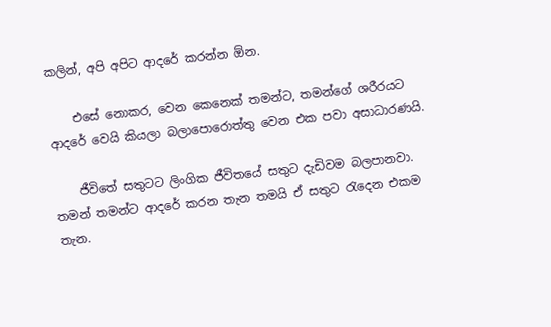කලින්, අපි අපිට ආදරේ කරන්න ඕන.

    එසේ නොකර, වෙන කෙනෙක් තමන්ට, තමන්ගේ ශරීරයට ආදරේ වෙයි කියලා බලාපොරොත්තු වෙන එක පවා අසාධාරණයි.

    ජීවිතේ සතුටට ලිංගික ජීවිතයේ සතුට දැඩිවම බලපානවා. තමන් තමන්ට ආදරේ කරන තැන තමයි ඒ සතුට රැදෙන එකම තැන.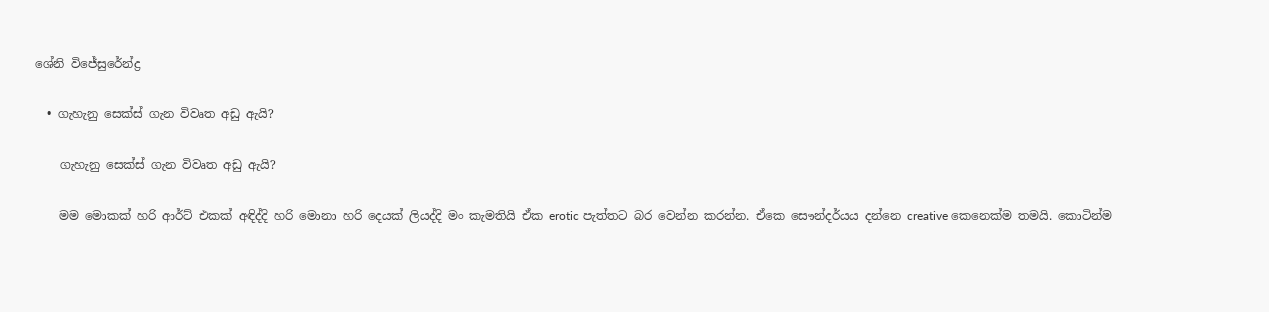ශේනි විජේසුරේන්ද්‍ර

  • ගැහැනු සෙක්ස් ගැන විවෘත අඩු ඇයි?

    ගැහැනු සෙක්ස් ගැන විවෘත අඩු ඇයි?

    මම මොකක් හරි ආර්ට් එකක් අඳිද්දි හරි මොනා හරි දෙයක් ලියද්දි මං කැමතියි ඒක erotic පැත්තට බර වෙන්න කරන්න. ඒකෙ සෞන්දර්යය දන්නෙ creative කෙනෙක්ම තමයි. කොටින්ම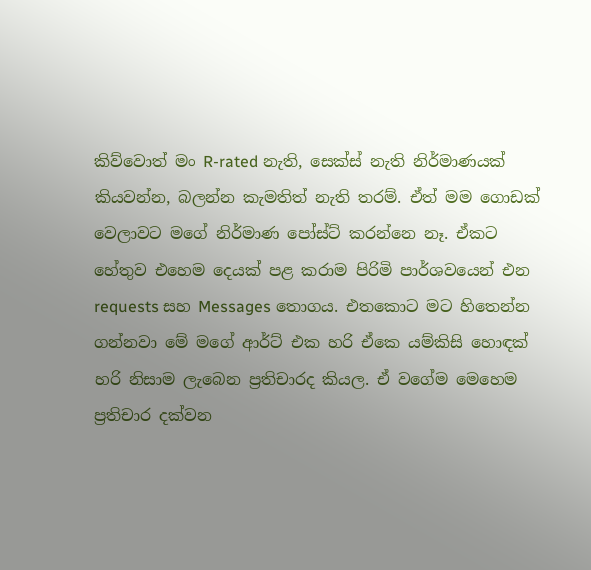කිව්වොත් මං R-rated නැති, සෙක්ස් නැති නිර්මාණයක් කියවන්න, බලන්න කැමතිත් නැති තරම්. ඒත් මම ගොඩක් වෙලාවට මගේ නිර්මාණ පෝස්ට් කරන්නෙ නෑ. ඒකට හේතුව එහෙම දෙයක් පළ කරාම පිරිමි පාර්ශවයෙන් එන requests සහ Messages තොගය. එතකොට මට හිතෙන්න ගන්නවා මේ මගේ ආර්ට් එක හරි ඒකෙ යම්කිසි හොඳක් හරි නිසාම ලැබෙන ප්‍රතිචාරද කියල. ඒ වගේම මෙහෙම ප්‍රතිචාර දක්වන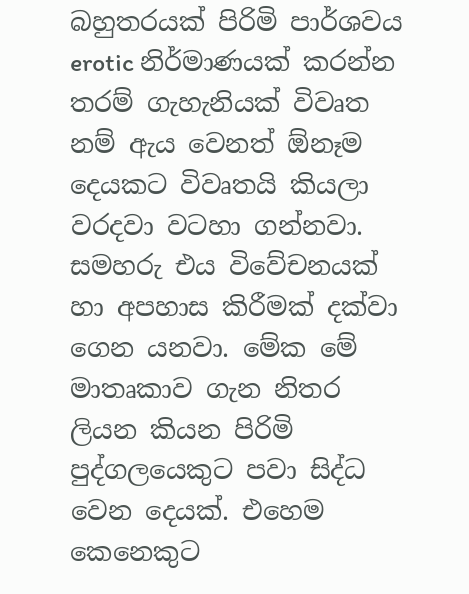බහුතරයක් පිරිමි පාර්ශවය erotic නිර්මාණයක් කරන්න තරම් ගැහැනියක් විවෘත නම් ඇය වෙනත් ඕනෑම දෙයකට විවෘතයි කියලා වරදවා වටහා ගන්නවා. සමහරු එය විවේචනයක් හා අපහාස කිරීමක් දක්වා ගෙන යනවා. මේක මේ මාතෘකාව ගැන නිතර ලියන කියන පිරිමි පුද්ගලයෙකුට පවා සිද්ධ වෙන දෙයක්. එහෙම කෙනෙකුට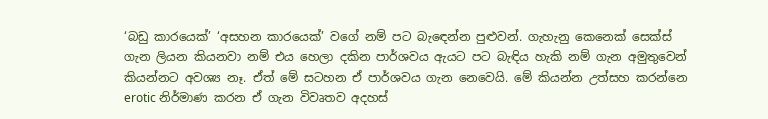‘බඩු කාරයෙක්’ ‘අසහන කාරයෙක්’ වගේ නම් පට බැඳෙන්න පුළුවන්. ගැහැනු කෙනෙක් සෙක්ස් ගැන ලියන කියනවා නම් එය හෙලා දකින පාර්ශවය ඇයට පට බැඳිය හැකි නම් ගැන අමුතුවෙන් කියන්නට අවශ්‍ය නෑ. ඒත් මේ සටහන ඒ පාර්ශවය ගැන නෙවෙයි. මේ කියන්න උත්සහ කරන්නෙ erotic නිර්මාණ කරන ඒ ගැන විවෘතව අදහස්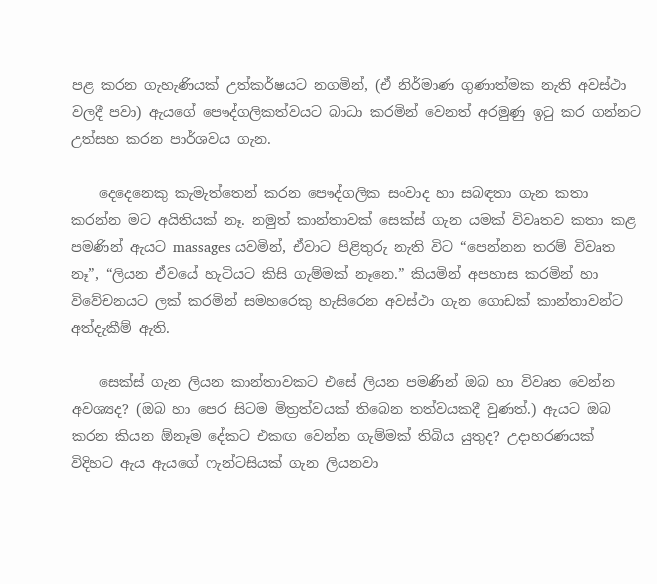පළ කරන ගැහැණියක්‌ උත්කර්ෂයට නගමින්, (ඒ නිර්මාණ ගුණාත්මක නැති අවස්ථා වලදී පවා) ඇයගේ පෞද්ගලිකත්වයට බාධා කරමින් වෙනත් අරමුණු ඉටු කර ගන්නට උත්සහ කරන පාර්ශවය ගැන.

    දෙදෙනෙකු කැමැත්තෙන් කරන පෞද්ගලික සංවාද හා සබඳතා ගැන කතා කරන්න මට අයිතියක් නෑ. නමුත් කාන්තාවක් සෙක්ස් ගැන යමක් විවෘතව කතා කළ පමණින් ඇයට massages යවමින්, ඒවාට පිළිතුරු නැති විට “පෙන්නන තරම් විවෘත නෑ”, “ලියන ඒවයේ හැටියට කිසි ගැම්මක් නෑනෙ.” කියමින් අපහාස කරමින් හා විවේචනයට ලක් කරමින් සමහරෙකු හැසිරෙන අවස්ථා ගැන ගොඩක් කාන්තාවන්ට අත්දැකීම් ඇති.

    සෙක්ස් ගැන ලියන කාන්තාවකට එසේ ලියන පමණින් ඔබ හා විවෘත වෙන්න අවශ්‍යද? (ඔබ හා පෙර සිටම මිත්‍රත්වයක් තිබෙන තත්වයකදී වුණත්.) ඇයට ඔබ කරන කියන ඕනෑම දේකට එකඟ වෙන්න ගැම්මක් තිබිය යුතුද? උදාහරණයක් විදිහට ඇය ඇයගේ ෆැන්ටසියක් ගැන ලියනවා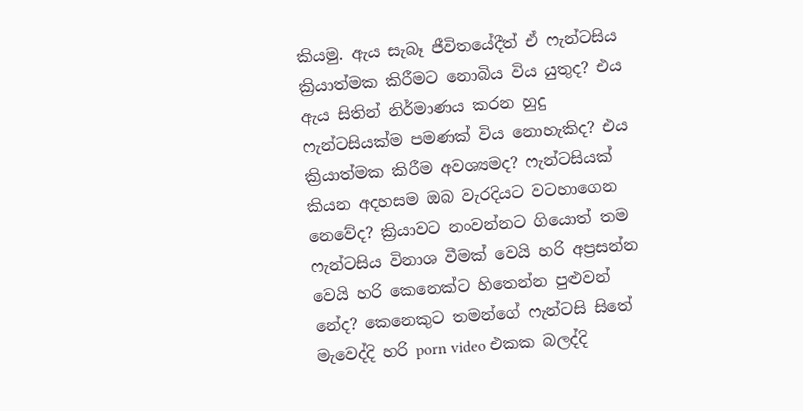කියමු. ඇය සැබෑ ජීවිතයේදීත් ඒ ෆැන්ටසිය ක්‍රියාත්මක කිරීමට නොබිය විය යුතුද? එය ඇය සිතින් නිර්මාණය කරන හුදු ෆැන්ටසියක්ම පමණක් විය නොහැකිද? එය ක්‍රියාත්මක කිරීම අවශ්‍යමද? ෆැන්ටසියක් කියන අදහසම ඔබ වැරදියට වටහාගෙන නෙවේද? ක්‍රියාවට නංවන්නට ගියොත් තම ෆැන්ටසිය විනාශ වීමක් වෙයි හරි අප්‍රසන්න වෙයි හරි කෙනෙක්ට හිතෙන්න පුළුවන් නේද? කෙනෙකුට තමන්ගේ ෆැන්ටසි සිතේ මැවෙද්දි හරි porn video එකක බලද්දි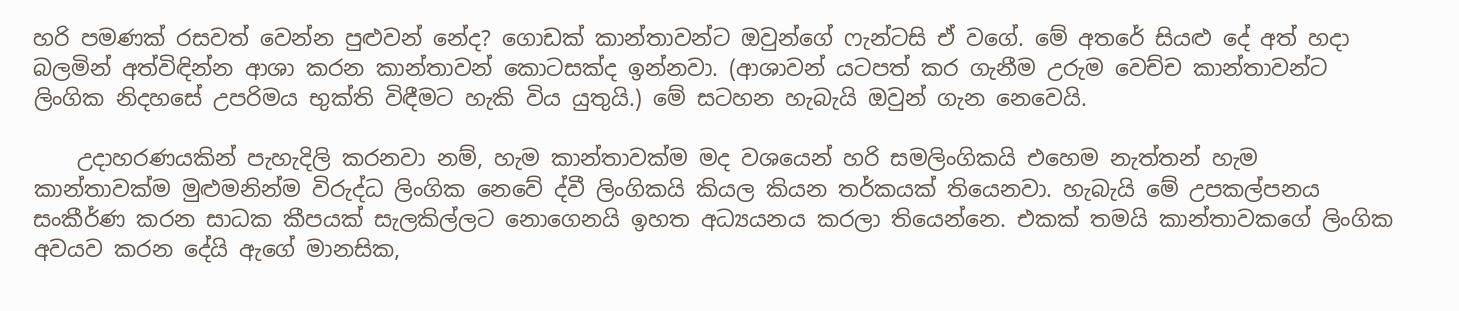හරි පමණක් රසවත් වෙන්න පුළුවන් නේද? ගොඩක් කාන්තාවන්ට ඔවුන්ගේ ෆැන්ටසි ඒ වගේ. මේ අතරේ සියළු දේ අත් හදා බලමින් අත්විඳින්න ආශා කරන කාන්තාවන් කොටසක්ද ඉන්නවා. (ආශාවන් යටපත් කර ගැනීම උරුම වෙච්ච කාන්තාවන්ට ලිංගික නිදහසේ උපරිමය භුක්ති විඳීමට හැකි විය යුතුයි.) මේ සටහන හැබැයි ඔවුන් ගැන නෙවෙයි.

    උදාහරණයකින් පැහැදිලි කරනවා නම්, හැම කාන්තාවක්ම මද වශයෙන් හරි සමලිංගිකයි එහෙම නැත්තන් හැම කාන්තාවක්ම මුළුමනින්ම විරුද්ධ ලිංගික නෙවේ ද්වී ලිංගිකයි කියල කියන තර්කයක් තියෙනවා. හැබැයි මේ උපකල්පනය සංකීර්ණ කරන සාධක කීපයක් සැලකිල්ලට නොගෙනයි ඉහත අධ්‍යයනය කරලා තියෙන්නෙ. එකක් තමයි කාන්තාවකගේ ලිංගික අවයව කරන දේයි ඇගේ මානසික,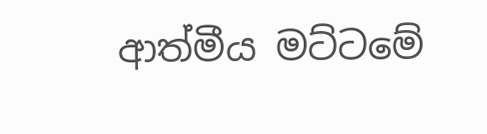ආත්මීය මට්ටමේ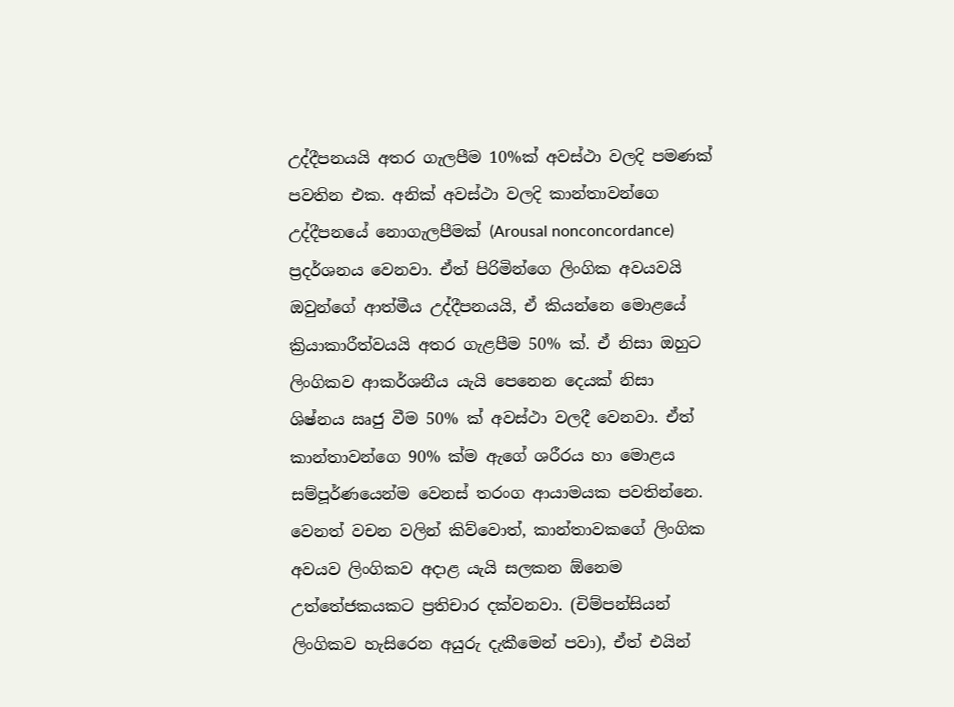උද්දීපනයයි අතර ගැලපීම 10%ක්‌ අවස්ථා වලදි පමණක් පවතින එක. අනික් අවස්ථා වලදි කාන්තාවන්ගෙ උද්දීපනයේ නොගැලපීමක් (Arousal nonconcordance) ප්‍රදර්ශනය වෙනවා. ඒත් පිරිමින්ගෙ ලිංගික අවයවයි ඔවුන්ගේ ආත්මීය උද්දීපනයයි, ඒ කියන්නෙ මොළයේ ක්‍රියාකාරීත්වයයි අතර ගැළපීම 50% ක්‌. ඒ නිසා ඔහුට ලිංගිකව ආකර්ශනීය යැයි පෙනෙන දෙයක් නිසා ශිෂ්නය ඍජු වීම 50% ක් අවස්ථා වලදී වෙනවා. ඒත් කාන්තාවන්ගෙ 90% ක්ම ඇගේ ශරීරය හා මොළය සම්පූර්ණයෙන්ම වෙනස් තරංග ආයාමයක පවතින්නෙ. වෙනත් වචන වලින් කිව්වොත්, කාන්තාවකගේ ලිංගික අවයව ලිංගිකව අදාළ යැයි සලකන ඕනෙම උත්තේජකයකට ප්‍රතිචාර දක්වනවා. (චිම්පන්සියන් ලිංගිකව හැසිරෙන අයුරු දැකීමෙන් පවා), ඒත් එයින්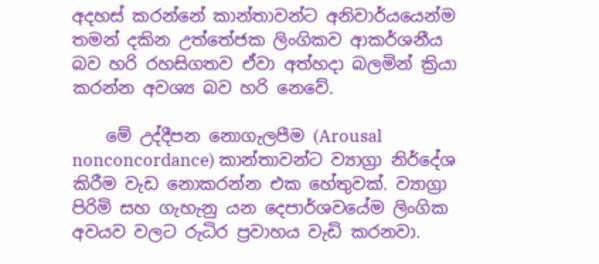අදහස් කරන්නේ කාන්තාවන්ට අනිවාර්යයෙන්ම තමන් දකින උත්තේජක ලිංගිකව ආකර්ශනීය බව හරි රහසිගතව ඒවා අත්හදා බලමින් ක්‍රියා කරන්න අවශ්‍ය බව හරි නෙවේ.

    මේ උද්දීපන නොගැලපීම (Arousal nonconcordance) කාන්තාවන්ට ව්‍යාග්‍රා නිර්දේශ කිරීම වැඩ නොකරන්න එක හේතුවක්‌. ව්‍යාග්‍රා පිරිමි සහ ගැහැනු යන දෙපාර්ශවයේම ලිංගික අවයව වලට රුධිර ප්‍රවාහය වැඩි කරනවා.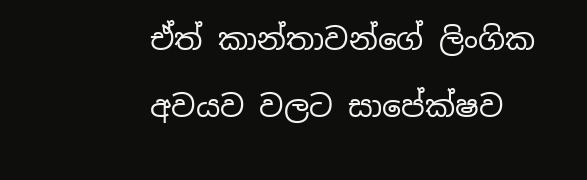ඒත් කාන්තාවන්ගේ ලිංගික අවයව වලට සාපේක්ෂව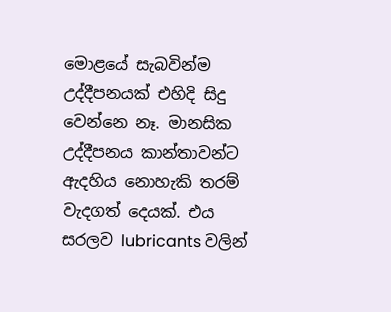මොළයේ සැබවින්ම උද්දීපනයක් එහිදි සිදු වෙන්නෙ නෑ. මානසික උද්දීපනය කාන්තාවන්ට ඇදහිය නොහැකි තරම් වැදගත් දෙයක්. එය සරලව lubricants වලින්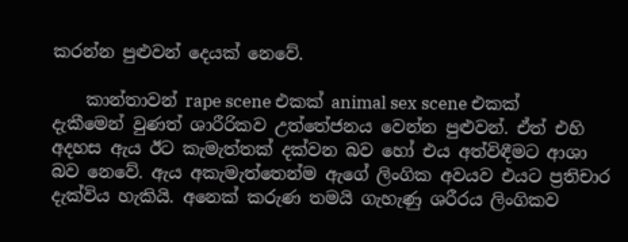කරන්න පුළුවන් දෙයක් නෙවේ.

    කාන්තාවන් rape scene එකක් animal sex scene එකක් දැකීමෙන් වුණත් ශාරීරිකව උත්තේජනය වෙන්න පුළුවන්. ඒත් එහි අදහස ඇය ඊට කැමැත්තක් දක්වන බව හෝ එය අත්විඳීමට ආශා බව නෙවේ. ඇය අකැමැත්තෙන්ම ඇගේ ලිංගික අවයව එයට ප්‍රතිචාර දැක්විය හැකියි. අනෙක් කරුණ තමයි ගැහැණු ශරීරය ලිංගිකව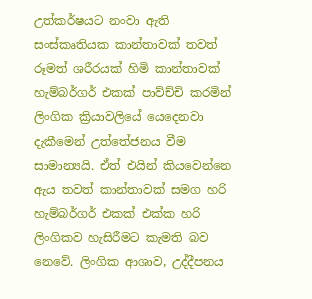උත්කර්ෂයට නංවා ඇති සංස්කෘතියක කාන්තාවක් තවත් රූමත් ශරීරයක් හිමි කාන්තාවක් හැම්බර්ගර් එකක් පාව්ච්චි කරමින් ලිංගික ක්‍රියාවලියේ යෙදෙනවා දැකීමෙන් උත්තේජනය වීම සාමාන්‍යයි. ඒත් එයින් කියවෙන්නෙ ඇය තවත් කාන්තාවක් සමග හරි හැම්බර්ගර් එකක් එක්ක හරි ලිංගිකව හැසිරීමට කැමති බව නෙවේ. ලිංගික ආශාව, උද්දීපනය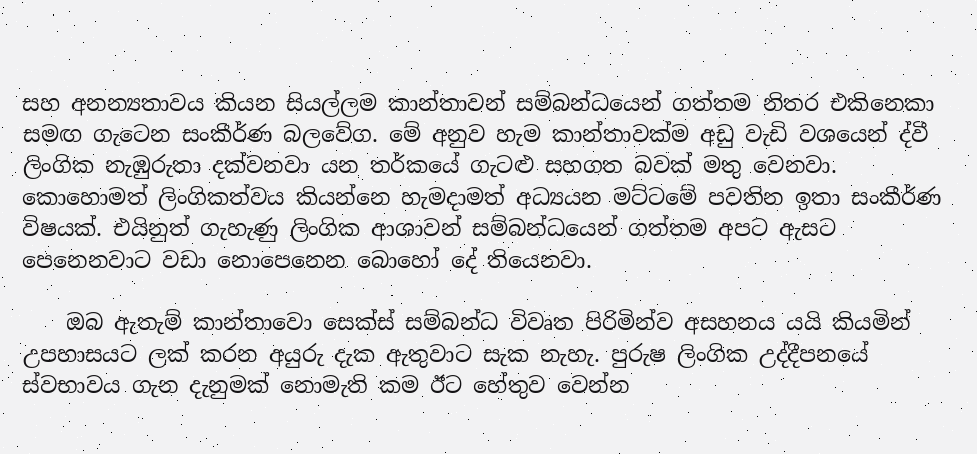සහ අනන්‍යතාවය කියන සියල්ලම කාන්තාවන් සම්බන්ධයෙන් ගත්තම නිතර එකිනෙකා සමඟ ගැටෙන සංකීර්ණ බලවේග. මේ අනුව හැම කාන්තාවක්ම අඩු වැඩි වශයෙන් ද්වී ලිංගික නැඹුරුතා දක්වනවා යන තර්කයේ ගැටළු සහගත බවක් මතු වෙනවා. කොහොමත් ලිංගිකත්වය කියන්නෙ හැමදාමත් අධ්‍යයන මට්ටමේ පවතින ඉතා සංකීර්ණ විෂයක්. එයිනුත් ගැහැණු ලිංගික ආශාවන් සම්බන්ධයෙන් ගත්තම අපට ඇසට පෙනෙනවාට වඩා නොපෙනෙන බොහෝ දේ තියෙනවා.

    ඔබ ඇතැම් කාන්තාවො සෙක්ස් සම්බන්ධ විවෘත පිරිමින්ව අසහනය යයි කියමින් උපහාසයට ලක් කරන අයුරු දැක ඇතුවාට සැක නැහැ. පුරුෂ ලිංගික උද්දීපනයේ ස්වභාවය ගැන දැනුමක් නොමැති කම ඊට හේතුව වෙන්න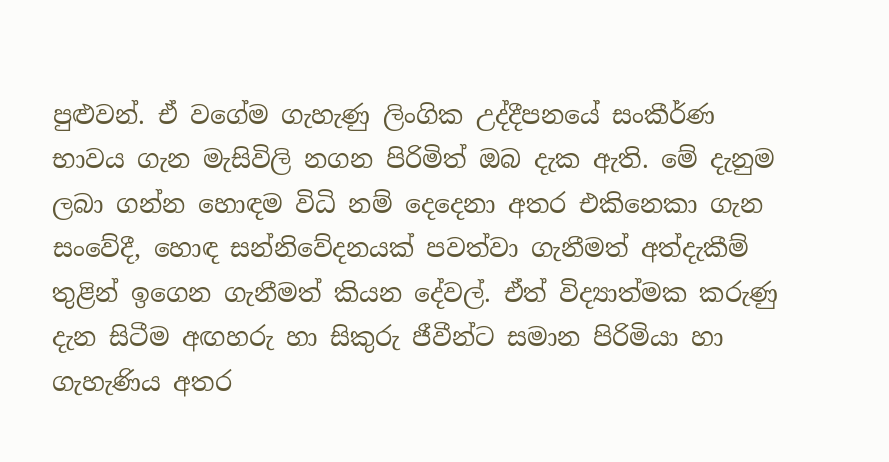පුළුවන්. ඒ වගේම ගැහැණු ලිංගික උද්දීපනයේ සංකීර්ණ භාවය ගැන මැසිවිලි නගන පිරිමිත් ඔබ දැක ඇති. මේ දැනුම ලබා ගන්න හොඳම විධි නම් දෙදෙනා අතර එකිනෙකා ගැන සංවේදී, හොඳ සන්නිවේදනයක් පවත්වා ගැනීමත් අත්දැකීම් තුළින් ඉගෙන ගැනීමත් කියන දේවල්. ඒත් විද්‍යාත්මක කරුණු දැන සිටීම අඟහරු හා සිකුරු ජීවීන්ට සමාන පිරිමියා හා ගැහැණිය අතර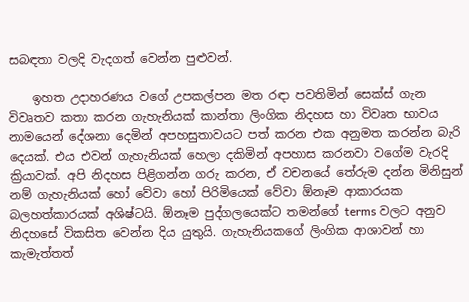සබඳතා වලදි වැදගත් වෙන්න පුළුවන්.

    ඉහත උදාහරණය වගේ උපකල්පන මත රඳා පවතිමින් සෙක්ස් ගැන විවෘතව කතා කරන ගැහැනියක් කාන්තා ලිංගික නිදහස හා විවෘත භාවය නාමයෙන් දේශනා දෙමින් අපහසුතාවයට පත් කරන එක අනුමත කරන්න බැරි දෙයක්. එය එවන් ගැහැනියක් හෙලා දකිමින් අපහාස කරනවා වගේම වැරදි ක්‍රියාවක්. අපි නිදහස පිළිගන්න ගරු කරන, ඒ වචනයේ තේරුම දන්න මිනිසුන් නම් ගැහැනියක් හෝ වේවා හෝ පිරිමියෙක් වේවා ඕනෑම ආකාරයක බලහත්කාරයක් අශිෂ්ටයි. ඕනෑම පුද්ගලයෙක්ට තමන්ගේ terms වලට අනුව නිදහසේ විකසිත වෙන්න දිය යුතුයි. ගැහැනියකගේ ලිංගික ආශාවන් හා කැමැත්තත්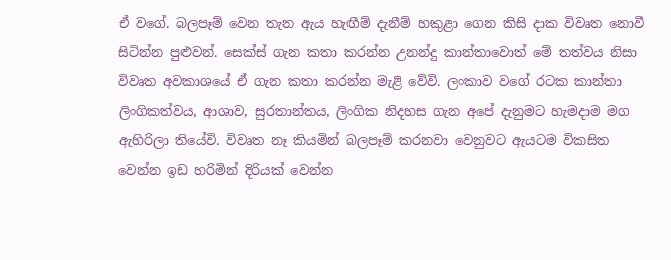ඒ වගේ. බලපෑම් වෙන තැන ඇය හැඟීම් දැනීම් හකුළා ගෙන කිසි දාක විවෘත නොවී සිටින්න පුළුවන්. සෙක්ස් ගැන කතා කරන්න උනන්දු කාන්තාවොත් මේ තත්වය නිසා විවෘත අවකාශයේ ඒ ගැන කතා කරන්න මැළි වේවි. ලංකාව වගේ රටක කාන්තා ලිංගිකත්වය, ආශාව, සුරතාන්තය, ලිංගික නිදහස ගැන අපේ දැනුමට හැමදාම මග ඇහිරිලා තියේවි. විවෘත නෑ කියමින් බලපෑම් කරනවා වෙනුවට ඇයටම විකසිත වෙන්න ඉඩ හරිමින් දිරියක් වෙන්න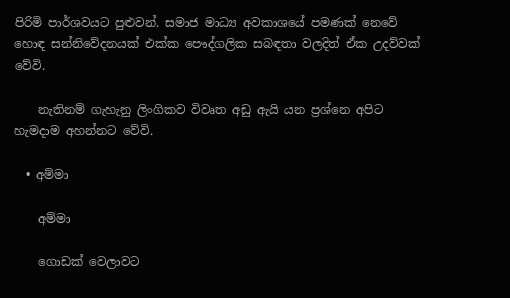පිරිමි පාර්ශවයට පුළුවන්. සමාජ මාධ්‍ය අවකාශයේ පමණක් නෙවේ හොඳ සන්නිවේදනයක් එක්ක පෞද්ගලික සබඳතා වලදිත් ඒක උදව්වක් වේවි.

    නැතිනම් ගැහැනු ලිංගිකව විවෘත අඩු ඇයි යන ප්‍රශ්නෙ අපිට හැමදාම අහන්නට වේවි.

  • අම්මා

    අම්මා

    ගොඩක් වෙලාවට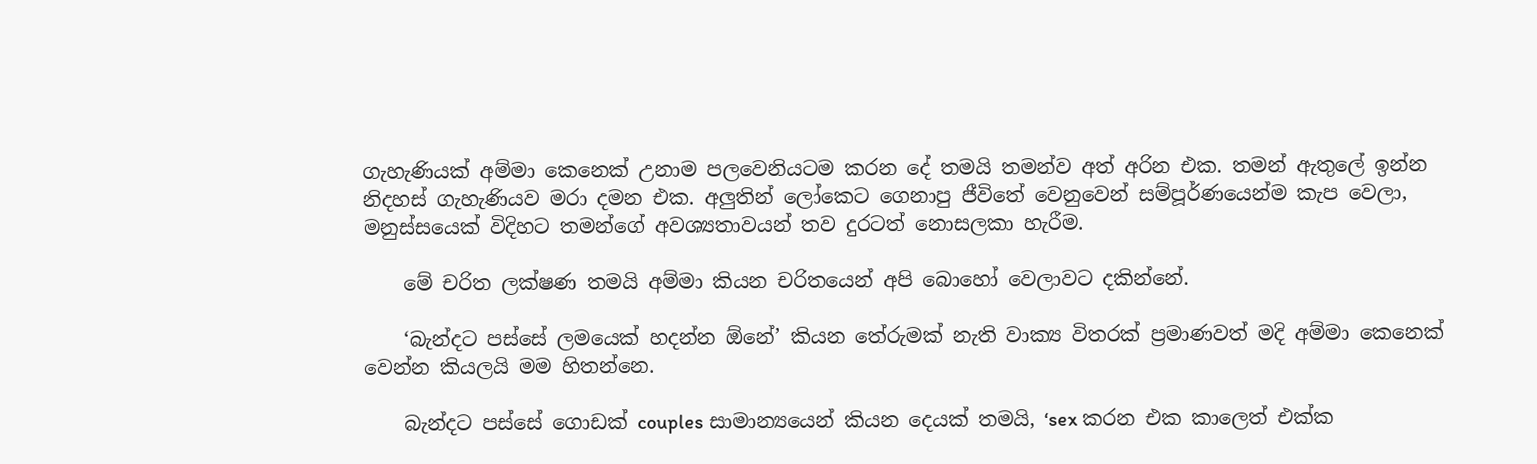ගැහැණියක් අම්මා කෙනෙක් උනාම පලවෙනියටම කරන දේ තමයි තමන්ව අත් අරින එක. තමන් ඇතුලේ ඉන්න නිදහස් ගැහැණියව මරා දමන එක. අලුතින් ලෝකෙට ගෙනාපු ජීවිතේ වෙනුවෙන් සම්පූර්ණයෙන්ම කැප වෙලා, මනුස්සයෙක් විදිහට තමන්ගේ අවශ්‍යතාවයන් තව දුරටත් නොසලකා හැරීම.

    මේ චරිත ලක්ෂණ තමයි අම්මා කියන චරිතයෙන් අපි බොහෝ වෙලාවට දකින්නේ.

    ‘බැන්දට පස්සේ ලමයෙක් හදන්න ඕනේ’ කියන තේරුමක් නැති වාක්‍ය විතරක් ප්‍රමාණවත් මදි අම්මා කෙනෙක් වෙන්න කියලයි මම හිතන්නෙ.

    බැන්දට පස්සේ ගොඩක් couples සාමාන්‍යයෙන් කියන දෙයක් තමයි, ‘sex කරන එක කාලෙත් එක්ක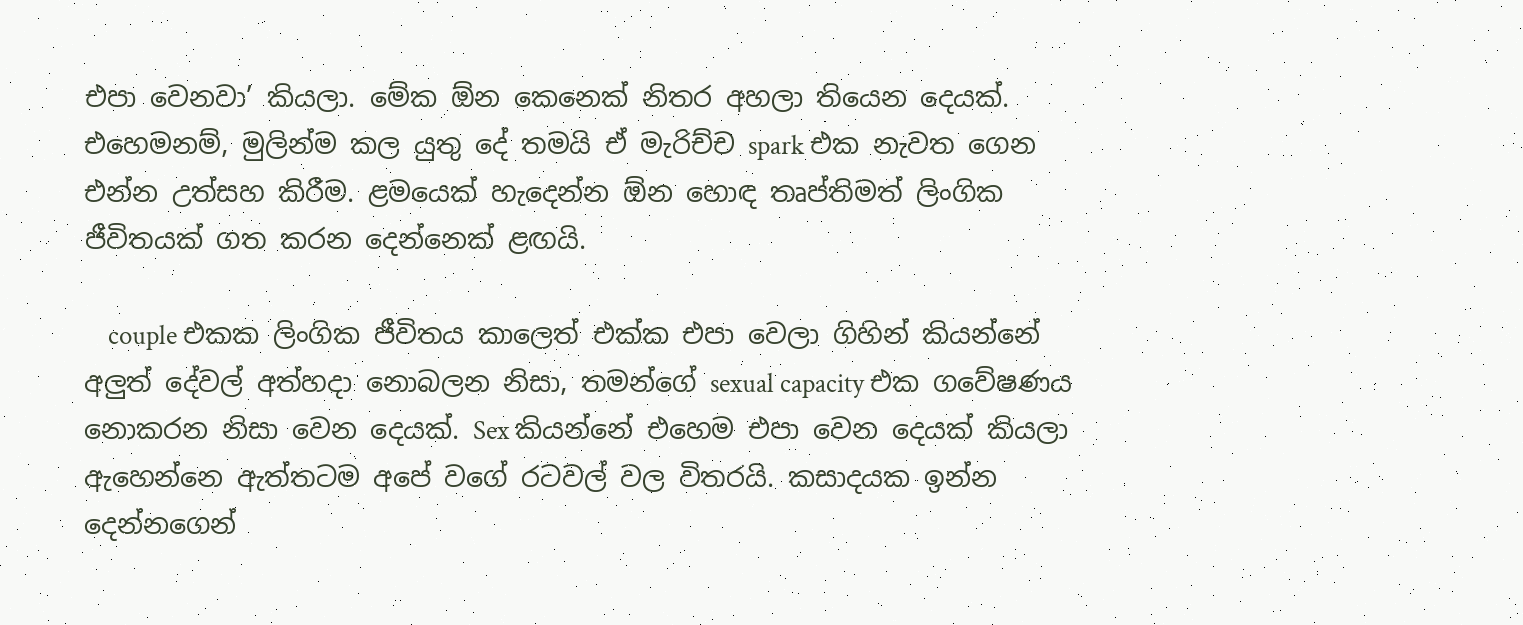එපා වෙනවා’ කියලා. මේක ඕන කෙනෙක් නිතර අහලා තියෙන දෙයක්. එහෙමනම්, මුලින්ම කල යුතු දේ තමයි ඒ මැරිච්ච spark එක නැවත ගෙන එන්න උත්සහ කිරීම. ළමයෙක් හැදෙන්න ඕන හොඳ තෘප්තිමත් ලිංගික ජීවිතයක් ගත කරන දෙන්නෙක් ළඟයි.

    couple එකක ලිංගික ජීවිතය කාලෙත් එක්ක එපා වෙලා ගිහින් කියන්නේ අලුත් දේවල් අත්හදා නොබලන නිසා, තමන්ගේ sexual capacity එක ගවේෂණය නොකරන නිසා වෙන දෙයක්. Sex කියන්නේ එහෙම එපා වෙන දෙයක් කියලා ඇහෙන්නෙ ඇත්තටම අපේ වගේ රටවල් වල විතරයි. කසාදයක ඉන්න දෙන්නගෙන්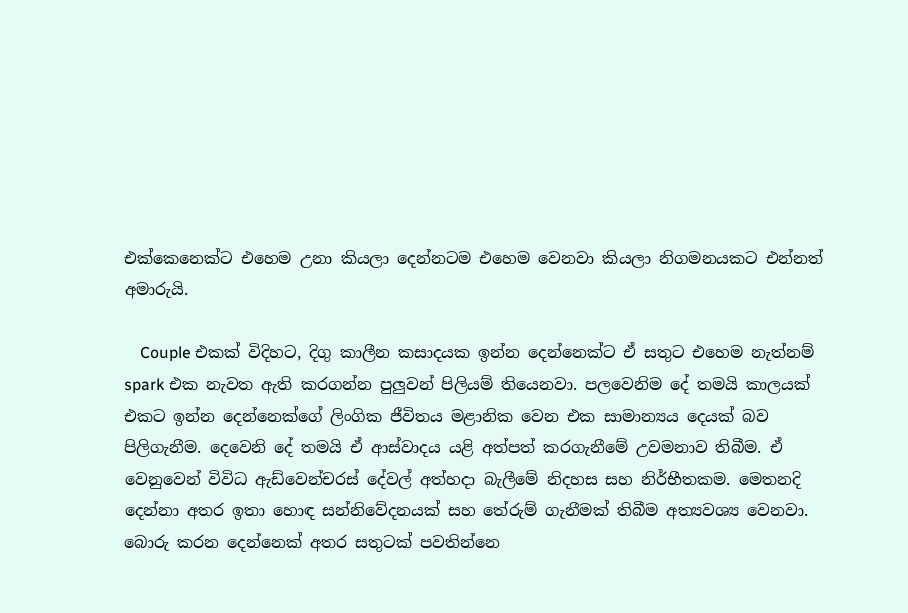එක්කෙනෙක්ට එහෙම උනා කියලා දෙන්නටම එහෙම වෙනවා කියලා නිගමනයකට එන්නත් අමාරුයි.

    Couple එකක් විදිහට, දිගු කාලීන කසාදයක ඉන්න දෙන්නෙක්ට ඒ සතුට එහෙම නැත්නම් spark එක නැවත ඇති කරගන්න පුලුවන් පිලියම් තියෙනවා. පලවෙනිම දේ තමයි කාලයක් එකට ඉන්න දෙන්නෙක්ගේ ලිංගික ජීවිතය මළානික වෙන එක සාමාන්‍යය දෙයක් බව පිලිගැනීම. දෙවෙනි දේ තමයි ඒ ආස්වාදය යළි අත්පත් කරගැනීමේ උවමනාව තිබීම. ඒ වෙනුවෙන් විවිධ ඇඩ්වෙන්චරස් දේවල් අත්හදා බැලී‍මේ නිදහස සහ නිර්භීතකම. මෙතනදි දෙන්නා අතර ඉතා හොඳ සන්නිවේදනයක් සහ තේරුම් ගැනීමක් තිබීම අත්‍යවශ්‍ය වෙනවා. බොරු කරන දෙන්නෙක් අතර සතුටක් පවතින්නෙ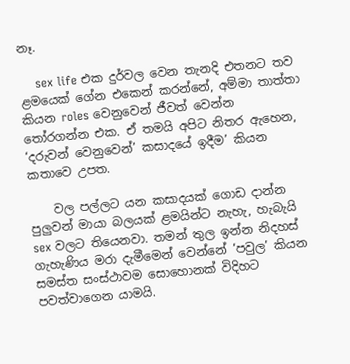නෑ.

    sex life එක දුර්වල වෙන තැනදි එතනට තව ළමයෙක් ගේන එකෙන් කරන්නේ, අම්මා තාත්තා කියන roles වෙනුවෙන් ජීවත් වෙන්න තෝරගන්න එක. ඒ තමයි අපිට නිතර ඇහෙන, ‘දරුවන් වෙනුවෙන්’ කසාදයේ ඉදීම’ කියන කතාවෙ උපත.

    වල පල්ලට යන කසාදයක් ගොඩ දාන්න පුලුවන් මායා බලයක් ළමයින්ට නැහැ, හැබැයි sex වලට තියෙනවා. තමන් තුල ඉන්න නිදහස් ගැහැණිය මරා දැමීමෙන් වෙන්නේ ‘පවුල’ කියන සමස්ත සංස්ථාවම සොහොනක් විදිහට පවත්වාගෙන යාමයි.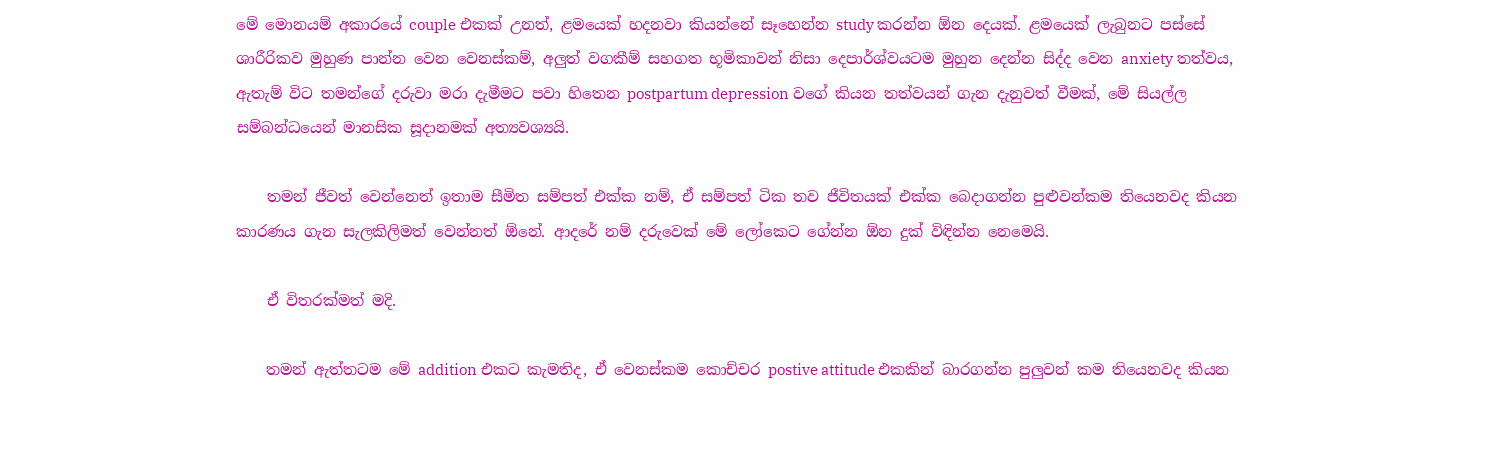මේ මොනයම් අකාරයේ couple එකක් උනත්, ළමයෙක් හදනවා කියන්නේ සෑහෙන්න study කරන්න ඕන දෙයක්. ළමයෙක් ලැබුනට පස්සේ ශාරීරිකව මුහුණ පාන්න වෙන වෙනස්කම්, අලුත් වගකීම් සහගත භූමිකාවන් නිසා දෙපාර්ශ්වයටම මුහුන දෙන්න සිද්ද වෙන anxiety තත්වය, ඇතැම් විට තමන්ගේ දරුවා මරා දැමීමට පවා හිතෙන postpartum depression වගේ කියන තත්වයන් ගැන දැනුවත් වීමක්, මේ සියල්ල සම්බන්ධයෙන් මානසික සූදානමක් අත්‍යවශ්‍යයි.

    තමන් ජීවත් වෙන්නෙත් ඉතාම සීමිත සම්පත් එක්ක නම්, ඒ සම්පත් ටික තව ජීවිතයක් එක්ක බෙදාගන්න පුළුවන්කම තියෙනවද කියන කාරණය ගැන සැලකිලිමත් වෙන්නත් ඕනේ. ආදරේ නම් දරුවෙක් මේ ලෝකෙට ගේන්න ඕන දුක් විඳින්න නෙමෙයි.

    ඒ විතරක්මත් මදි.

    තමන් ඇත්තටම මේ addition එකට කැමතිද, ඒ වෙනස්කම කොච්චර postive attitude එකකින් බාරගන්න පුලුවන් කම තියෙනවද කියන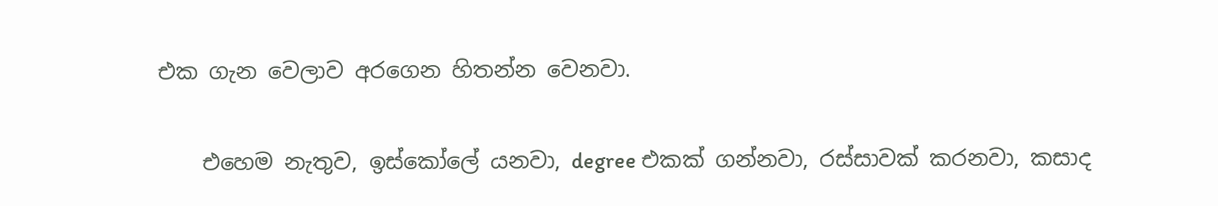එක ගැන වෙලාව අරගෙන හිතන්න වෙනවා.

    එහෙම නැතුව, ඉස්කෝලේ යනවා, degree එකක් ගන්නවා, රස්සාවක් කරනවා, කසාද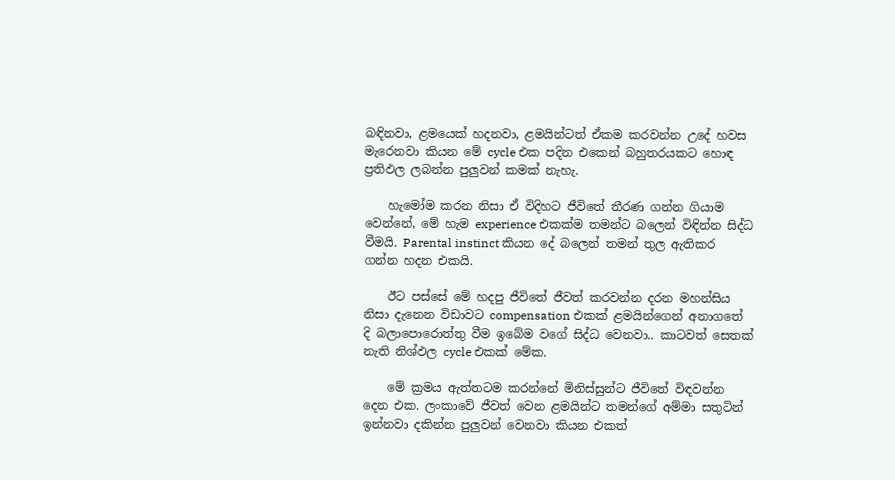බඳිනවා, ළමයෙක් හදනවා, ළමයින්ටත් ඒකම කරවන්න උදේ හවස මැරෙනවා කියන මේ cycle එක පදින එකෙන් බහුතරයකට හොඳ ප්‍රතිඵල ලබන්න පුලුවන් කමක් නැහැ.

    හැමෝම කරන නිසා ඒ විදිහට ජීවිතේ තීරණ ගන්න ගියාම වෙන්නේ, මේ හැම experience එකක්ම තමන්ට බලෙන් විඳින්න සිද්ධ වීමයි. Parental instinct කියන දේ බලෙන් තමන් තුල ඇතිකර ගන්න හදන එකයි.

    ඊට පස්සේ මේ හදපු ජීවිතේ ජීවත් කරවන්න දරන මහන්සිය නිසා දැනෙන විඩාවට compensation එකක් ළමයින්ගෙන් අනාගතේ දි බලාපොරොත්තු වීම ඉබේම වගේ සිද්ධ වෙනවා.. කාටවත් සෙතක් නැති නිශ්ඵල cycle එකක් මේක.

    මේ ක්‍රමය ඇත්තටම කරන්නේ මිනිස්සුන්ට ජීවිතේ විඳවන්න දෙන එක. ලංකාවේ ජීවත් වෙන ළමයින්ට තමන්ගේ අම්මා සතුටින් ඉන්නවා දකින්න පුලුවන් වෙනවා කියන එකත්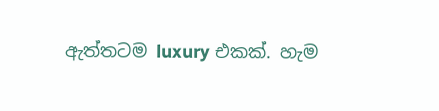ඇත්තටම luxury එකක්. හැම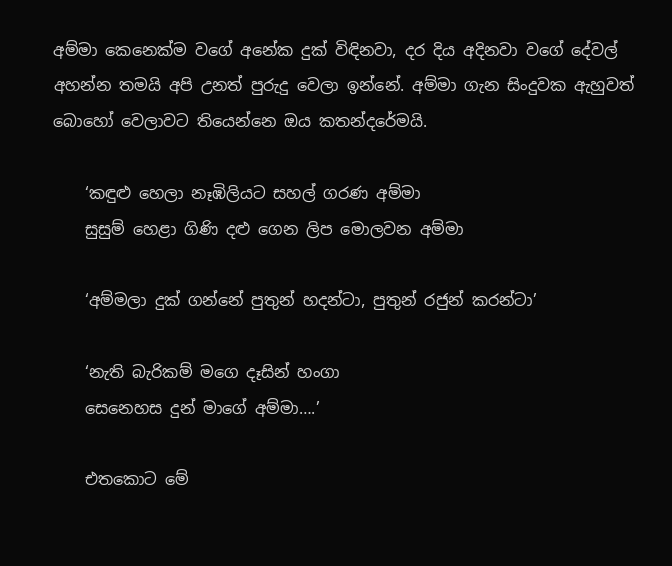අම්මා කෙනෙක්ම වගේ අනේක දුක් විඳිනවා, දර දිය අදිනවා වගේ දේවල් අහන්න තමයි අපි උනත් පුරුදු වෙලා ඉන්නේ. අම්මා ගැන සිංදුවක ඇහුවත් බොහෝ වෙලාවට තියෙන්නෙ ඔය කතන්දරේමයි.

    ‘කඳුළු හෙලා නෑඹිලියට සහල් ගරණ අම්මා
    සුසුම් හෙළා ගිණි දළු ගෙන ලිප මොලවන අම්මා

    ‘අම්මලා දුක් ගන්නේ පුතුන් හදන්ටා, පුතුන් රජුන් කරන්ටා’

    ‘නැති බැරිකම් මගෙ දෑසින් හංගා
    සෙනෙහස දුන් මාගේ අම්මා….’

    එතකොට මේ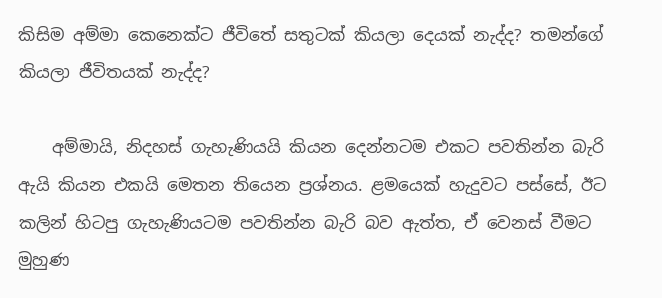කිසිම අම්මා කෙනෙක්ට ජීවිතේ සතුටක් කියලා දෙයක් නැද්ද? තමන්ගේ කියලා ජීවිතයක් නැද්ද?

    අම්මායි, නිදහස් ගැහැණියයි කියන දෙන්නටම එකට පවතින්න බැරි ඇයි කියන එකයි මෙතන තියෙන ප්‍රශ්නය. ළමයෙක් හැදුවට පස්සේ, ඊට කලින් හිටපු ගැහැණියටම පවතින්න බැරි බව ඇත්ත, ඒ වෙනස් වීමට මුහුණ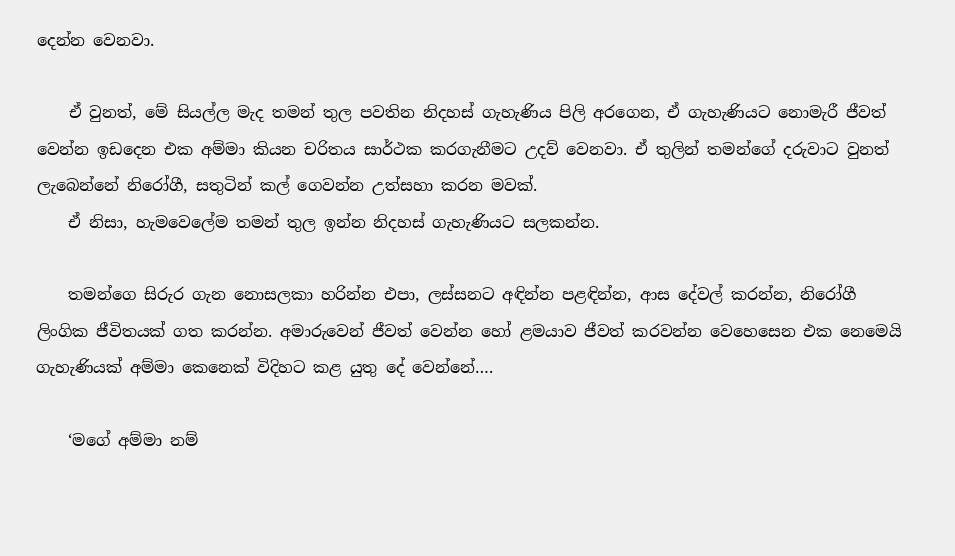දෙන්න වෙනවා.

    ඒ වුනත්, මේ සියල්ල මැද තමන් තුල පවතින නිදහස් ගැහැණිය පිලි අරගෙන, ඒ ගැහැණියට නොමැරී ජීවත් වෙන්න ඉඩදෙන එක අම්මා කියන චරිතය සාර්ථක කරගැනීමට උදව් වෙනවා. ඒ තුලින් තමන්ගේ දරුවාට වුනත් ලැබෙන්නේ නිරෝගී, සතුටින් කල් ගෙවන්න උත්සහා කරන මවක්.
    ඒ නිසා, හැමවෙලේම තමන් තුල ඉන්න නිදහස් ගැහැණියට සලකන්න.

    තමන්ගෙ සිරුර ගැන නොසලකා හරින්න එපා, ලස්සනට අඳින්න පළඳින්න, ආස දේවල් කරන්න, නිරෝගී ලිංගික ජීවිතයක් ගත කරන්න. අමාරුවෙන් ජීවත් වෙන්න හෝ ළමයාව ජීවත් කරවන්න වෙහෙසෙන එක නෙමෙයි ගැහැණියක් අම්මා කෙනෙක් විදිහට කළ යුතු දේ වෙන්නේ….

    ‘මගේ අම්මා නම්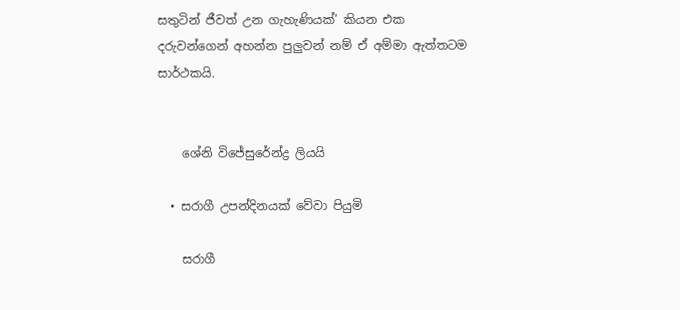සතුටින් ජීවත් උන ගැහැණියක්’ කියන එක දරුවන්ගෙන් අහන්න පුලුවන් නම් ඒ අම්මා ඇත්තටම සාර්ථකයි.


    ශේනි විජේසු‍රේන්ද්‍ර ලියයි

  • සරාගී උපන්දිනයක් වේවා පියුමි

    සරාගී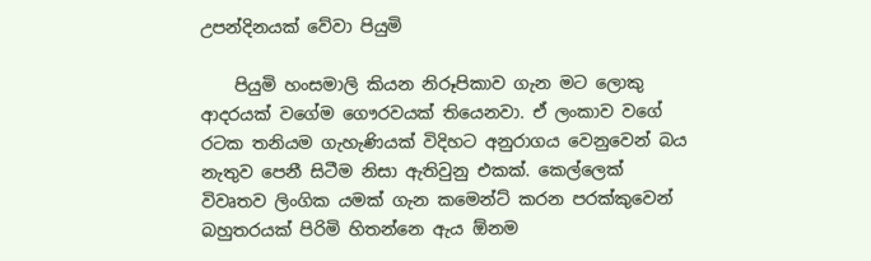උපන්දිනයක් වේවා පියුමි

    පියුමි හංසමාලි කියන නිරූපිකාව ගැන මට ලොකු ආදරයක් වගේම ගෞරවයක් තියෙනවා. ඒ ලංකාව වගේ රටක තනියම ගැහැණියක් විදිහට අනුරාගය වෙනුවෙන් බය නැතුව පෙනී සිටීම නිසා ඇතිවුනු එකක්. කෙල්ලෙක් විවෘතව ලිංගික යමක් ගැන කමෙන්ට් කරන පරක්කුවෙන් බහුතරයක් පිරිමි හිතන්නෙ ඇය ඕනම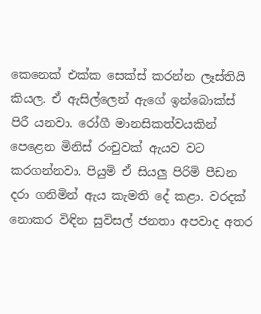කෙනෙක් එක්ක සෙක්ස් කරන්න ලෑස්තියි කියල. ඒ ඇසිල්ලෙන් ඇගේ ඉන්බොක්ස් පිරී යනවා. රෝගී මානසිකත්වයකින් පෙළෙන මිනිස් රංචුවක් ඇයව වට කරගන්නවා. පියුමි ඒ සියලු පිරිමි පීඩන දරා ගනිමින් ඇය කැමති දේ කළා. වරදක් නොකර විඳින සුවිසල් ජනතා අපවාද අතර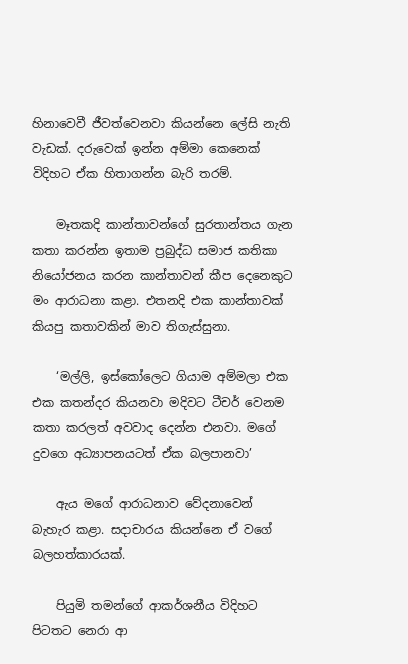හිනාවෙවී ජීවත්වෙනවා කියන්නෙ ලේසි නැති වැඩක්. දරුවෙක් ඉන්න අම්මා කෙනෙක් විදිහට ඒක හිතාගන්න බැරි තරම්.

    මෑතකදි කාන්තාවන්ගේ සුරතාන්තය ගැන කතා කරන්න ඉතාම ප්‍රබුද්ධ සමාජ කතිකා නියෝජනය කරන කාන්තාවන් කීප දෙනෙකුට මං ආරාධනා කළා. එතනදි එක කාන්තාවක් කියපු කතාවකින් මාව තිගැස්සුනා.

    ‘මල්ලි, ඉස්කෝලෙට ගියාම අම්මලා එක එක කතන්දර කියනවා මදිවට ටීචර් වෙනම කතා කරලත් අවවාද දෙන්න එනවා. මගේ දුවගෙ අධ්‍යාපනයටත් ඒක බලපානවා’

    ඇය මගේ ආරාධනාව වේදනාවෙන් බැහැර කළා. සදාචාරය කියන්නෙ ඒ වගේ බලහත්කාරයක්.

    පියුමි තමන්ගේ ආකර්ශනීය විදිහට පිටතට නෙරා ආ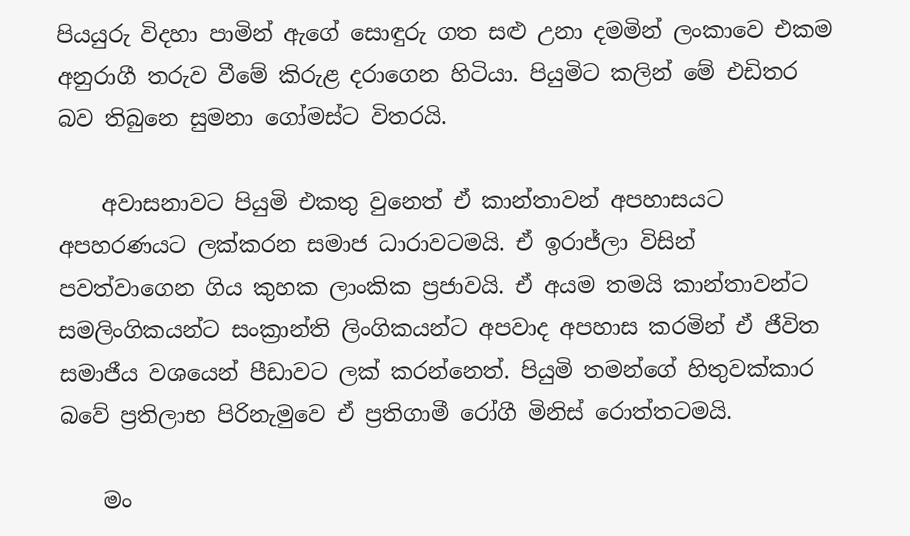පියයුරු විදහා පාමින් ඇගේ සොඳුරු ගත සළු උනා දමමින් ලංකාවෙ එකම අනුරාගී තරුව වීමේ කිරුළ දරාගෙන හිටියා. පියුමිට කලින් මේ එඩිතර බව තිබුනෙ සුමනා ගෝමස්ට විතරයි.

    අවාසනාවට පියුමි එකතු වුනෙත් ඒ කාන්තාවන් අපහාසයට අපහරණයට ලක්කරන සමාජ ධාරාවටමයි. ඒ ඉරාජ්ලා විසින් පවත්වාගෙන ගිය කුහක ලාංකික ප්‍රජාවයි. ඒ අයම තමයි කාන්තාවන්ට සමලිංගිකයන්ට සංක්‍රාන්ති ලිංගිකයන්ට අපවාද අපහාස කරමින් ඒ ජීවිත සමාජීය වශයෙන් පීඩාවට ලක් කරන්නෙත්. පියුමි තමන්ගේ හිතුවක්කාර බවේ ප්‍රතිලාභ පිරිනැමුවෙ ඒ ප්‍රතිගාමී රෝගී මිනිස් රොත්තටමයි.

    මං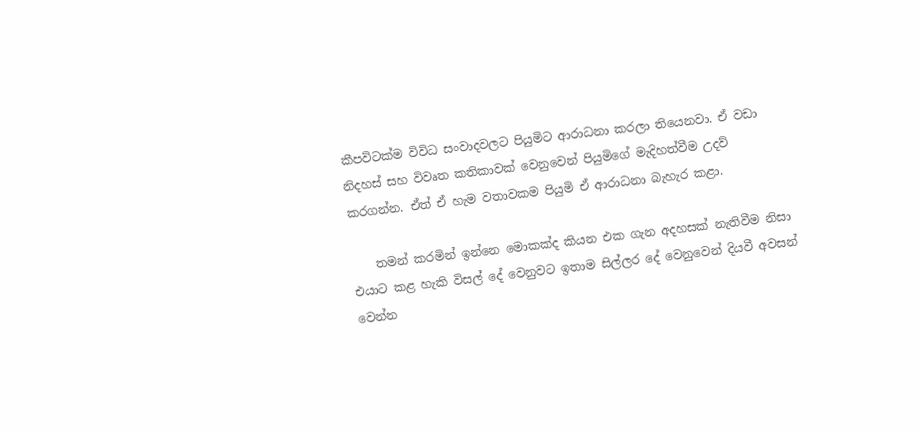කීපවිටක්ම විවිධ සංවාදවලට පියුමිට ආරාධනා කරලා තියෙනවා. ඒ වඩා නිදහස් සහ විවෘත කතිකාවක් වෙනුවෙන් පියුමිගේ මැදිහත්වීම උදව් කරගන්න. ඒත් ඒ හැම වතාවකම පියුමි ඒ ආරාධනා බැහැර කළා.

    තමන් කරමින් ඉන්නෙ මොකක්ද කියන එක ගැන අදහසක් නැතිවීම නිසා එයාට කළ හැකි විසල් දේ වෙනුවට ඉතාම සිල්ලර දේ වෙනුවෙන් දියවී අවසන් වෙන්න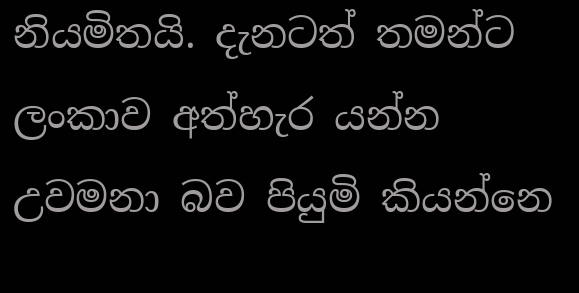නියමිතයි. දැනටත් තමන්ට ලංකාව අත්හැර යන්න උවමනා බව පියුමි කියන්නෙ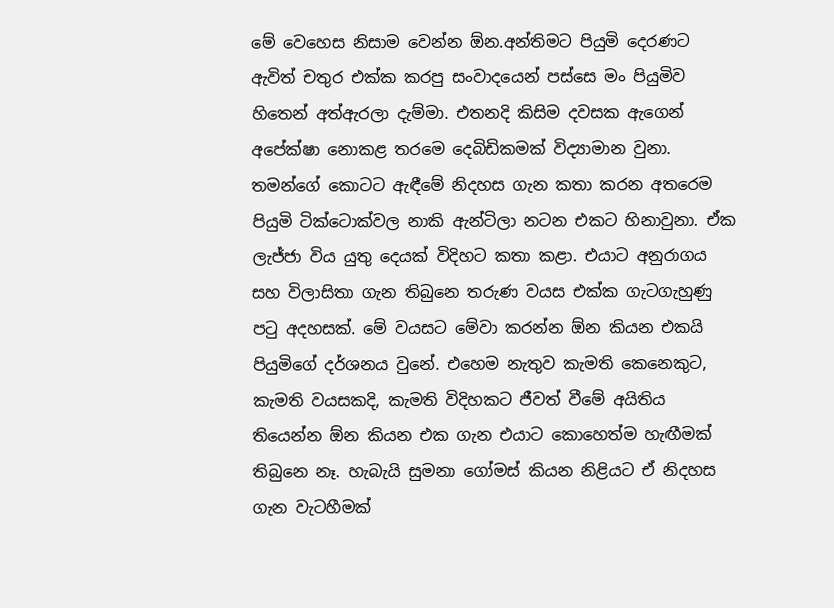මේ වෙහෙස නිසාම වෙන්න ඕන.අන්තිමට පියුමි දෙරණට ඇවිත් චතුර එක්ක කරපු සංවාදයෙන් පස්සෙ මං පියුමිව හිතෙන් අත්ඇරලා දැම්මා. එතනදි කිසිම දවසක ඇගෙන් අපේක්ෂා නොකළ තරමෙ දෙබිඩිකමක් විද්‍යාමාන වුනා. තමන්ගේ කොටට ඇඳීමේ නිදහස ගැන කතා කරන අතරෙම පියුමි ටික්ටොක්වල නාකි ඇන්ටිලා නටන එකට හිනාවුනා. ඒක ලැජ්ජා විය යුතු දෙයක් විදිහට කතා කළා. එයාට අනුරාගය සහ විලාසිතා ගැන තිබුනෙ තරුණ වයස එක්ක ගැටගැහුණු පටු අදහසක්. මේ වයසට මේවා කරන්න ඕන කියන එකයි පියුමිගේ දර්ශනය වුනේ. එහෙම නැතුව කැමති කෙනෙකුට, කැමති වයසකදි, කැමති විදිහකට ජීවත් වීමේ අයිතිය තියෙන්න ඕන කියන එක ගැන එයාට කොහෙත්ම හැඟීමක් තිබුනෙ නෑ. හැබැයි සුමනා ගෝමස් කියන නිළියට ඒ නිදහස ගැන වැටහීමක්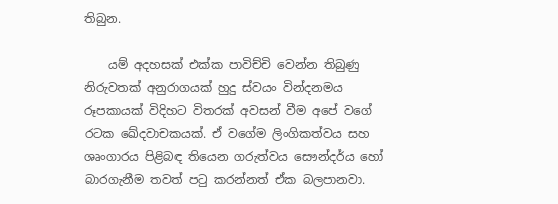තිබුන.

    යම් අදහසක් එක්ක පාවිච්චි වෙන්න තිබුණු නිරුවතක් අනුරාගයක් හුදු ස්වයං වින්දනමය රූපකායක් විදිහට විතරක් අවසන් වීම අපේ වගේ රටක ඛේදවාචකයක්. ඒ වගේම ලිංගිකත්වය සහ ශෘංගාරය පිළිබඳ තියෙන ගරුත්වය සෞන්දර්ය හෝ බාරගැනීම තවත් පටු කරන්නත් ඒක බලපානවා.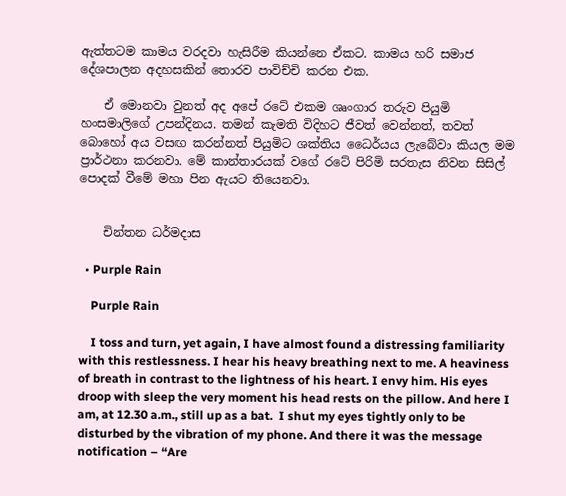ඇත්තටම කාමය වරදවා හැසිරීම කියන්නෙ ඒකට. කාමය හරි සමාජ දේශපාලන අදහසකින් තොරව පාවිච්චි කරන එක.

    ඒ මොනවා වුනත් අද අපේ රටේ එකම ශෘංගාර තරුව පියුමි හංසමාලිගේ උපන්දිනය. තමන් කැමති විදිහට ජීවත් වෙන්නත්, තවත් බොහෝ අය වසඟ කරන්නත් පියුමිට ශක්තිය ධෛර්යය ලැබේවා කියල මම ප්‍රාර්ථනා කරනවා. මේ කාන්තාරයක් වගේ රටේ පිරිමි සරතැස නිවන සිසිල් පොදක් වීමේ මහා පින ඇයට තියෙනවා.


    චින්තන ධර්මදාස

  • Purple Rain

    Purple Rain

    I toss and turn, yet again, I have almost found a distressing familiarity with this restlessness. I hear his heavy breathing next to me. A heaviness of breath in contrast to the lightness of his heart. I envy him. His eyes droop with sleep the very moment his head rests on the pillow. And here I am, at 12.30 a.m., still up as a bat.  I shut my eyes tightly only to be disturbed by the vibration of my phone. And there it was the message notification – “Are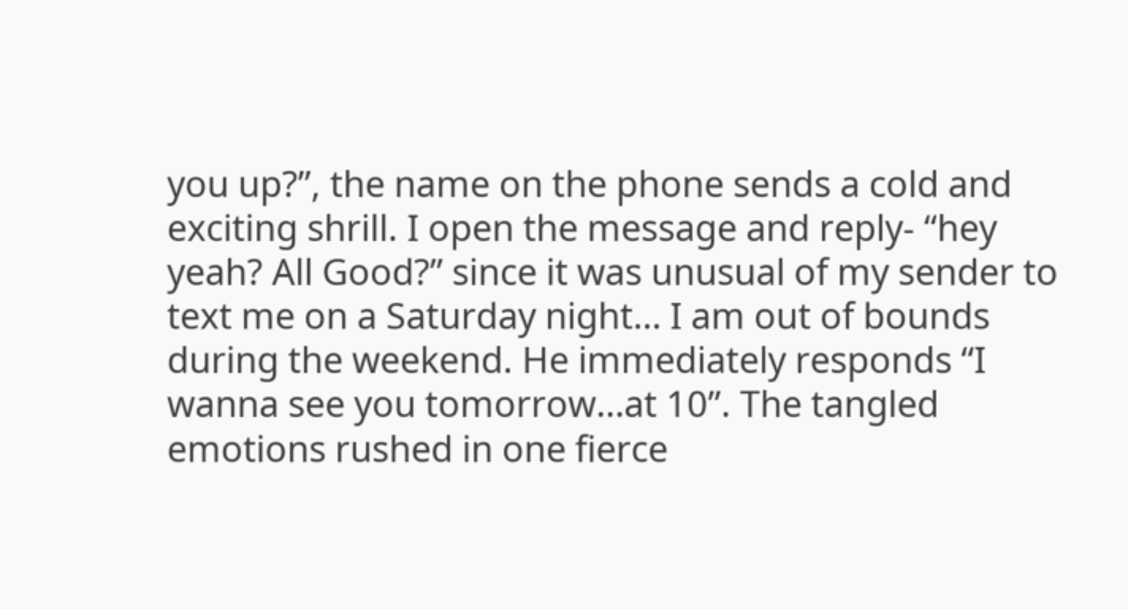you up?”, the name on the phone sends a cold and exciting shrill. I open the message and reply- “hey yeah? All Good?” since it was unusual of my sender to text me on a Saturday night… I am out of bounds during the weekend. He immediately responds “I wanna see you tomorrow…at 10”. The tangled emotions rushed in one fierce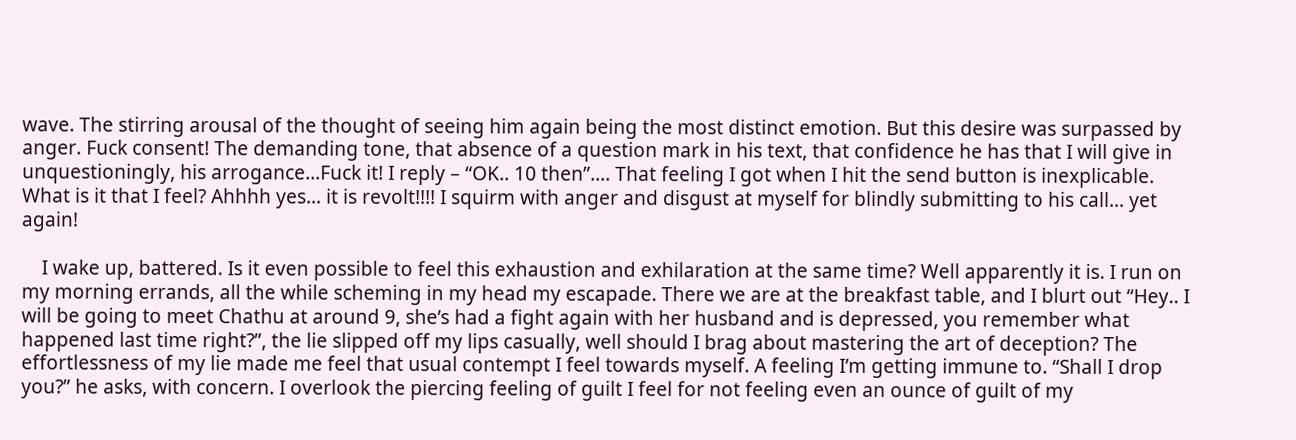wave. The stirring arousal of the thought of seeing him again being the most distinct emotion. But this desire was surpassed by anger. Fuck consent! The demanding tone, that absence of a question mark in his text, that confidence he has that I will give in unquestioningly, his arrogance…Fuck it! I reply – “OK.. 10 then”…. That feeling I got when I hit the send button is inexplicable. What is it that I feel? Ahhhh yes… it is revolt!!!! I squirm with anger and disgust at myself for blindly submitting to his call… yet again!

    I wake up, battered. Is it even possible to feel this exhaustion and exhilaration at the same time? Well apparently it is. I run on my morning errands, all the while scheming in my head my escapade. There we are at the breakfast table, and I blurt out “Hey.. I will be going to meet Chathu at around 9, she’s had a fight again with her husband and is depressed, you remember what happened last time right?”, the lie slipped off my lips casually, well should I brag about mastering the art of deception? The effortlessness of my lie made me feel that usual contempt I feel towards myself. A feeling I’m getting immune to. “Shall I drop you?” he asks, with concern. I overlook the piercing feeling of guilt I feel for not feeling even an ounce of guilt of my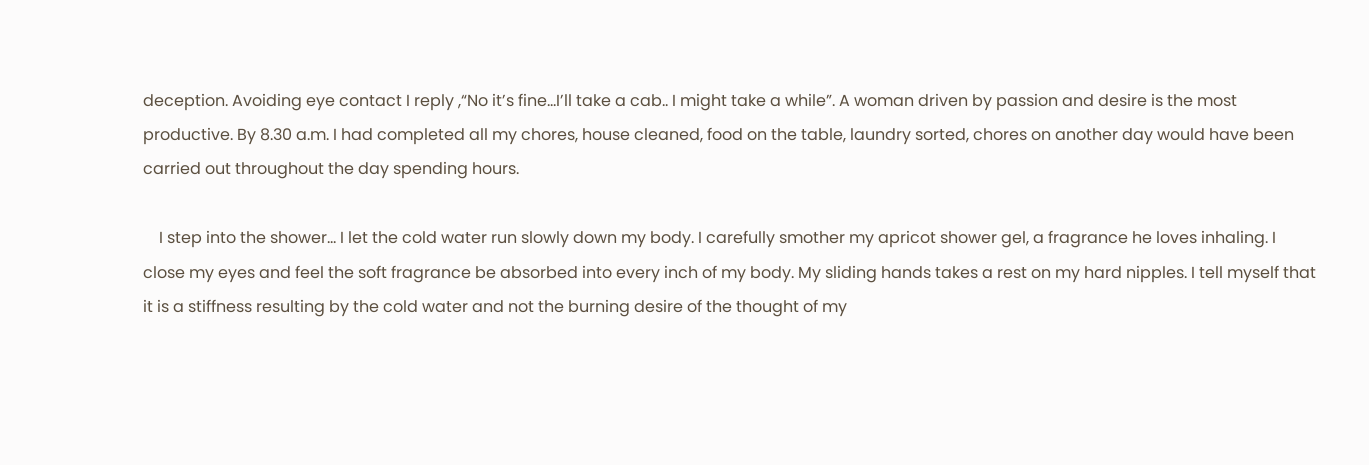deception. Avoiding eye contact I reply ,“No it’s fine…I’ll take a cab.. I might take a while”. A woman driven by passion and desire is the most productive. By 8.30 a.m. I had completed all my chores, house cleaned, food on the table, laundry sorted, chores on another day would have been carried out throughout the day spending hours.

    I step into the shower… I let the cold water run slowly down my body. I carefully smother my apricot shower gel, a fragrance he loves inhaling. I close my eyes and feel the soft fragrance be absorbed into every inch of my body. My sliding hands takes a rest on my hard nipples. I tell myself that it is a stiffness resulting by the cold water and not the burning desire of the thought of my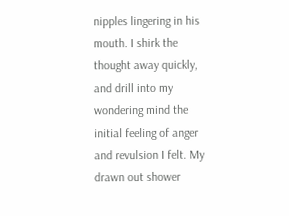nipples lingering in his mouth. I shirk the thought away quickly, and drill into my wondering mind the initial feeling of anger and revulsion I felt. My drawn out shower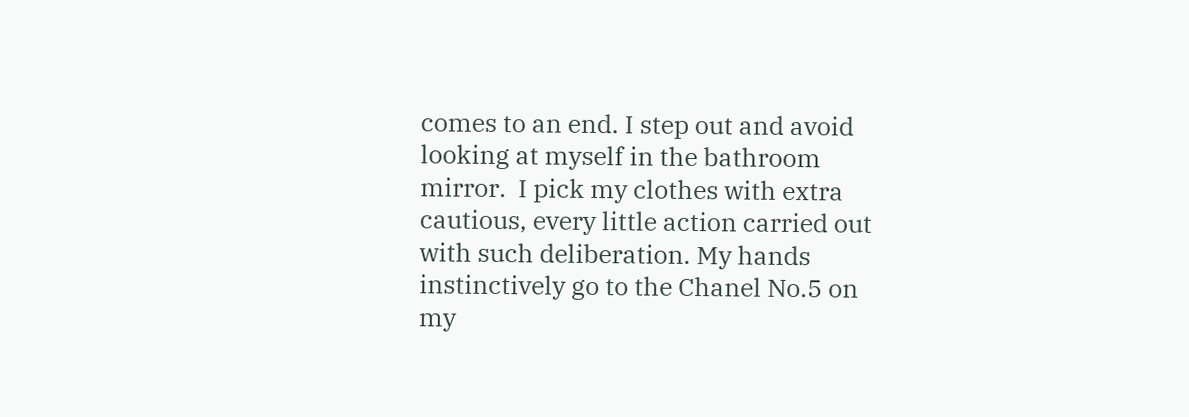comes to an end. I step out and avoid looking at myself in the bathroom mirror.  I pick my clothes with extra cautious, every little action carried out with such deliberation. My hands instinctively go to the Chanel No.5 on my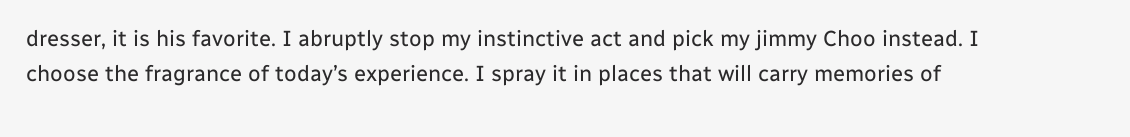dresser, it is his favorite. I abruptly stop my instinctive act and pick my jimmy Choo instead. I choose the fragrance of today’s experience. I spray it in places that will carry memories of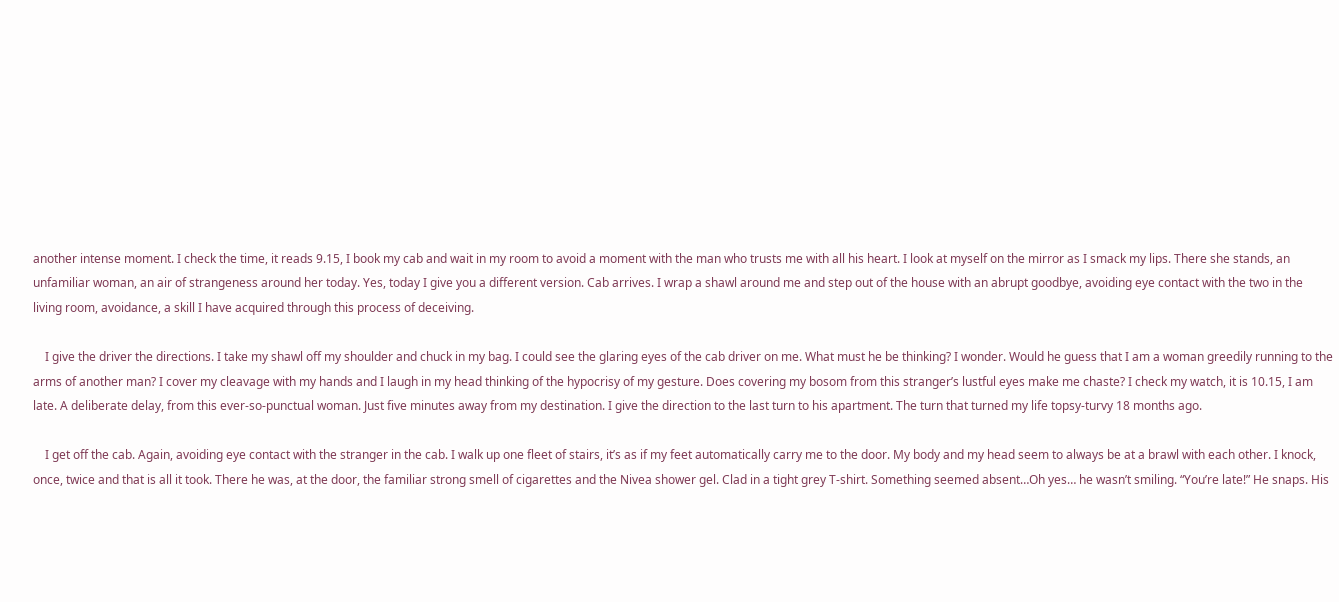another intense moment. I check the time, it reads 9.15, I book my cab and wait in my room to avoid a moment with the man who trusts me with all his heart. I look at myself on the mirror as I smack my lips. There she stands, an unfamiliar woman, an air of strangeness around her today. Yes, today I give you a different version. Cab arrives. I wrap a shawl around me and step out of the house with an abrupt goodbye, avoiding eye contact with the two in the living room, avoidance, a skill I have acquired through this process of deceiving.

    I give the driver the directions. I take my shawl off my shoulder and chuck in my bag. I could see the glaring eyes of the cab driver on me. What must he be thinking? I wonder. Would he guess that I am a woman greedily running to the arms of another man? I cover my cleavage with my hands and I laugh in my head thinking of the hypocrisy of my gesture. Does covering my bosom from this stranger’s lustful eyes make me chaste? I check my watch, it is 10.15, I am late. A deliberate delay, from this ever-so-punctual woman. Just five minutes away from my destination. I give the direction to the last turn to his apartment. The turn that turned my life topsy-turvy 18 months ago.

    I get off the cab. Again, avoiding eye contact with the stranger in the cab. I walk up one fleet of stairs, it’s as if my feet automatically carry me to the door. My body and my head seem to always be at a brawl with each other. I knock, once, twice and that is all it took. There he was, at the door, the familiar strong smell of cigarettes and the Nivea shower gel. Clad in a tight grey T-shirt. Something seemed absent…Oh yes… he wasn’t smiling. “You’re late!” He snaps. His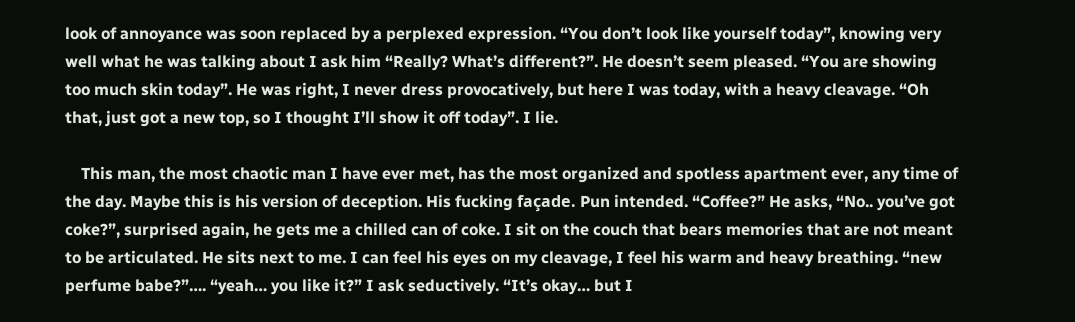look of annoyance was soon replaced by a perplexed expression. “You don’t look like yourself today”, knowing very well what he was talking about I ask him “Really? What’s different?”. He doesn’t seem pleased. “You are showing too much skin today”. He was right, I never dress provocatively, but here I was today, with a heavy cleavage. “Oh that, just got a new top, so I thought I’ll show it off today”. I lie.

    This man, the most chaotic man I have ever met, has the most organized and spotless apartment ever, any time of the day. Maybe this is his version of deception. His fucking façade. Pun intended. “Coffee?” He asks, “No.. you’ve got coke?”, surprised again, he gets me a chilled can of coke. I sit on the couch that bears memories that are not meant to be articulated. He sits next to me. I can feel his eyes on my cleavage, I feel his warm and heavy breathing. “new perfume babe?”…. “yeah… you like it?” I ask seductively. “It’s okay… but I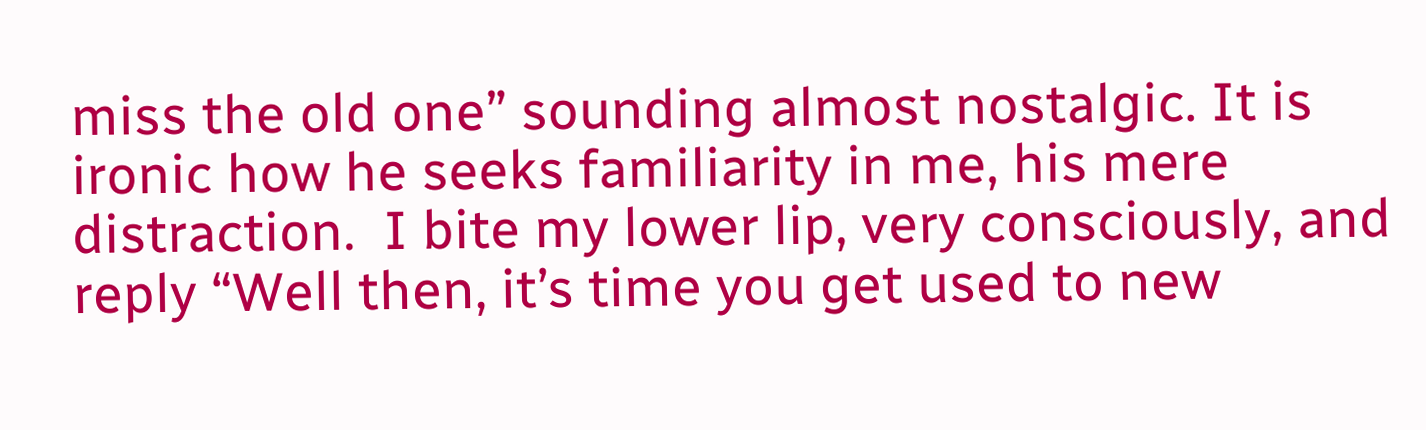miss the old one” sounding almost nostalgic. It is ironic how he seeks familiarity in me, his mere distraction.  I bite my lower lip, very consciously, and reply “Well then, it’s time you get used to new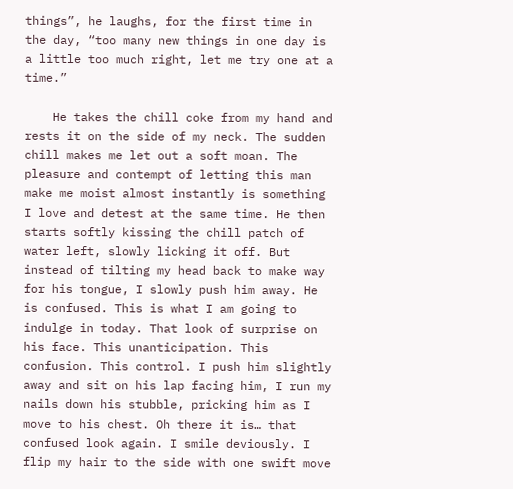things”, he laughs, for the first time in the day, “too many new things in one day is a little too much right, let me try one at a time.”

    He takes the chill coke from my hand and rests it on the side of my neck. The sudden chill makes me let out a soft moan. The pleasure and contempt of letting this man make me moist almost instantly is something I love and detest at the same time. He then starts softly kissing the chill patch of water left, slowly licking it off. But instead of tilting my head back to make way for his tongue, I slowly push him away. He is confused. This is what I am going to indulge in today. That look of surprise on his face. This unanticipation. This confusion. This control. I push him slightly away and sit on his lap facing him, I run my nails down his stubble, pricking him as I move to his chest. Oh there it is… that confused look again. I smile deviously. I flip my hair to the side with one swift move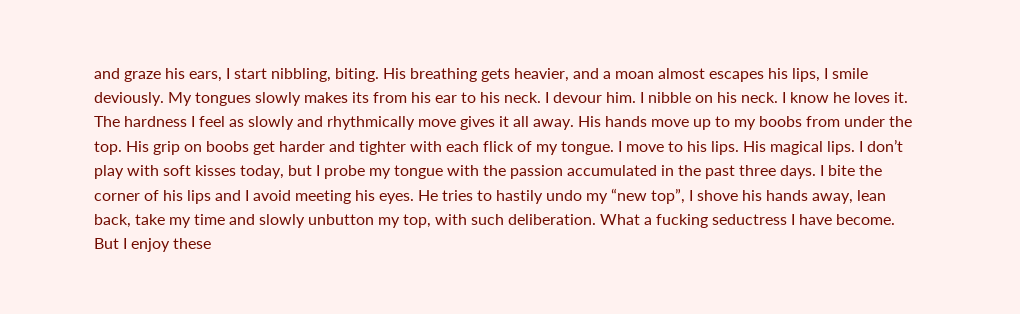and graze his ears, I start nibbling, biting. His breathing gets heavier, and a moan almost escapes his lips, I smile deviously. My tongues slowly makes its from his ear to his neck. I devour him. I nibble on his neck. I know he loves it. The hardness I feel as slowly and rhythmically move gives it all away. His hands move up to my boobs from under the top. His grip on boobs get harder and tighter with each flick of my tongue. I move to his lips. His magical lips. I don’t play with soft kisses today, but I probe my tongue with the passion accumulated in the past three days. I bite the corner of his lips and I avoid meeting his eyes. He tries to hastily undo my “new top”, I shove his hands away, lean back, take my time and slowly unbutton my top, with such deliberation. What a fucking seductress I have become. But I enjoy these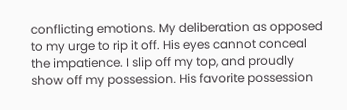conflicting emotions. My deliberation as opposed to my urge to rip it off. His eyes cannot conceal the impatience. I slip off my top, and proudly show off my possession. His favorite possession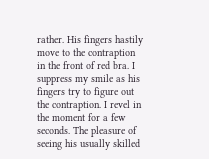rather. His fingers hastily move to the contraption in the front of red bra. I suppress my smile as his fingers try to figure out the contraption. I revel in the moment for a few seconds. The pleasure of seeing his usually skilled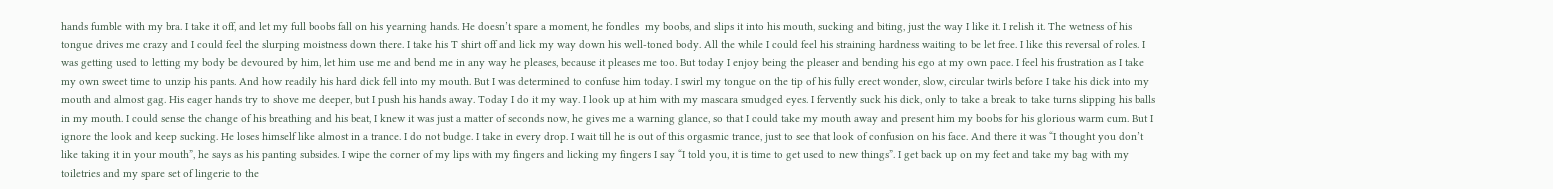hands fumble with my bra. I take it off, and let my full boobs fall on his yearning hands. He doesn’t spare a moment, he fondles  my boobs, and slips it into his mouth, sucking and biting, just the way I like it. I relish it. The wetness of his tongue drives me crazy and I could feel the slurping moistness down there. I take his T shirt off and lick my way down his well-toned body. All the while I could feel his straining hardness waiting to be let free. I like this reversal of roles. I was getting used to letting my body be devoured by him, let him use me and bend me in any way he pleases, because it pleases me too. But today I enjoy being the pleaser and bending his ego at my own pace. I feel his frustration as I take my own sweet time to unzip his pants. And how readily his hard dick fell into my mouth. But I was determined to confuse him today. I swirl my tongue on the tip of his fully erect wonder, slow, circular twirls before I take his dick into my mouth and almost gag. His eager hands try to shove me deeper, but I push his hands away. Today I do it my way. I look up at him with my mascara smudged eyes. I fervently suck his dick, only to take a break to take turns slipping his balls in my mouth. I could sense the change of his breathing and his beat, I knew it was just a matter of seconds now, he gives me a warning glance, so that I could take my mouth away and present him my boobs for his glorious warm cum. But I ignore the look and keep sucking. He loses himself like almost in a trance. I do not budge. I take in every drop. I wait till he is out of this orgasmic trance, just to see that look of confusion on his face. And there it was “I thought you don’t like taking it in your mouth”, he says as his panting subsides. I wipe the corner of my lips with my fingers and licking my fingers I say “I told you, it is time to get used to new things”. I get back up on my feet and take my bag with my toiletries and my spare set of lingerie to the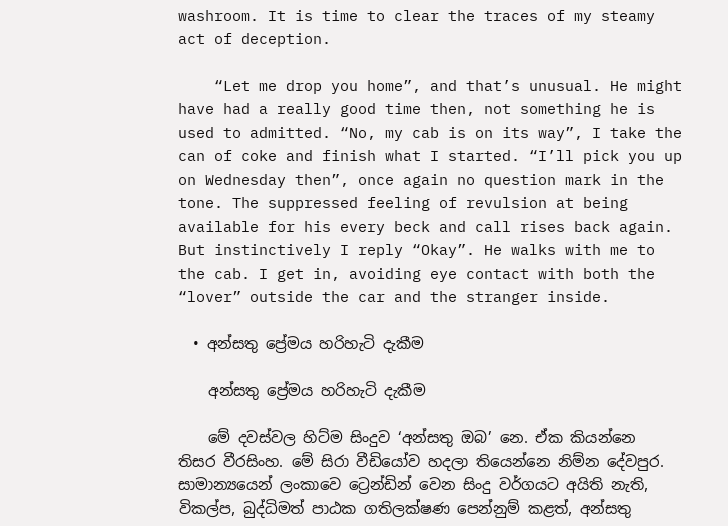washroom. It is time to clear the traces of my steamy act of deception.

    “Let me drop you home”, and that’s unusual. He might have had a really good time then, not something he is used to admitted. “No, my cab is on its way”, I take the can of coke and finish what I started. “I’ll pick you up on Wednesday then”, once again no question mark in the tone. The suppressed feeling of revulsion at being available for his every beck and call rises back again. But instinctively I reply “Okay”. He walks with me to the cab. I get in, avoiding eye contact with both the “lover” outside the car and the stranger inside.

  • අන්සතු ප්‍රේමය හරිහැටි දැකීම

    අන්සතු ප්‍රේමය හරිහැටි දැකීම

    මේ දවස්වල හිට්ම සිංදුව ‘අන්සතු ඔබ’ නෙ. ඒක කියන්නෙ තිසර වීරසිංහ. මේ සිරා වීඩියෝව හදලා තියෙන්නෙ නිම්න දේවපුර. සාමාන්‍යයෙන් ලංකාවෙ ට්‍රෙන්ඩින් වෙන සිංදු වර්ගයට අයිති නැති, විකල්ප, බුද්ධිමත් පාඨක ගතිලක්ෂණ පෙන්නුම් කළත්, අන්සතු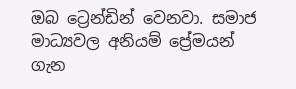ඔබ ට්‍රෙන්ඩින් වෙනවා. සමාජ මාධ්‍යවල අනියම් ප්‍රේමයන් ගැන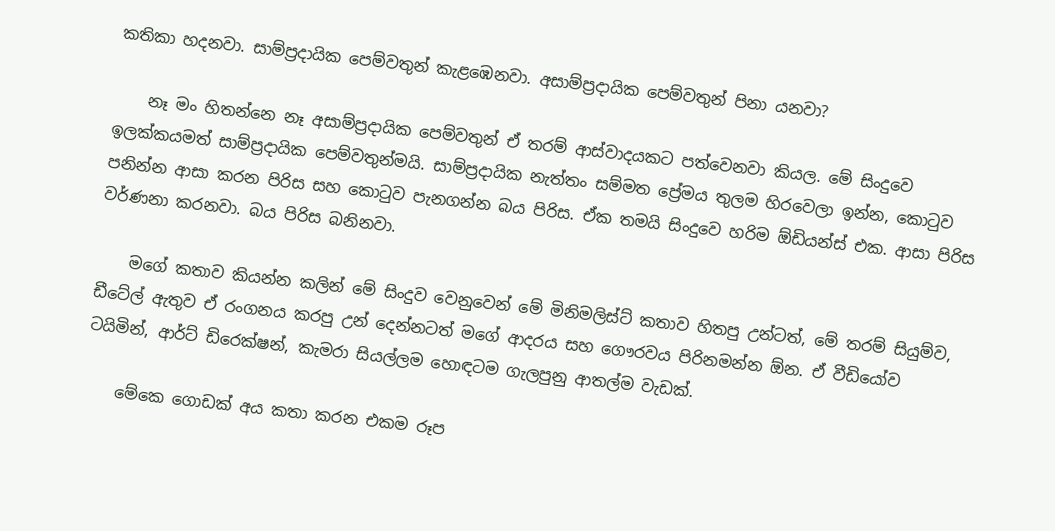කතිකා හදනවා. සාම්ප්‍රදායික පෙම්වතුන් කැළඹෙනවා. අසාම්ප්‍රදායික පෙම්වතුන් පිනා යනවා?

    නෑ මං හිතන්නෙ නෑ අසාම්ප්‍රදායික පෙම්වතුන් ඒ තරම් ආස්වාදයකට පත්වෙනවා කියල. මේ සිංදුවෙ ඉලක්කයමත් සාම්ප්‍රදායික පෙම්වතුන්මයි. සාම්ප්‍රදායික නැත්තං සම්මත ප්‍රේමය තුලම හිරවෙලා ඉන්න, කොටුව පනින්න ආසා කරන පිරිස සහ කොටුව පැනගන්න බය පිරිස. ඒක තමයි සිංදුවෙ හරිම ඕඩියන්ස් එක. ආසා පිරිස වර්ණනා කරනවා. බය පිරිස බනිනවා.

    මගේ කතාව කියන්න කලින් මේ සිංදුව වෙනුවෙන් මේ මිනිමලිස්ට් කතාව හිතපු උන්ටත්, මේ තරම් සියුම්ව, ඩීටේල් ඇතුව ඒ රංගනය කරපු උන් දෙන්නටත් මගේ ආදරය සහ ගෞරවය පිරිනමන්න ඕන. ඒ වීඩියෝව ටයිමින්, ආර්ට් ඩිරෙක්ෂන්, කැමරා සියල්ලම හොඳටම ගැලපුනු ආතල්ම වැඩක්.

    මේකෙ ගොඩක් අය කතා කරන එකම රූප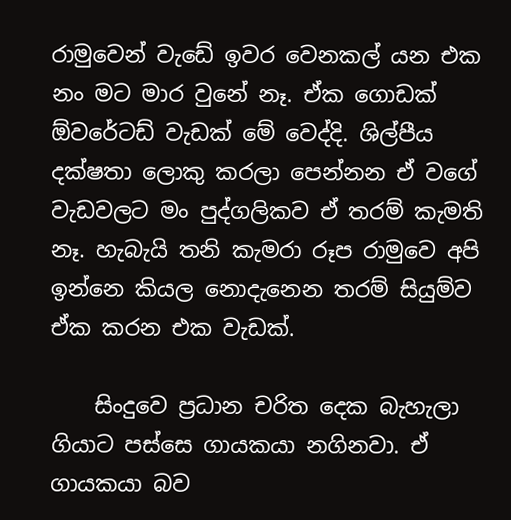රාමුවෙන් වැඩේ ඉවර වෙනකල් යන එක නං මට මාර වුනේ නෑ. ඒක ගොඩක් ඕවරේටඩ් වැඩක් මේ වෙද්දි. ශිල්පීය දක්ෂතා ලොකු කරලා පෙන්නන ඒ වගේ වැඩවලට මං පුද්ගලිකව ඒ තරම් කැමති නෑ. හැබැයි තනි කැමරා රූප රාමුවෙ අපි ඉන්නෙ කියල නොදැනෙන තරම් සියුම්ව ඒක කරන එක වැඩක්.

    සිංදුවෙ ප්‍රධාන චරිත දෙක බැහැලා ගියාට පස්සෙ ගායකයා නගිනවා. ඒ ගායකයා බව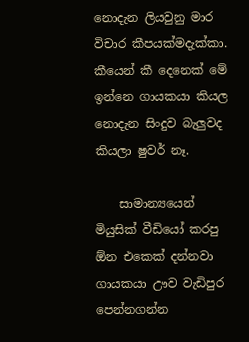නොදැන ලියවුනු මාර විචාර කීපයක්මදැක්කා. කීයෙන් කී දෙනෙක් මේ ඉන්නෙ ගායකයා කියල නොදැන සිංදුව බැලුවද කියලා ෂුවර් නෑ.

    සාමාන්‍යයෙන් මියුසික් වීඩියෝ කරපු ඕන එකෙක් දන්නවා ගායකයා ඌව වැඩිපුර පෙන්නගන්න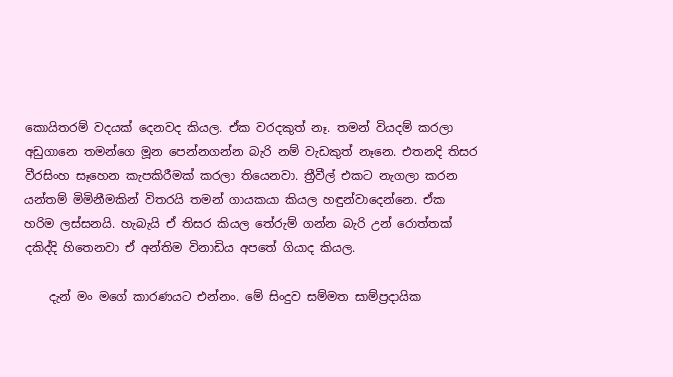කොයිතරම් වදයක් දෙනවද කියල. ඒක වරදකුත් නෑ. තමන් වියදම් කරලා අඩුගානෙ තමන්ගෙ මූන පෙන්නගන්න බැරි නම් වැඩකුත් නෑනෙ. එතනදි තිසර වීරසිංහ සෑහෙන කැපකිරීමක් කරලා තියෙනවා. ත්‍රීවීල් එකට නැගලා කරන යන්තම් මිමිනීමකින් විතරයි තමන් ගායකයා කියල හඳුන්වාදෙන්නෙ. ඒක හරිම ලස්සනයි. හැබැයි ඒ තිසර කියල තේරුම් ගන්න බැරි උන් රොත්තක් දකිද්දි හිතෙනවා ඒ අන්තිම විනාඩිය අපතේ ගියාද කියල.

    දැන් මං මගේ කාරණයට එන්නං. මේ සිංදුව සම්මත සාම්ප්‍රදායික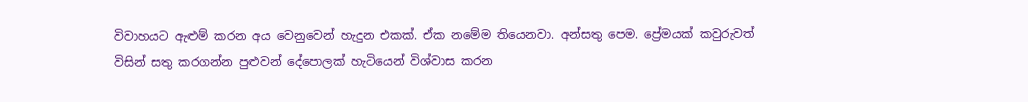විවාහයට ඇළුම් කරන අය වෙනුවෙන් හැදුන එකක්. ඒක නමේම තියෙනවා. අන්සතු පෙම. ප්‍රේමයක් කවුරුවත් විසින් සතු කරගන්න පුළුවන් දේපොලක් හැටියෙන් විශ්වාස කරන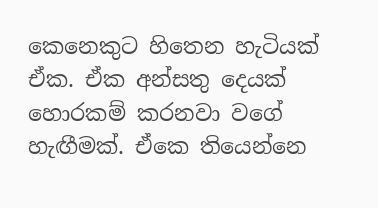කෙනෙකුට හිතෙන හැටියක් ඒක. ඒක අන්සතු දෙයක් හොරකම් කරනවා වගේ හැඟීමක්. ඒකෙ තියෙන්නෙ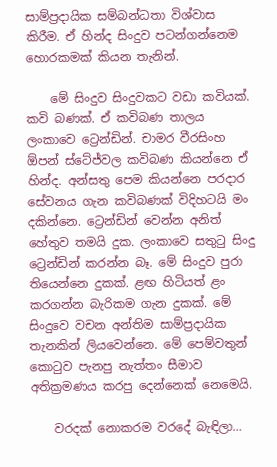සාම්ප්‍රදායික සම්බන්ධතා විශ්වාස කිරීම. ඒ හින්ද සිංදුව පටන්ගන්නෙම හොරකමක් කියන තැනින්.

    මේ සිංදුව සිංදුවකට වඩා කවියක්. කවි බණක්. ඒ කවිබණ තාලය ලංකාවෙ ට්‍රෙන්ඩින්. චාමර වීරසිංහ ඕපන් ස්ටේජ්වල කවිබණ කියන්නෙ ඒ හින්ද. අන්සතු පෙම කියන්නෙ පරදාර සේවනය ගැන කවිබණක් විදිහටයි මං දකින්නෙ. ට්‍රෙන්ඩින් වෙන්න අනිත් හේතුව තමයි දුක. ලංකාවෙ සතුටු සිංදු ට්‍රෙන්ඩින් කරන්න බෑ. මේ සිංදුව පුරා තියෙන්නෙ දුකක්. ළඟ හිටියත් ළං කරගන්න බැරිකම ගැන දුකක්. මේ සිංදුවෙ වචන අන්තිම සාම්ප්‍රදායික තැනකින් ලියවෙන්නෙ. මේ පෙම්වතුන් කොටුව පැනපු නැත්තං සීමාව අතික්‍රමණය කරපු දෙන්නෙක් නෙමෙයි.

    වරදක් නොකරම වර‍දේ බැඳිලා…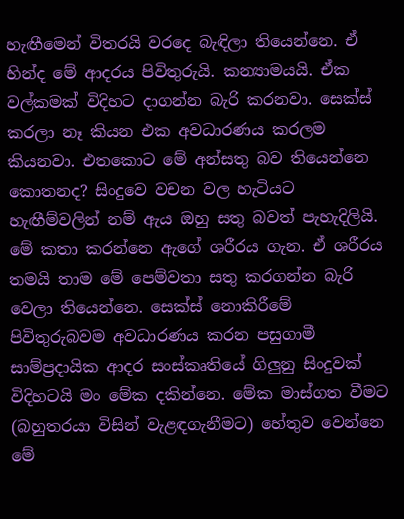හැඟීමෙන් විතරයි වරදෙ බැඳිලා තියෙන්නෙ. ඒ හින්ද මේ ආදරය පිවිතුරුයි. කන්‍යාමයයි. ඒක වල්කමක් විදිහට දාගන්න බැරි කරනවා. සෙක්ස් කරලා නෑ කියන එක අවධාරණය කරලම කියනවා. එතකොට මේ අන්සතු බව තියෙන්නෙ කොතනද? සිංදුවෙ වචන වල හැටියට හැඟීම්වලින් නම් ඇය ඔහු සතු බවත් පැහැදිලියි. මේ කතා කරන්නෙ ඇගේ ශරීරය ගැන. ඒ ශරීරය තමයි තාම මේ පෙම්වතා සතු කරගන්න බැරි වෙලා තියෙන්නෙ. සෙක්ස් නොකිරීමේ පිවිතුරුබවම අවධාරණය කරන පසුගාමී සාම්ප්‍රදායික ආදර සංස්කෘතියේ ගිලුනු සිංදුවක් විදිහටයි ‍මං මේක දකින්නෙ. මේක මාස්ගත වීමට (බහුතරයා විසින් වැළඳගැනීමට) හේතුව වෙන්නෙ මේ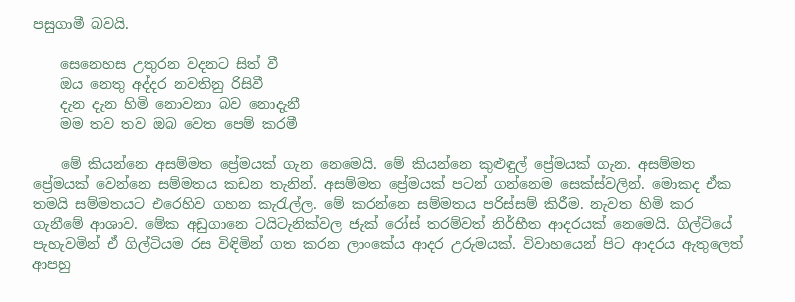පසුගාමී බවයි.

    සෙනෙහස උතුරන වදනට සිත් වී
    ඔය නෙතු අද්දර නවතිනු රිසිවී
    දැන දැන හිමි නොවනා බව නොදැනී
    මම තව තව ඔබ වෙත පෙම් කරමී

    මේ කියන්නෙ අසම්මත ප්‍රේමයක් ගැන නෙමෙයි. මේ කියන්නෙ කුළුඳුල් ප්‍රේමයක් ගැන. අසම්මත ප්‍රේමයක් වෙන්නෙ සම්මතය කඩන තැනින්. අසම්මත ප්‍රේමයක් පටන් ගන්නෙම සෙක්ස්වලින්. මොකද ඒක තමයි සම්මතයට එරෙහිව ගහන කැරැල්ල. මේ කරන්නෙ සම්මතය පරිස්සම් කිරීම. නැවත හිමි කර ගැනීමේ ආශාව. මේක අඩුගානෙ ටයිටැනික්වල ජැක් රෝස් තරම්වත් නිර්භීත ආදරයක් නෙමෙයි. ගිල්ටියේ පැහැවමින් ඒ ගිල්ටියම රස විඳිමින් ගත කරන ලාංකේය ආදර උරුමයක්. විවාහයෙන් පිට ආදරය ඇතුලෙත් ආපහු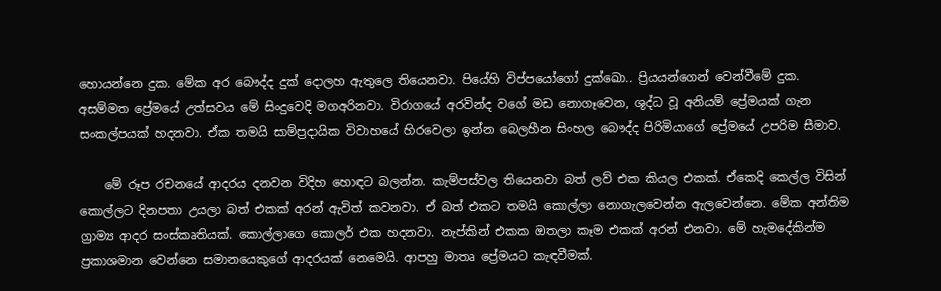හොයන්නෙ දුක. මේක අර බෞද්ද දුක් දොලහ ඇතුලෙ තියෙනවා. පියේහි විප්පයෝගෝ දුක්ඛෙ‍ා.. ප්‍රියයන්ගෙන් වෙන්වීමේ දුක. අසම්මත ප්‍රේමයේ උත්සවය මේ සිංදුවෙදි මගඅරිනවා. විරාගයේ අරවින්ද වගේ මඩ නොගෑවෙන, ශුද්ධ වූ අනියම් ප්‍රේමයක් ගැන සංකල්පයක් හදනවා. ඒක තමයි සාම්ප්‍රදායික විවාහයේ හිරවෙලා ඉන්න බෙලහීන සිංහල බෞද්ද පිරිමියාගේ ප්‍රේමයේ උපරිම සීමාව.

    මේ රූප රචනයේ ආදරය දනවන විදිහ හොඳට බලන්න. කැම්පස්වල තියෙනවා බත් ලව් එක කියල එකක්. ඒකෙදි කෙල්ල විසින් කොල්ලට දිනපතා උයලා බත් එකක් අරන් ඇවිත් කවනවා. ඒ බත් එකට තමයි කොල්ලා නොගැලවෙන්න ඇලවෙන්නෙ. මේක අන්තිම ග්‍රාම්‍ය ආදර සංස්කෘතියක්. කොල්ලාගෙ කොලර් එක හදනවා. නැප්කින් එකක ඔතලා කෑම එකක් අරන් එනවා. මේ හැමදේකින්ම ප්‍රකාශමාන වෙන්නෙ සමානයෙකුගේ ආදරයක් නෙමෙයි. ආපහු මාතෘ ප්‍රේමයට කැඳවීමක්.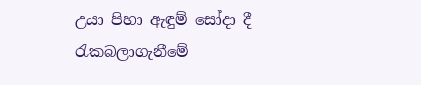උයා පිහා ඇඳුම් සෝදා දී රැකබලාගැනීමේ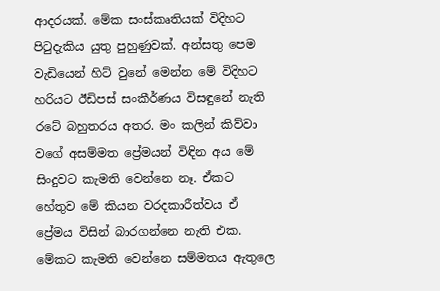ආදරයක්. මේක සංස්කෘතියක් විදිහට පිටුදැකිය යුතු පුහුණුවක්. අන්සතු පෙම වැඩියෙන් හිට් වුනේ මෙන්න මේ විදිහට හරියට ඊඩිපස් සංකීර්ණය විසඳුනේ නැති රටේ බහුතරය අතර. මං කලින් කිව්වා වගේ අසම්මත ප්‍රේමයන් විඳින අය මේ සිංදුවට කැමති වෙන්නෙ නෑ. ඒකට හේතුව මේ කියන වරදකාරීත්වය ඒ ප්‍රේමය විසින් බාරගන්නෙ නැති එක. මේකට කැමති වෙන්නෙ සම්මතය ඇතුලෙ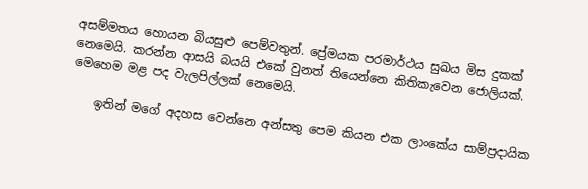අසම්මතය හොයන බියසුළු පෙම්වතුන්. ප්‍රේමයක පරමාර්ථය සුඛය මිස දුකක් නෙමෙයි. කරන්න ආසයි බයයි එකේ වුනත් තියෙන්නෙ කිතිකැවෙන ජොලියක්. මෙහෙම මළ පද වැලපිල්ලක් නෙමෙයි.

    ඉතින් මගේ අදහස වෙන්නෙ අන්සතු පෙම කියන එක ලාංකේය සාම්ප්‍රදායික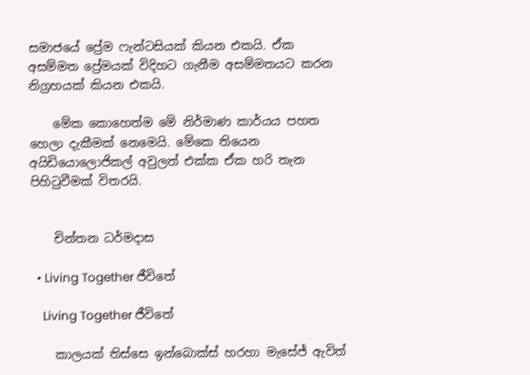සමාජයේ ප්‍රේම ෆැන්ටසියක් කියන එකයි. ඒක අසම්මත ප්‍රේමයක් විදිහට ගැනීම අසම්මතයට කරන නිග්‍රහයක් කියන එකයි.

    මේක කොහෙත්ම මේ නිර්මාණ කාර්යය පහත හෙලා දැකීමක් නෙමෙයි. මේකෙ තියෙන අයිඩියොලොජිකල් අවුලත් එක්ක ඒක හරි තැන පිහිටුවීමක් විතරයි.


    චින්තන ධර්මදාස

  • Living Together ජීවිතේ

    Living Together ජීවිතේ

    කාලයක් තිස්සෙ ඉන්බොක්ස් හරහා මැසේජ් ඇවිත්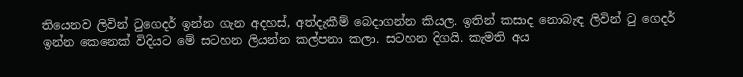තියෙනව ලිවින් ටුගෙදර් ඉන්න ගැන අදහස්, අත්දැකීම් බෙදාගන්න කියල. ඉතින් කසාද නොබැඳ ලිවින් ටු ගෙදර් ඉන්න කෙනෙක් විදියට මේ සටහන ලියන්න කල්පනා කලා. සටහන දිගයි. කැමති අය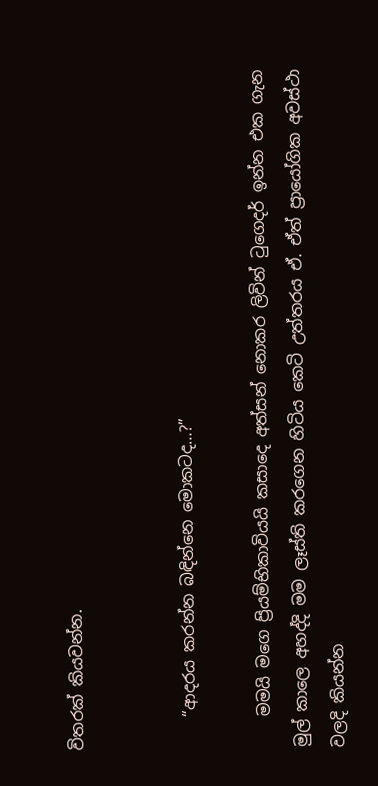විතරක් කියවන්න.


    “ආදරය කරන්න බඳින්නෙ මොකටද…?”

    මමයි මගෙ ප්‍රියම්භිකාවියයි කසාදෙ අත්සන් නොකර ලිවින් ටුගෙදර් ඉන්න එක ගැන මුල් කාලෙ අහද්දි මම ලෑස්ති කරගෙන හිටිය කෙටි උත්තරය ඒ. ඒත් ප්‍රායෝගික අවස්ථා වලදි කියන්න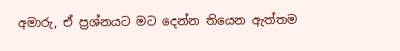අමාරු, ඒ ප්‍රශ්නයට මට දෙන්න තියෙන ඇත්තම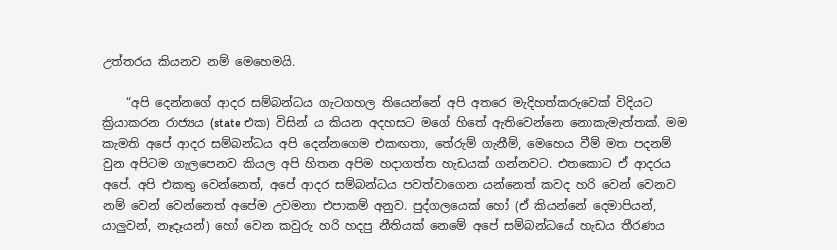උත්තරය කියනව නම් මෙහෙමයි.

    “අපි දෙන්නගේ ආදර සම්බන්ධය ගැටගහල තියෙන්නේ අපි අතරෙ මැදිහත්කරුවෙක් විදියට ක්‍රියාකරන රාජ්‍යය (state එක) විසින් ය කියන අදහසට මගේ හිතේ ඇතිවෙන්නෙ නොකැමැත්තක්. මම කැමති අපේ ආදර සම්බන්ධය අපි දෙන්නගෙම එකඟතා, තේරුම් ගැනීම්, මෙහෙය වීම් මත පදනම් වුන අපිටම ගැලපෙනව කියල අපි හිතන අපිම හදාගත්ත හැඩයක් ගන්නවට. එතකොට ඒ ආදරය අපේ. අපි එකතු වෙන්නෙත්, අපේ ආදර සම්බන්ධය පවත්වාගෙන යන්නෙත් කවද හරි වෙන් වෙනව නම් වෙන් වෙන්නෙත් අපේම උවමනා එපාකම් අනුව. පුද්ගලයෙක් හෝ (ඒ කියන්නේ දෙමාපියන්, යාලුවන්, නෑදෑයන්) හෝ වෙන කවුරු හරි හදපු නීතියක් නෙමේ අපේ සම්බන්ධයේ හැඩය තීරණය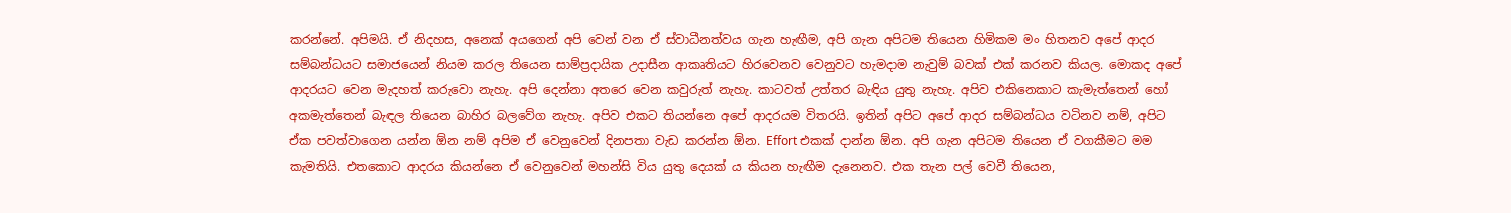කරන්නේ. අපිමයි. ඒ නිදහස, අනෙක් අයගෙන් අපි වෙන් වන ඒ ස්වාධීනත්වය ගැන හැඟීම, අපි ගැන අපිටම තියෙන හිමිකම මං හිතනව අපේ ආදර සම්බන්ධයට සමාජයෙන් නියම කරල තියෙන සාම්ප්‍රදායික උදාසීන ආකෘතියට හිරවෙනව වෙනුවට හැමදාම නැවුම් බවක් එක් කරනව කියල. මොකද අපේ ආදරයට වෙන මැදහත් කරුවො නැහැ. අපි දෙන්නා අතරෙ වෙන කවුරුත් නැහැ. කාටවත් උත්තර බැඳිය යුතු නැහැ. අපිව එකිනෙකාට කැමැත්තෙන් හෝ අකමැත්තෙන් බැඳල තියෙන බාහිර බලවේග නැහැ. අපිව එකට තියන්නෙ අපේ ආදරයම විතරයි. ඉතින් අපිට අපේ ආදර සම්බන්ධය වටිනව නම්, අපිට ඒක පවත්වාගෙන යන්න ඕන නම් අපිම ඒ වෙනුවෙන් දිනපතා වැඩ කරන්න ඕන. Effort එකක් දාන්න ඕන. අපි ගැන අපිටම තියෙන ඒ වගකීමට මම කැමතියි. එතකොට ආදරය කියන්නෙ ඒ වෙනුවෙන් මහන්සි විය යුතු දෙයක් ය කියන හැඟීම දැනෙනව. එක තැන පල් වෙවී තියෙන,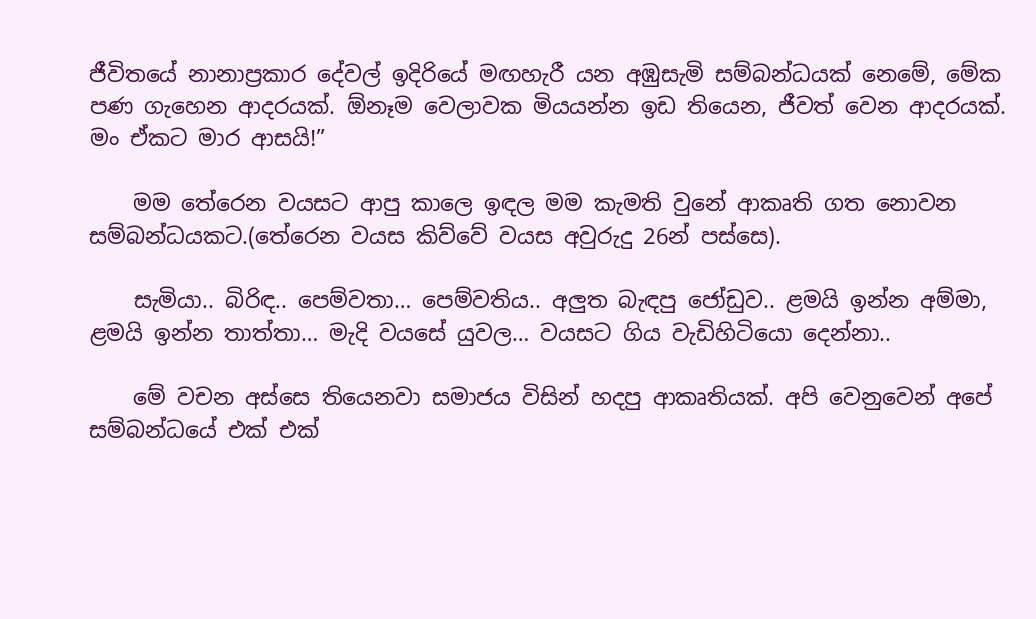ජීවිතයේ නානාප්‍රකාර දේවල් ඉදිරියේ මඟහැරී යන අඹුසැමි සම්බන්ධයක් නෙමේ, මේක පණ ගැහෙන ආදරයක්. ඕනෑම වෙලාවක මියයන්න ඉඩ තියෙන, ජීවත් වෙන ආදරයක්. මං ඒකට මාර ආසයි!”

    මම තේරෙන වයසට ආපු කාලෙ ඉඳල මම කැමති වුනේ ආකෘති ගත නොවන සම්බන්ධයකට.(තේරෙන වයස කිව්වේ වයස අවුරුදු 26න් පස්සෙ).

    සැමියා.. බිරිඳ.. පෙම්වතා… පෙම්වතිය.. අලුත බැඳපු ජෝඩුව.. ළමයි ඉන්න අම්මා, ළමයි ඉන්න තාත්තා… මැදි වයසේ යුවල… වයසට ගිය වැඩිහිටියො දෙන්නා..

    මේ වචන අස්සෙ තියෙනවා සමාජය විසින් හදපු ආකෘතියක්. අපි වෙනුවෙන් අපේ සම්බන්ධයේ එක් එක්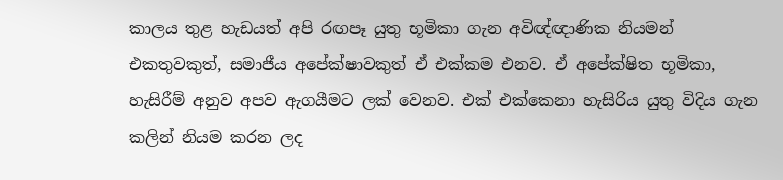කාලය තුළ හැඩයත් අපි රඟපෑ යුතු භූමිකා ගැන අවිඥ්ඥාණික නියමන් එකතුවකුත්, සමාජීය අපේක්ෂාවකුත් ඒ එක්කම එනව. ඒ අපේක්ෂිත භූමිකා, හැසිරීම් අනුව අපව ඇගයීමට ලක් වෙනව. එක් එක්කෙනා හැසිරිය යුතු විදිය ගැන කලින් නියම කරන ලද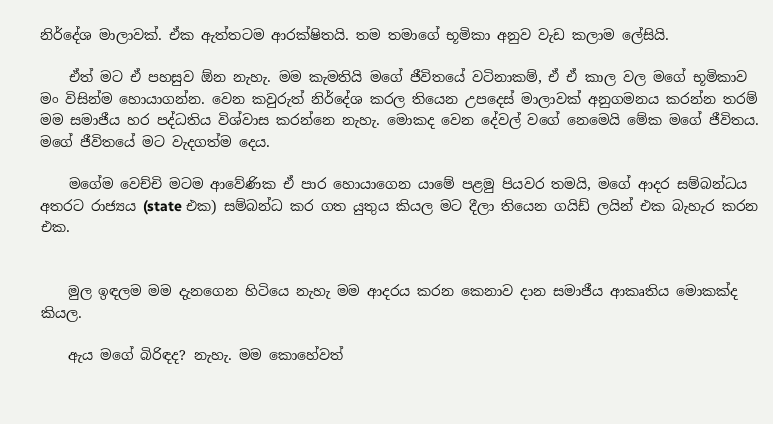නිර්දේශ මාලාවක්. ඒක ඇත්තටම ආරක්ෂිතයි. තම තමාගේ භූමිකා අනුව වැඩ කලාම ලේසියි.

    ඒත් මට ඒ පහසුව ඕන නැහැ. මම කැමතියි මගේ ජීවිතයේ වටිනාකම්, ඒ ඒ කාල වල මගේ භූමිකාව මං විසින්ම හොයාගන්න. වෙන කවුරුත් නිර්දේශ කරල තියෙන උපදෙස් මාලාවක් අනුගමනය කරන්න තරම් මම සමාජීය හර පද්ධතිය විශ්වාස කරන්නෙ නැහැ. මොකද වෙන දේවල් වගේ නෙමෙයි මේක මගේ ජීවිතය. මගේ ජීවිතයේ මට වැදගත්ම දෙය.

    මගේම වෙච්චි මටම ආවේණික ඒ පාර හොයාගෙන යාමේ පළමු පියවර තමයි, මගේ ආදර සම්බන්ධය අතරට රාජ්‍යය (state එක) සම්බන්ධ කර ගත යුතුය කියල මට දීලා තියෙන ගයිඩ් ලයින් එක බැහැර කරන එක.


    මුල ඉඳලම මම දැනගෙන හිටියෙ නැහැ මම ආදරය කරන කෙනාව දාන සමාජීය ආකෘතිය මොකක්ද කියල.

    ඇය මගේ බිරිඳද? නැහැ. මම කොහේවත්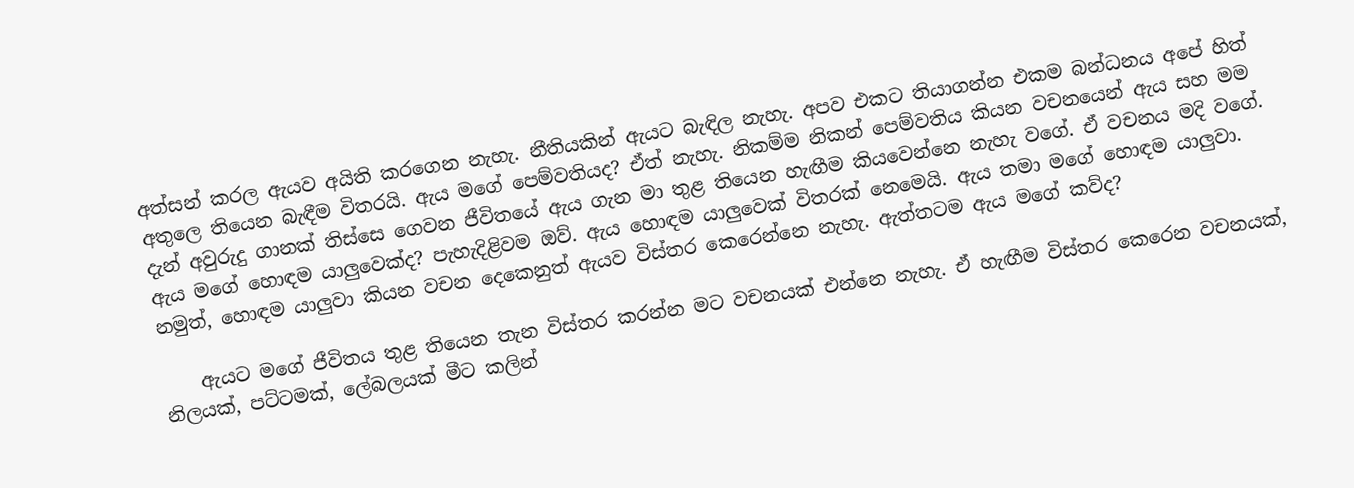අත්සන් කරල ඇයව අයිති කරගෙන නැහැ. නීතියකින් ඇයට බැඳිල නැහැ. අපව එකට තියාගන්න එකම බන්ධනය අපේ හිත් අතුලෙ තියෙන බැඳීම විතරයි. ඇය මගේ පෙම්වතියද? ඒත් නැහැ. නිකම්ම නිකන් පෙම්වතිය කියන වචනයෙන් ඇය සහ මම දැන් අවුරුදු ගානක් තිස්සෙ ගෙවන ජීවිතයේ ඇය ගැන මා තුළ තියෙන හැඟීම කියවෙන්නෙ නැහැ වගේ. ඒ වචනය මදි වගේ. ඇය මගේ හොඳම යාලුවෙක්ද? පැහැදිළිවම ඔව්. ඇය හොඳම යාලුවෙක් විතරක් නෙමෙයි. ඇය තමා මගේ හොඳම යාලුවා. නමුත්, හොඳම යාලුවා කියන වචන දෙකෙනුත් ඇයව විස්තර කෙරෙන්නෙ නැහැ. ඇත්තටම ඇය මගේ කව්ද?

    ඇයට මගේ ජීවිතය තුළ තියෙන තැන විස්තර කරන්න මට වචනයක් එන්නෙ නැහැ. ඒ හැඟීම විස්තර කෙරෙන වචනයක්, නිලයක්, පට්ටමක්, ලේබලයක් මීට කලින්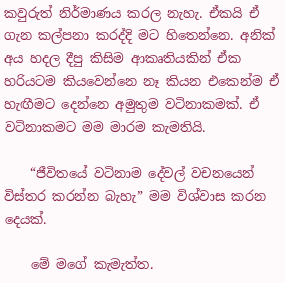කවුරුත් නිර්මාණය කරල නැහැ. ඒකයි ඒ ගැන කල්පනා කරද්දි මට හිතෙන්නෙ. අනික් අය හදල දීපු කිසිම ආකෘතියකින් ඒක හරියටම කියවෙන්නෙ නෑ කියන එකෙන්ම ඒ හැඟීමට දෙන්නෙ අමුතුම වටිනාකමක්. ඒ වටිනාකමට මම මාරම කැමතියි.

    “ජීවිතයේ වටිනාම දේවල් වචනයෙන් විස්තර කරන්න බැහැ” මම විශ්වාස කරන දෙයක්.

    මේ මගේ කැමැත්ත.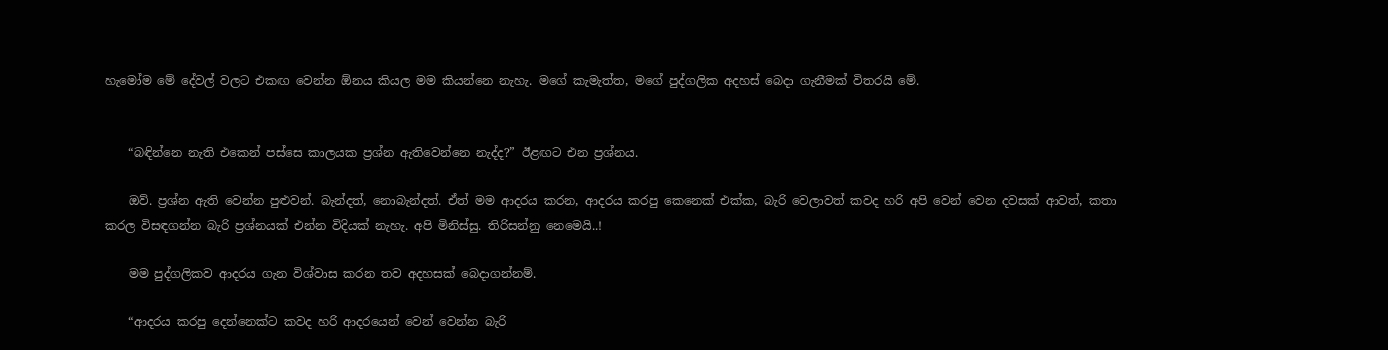හැමෝම මේ දේවල් වලට එකඟ වෙන්න ඕනය කියල මම කියන්නෙ නැහැ. මගේ කැමැත්ත, මගේ පුද්ගලික අදහස් බෙදා ගැනීමක් විතරයි මේ.


    “බඳින්නෙ නැති එකෙන් පස්සෙ කාලයක ප්‍රශ්න ඇතිවෙන්නෙ නැද්ද?” ඊළඟට එන ප්‍රශ්නය.

    ඔව්. ප්‍රශ්න ඇති වෙන්න පුළුවන්. බැන්දත්, නොබැන්දත්. ඒත් මම ආදරය කරන, ආදරය කරපු කෙනෙක් එක්ක, බැරි වෙලාවත් කවද හරි අපි වෙන් වෙන දවසක් ආවත්, කතා කරල විසඳගන්න බැරි ප්‍රශ්නයක් එන්න විදියක් නැහැ. අපි මිනිස්සු. තිරිසන්නු නෙමෙයි..!

    මම පුද්ගලිකව ආදරය ගැන විශ්වාස කරන තව අදහසක් බෙදාගන්නම්.

    “ආදරය කරපු දෙන්නෙක්ට කවද හරි ආදරයෙන් වෙන් වෙන්න බැරි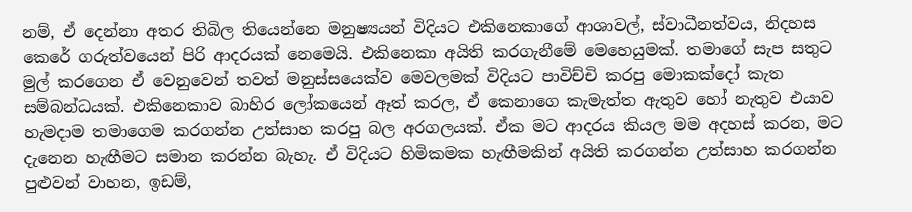නම්, ඒ දෙන්නා අතර තිබිල තියෙන්නෙ මනුෂ්‍යයන් විදියට එකිනෙකාගේ ආශාවල්, ස්වාධීනත්වය, නිදහස කෙරේ ගරුත්වයෙන් පිරි ආදරයක් නෙමෙයි. එකිනෙකා අයිති කරගැනීමේ මෙහෙයුමක්. තමාගේ සැප සතුට මුල් කරගෙන ඒ වෙනුවෙන් තවත් මනුස්සයෙක්ව මෙවලමක් විදියට පාවිච්චි කරපු මොකක්දෝ කැත සම්බන්ධයක්. එකිනෙකාව බාහිර ලෝකයෙන් ඈත් කරල, ඒ කෙනාගෙ කැමැත්ත ඇතුව හෝ නැතුව එයාව හැමදාම තමාගෙම කරගන්න උත්සාහ කරපු බල අරගලයක්. ඒක මට ආදරය කියල මම අදහස් කරන, මට දැනෙන හැඟීමට සමාන කරන්න බැහැ. ඒ විදියට හිමිකමක හැඟීමකින් අයිති කරගන්න උත්සාහ කරගන්න පුළුවන් වාහන, ඉඩම්,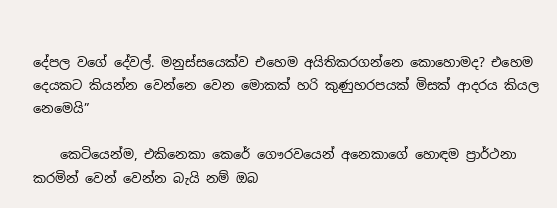දේපල වගේ දේවල්. මනුස්සයෙක්ව එහෙම අයිතිකරගන්නෙ කොහොමද? එහෙම දෙයකට කියන්න වෙන්නෙ වෙන මොකක් හරි කුණුහරපයක් මිසක් ආදරය කියල නෙමෙයි”

    කෙටියෙන්ම, එකිනෙකා කෙරේ ගෞරවයෙන් අනෙකාගේ හොඳම ප්‍රාර්ථනා කරමින් වෙන් වෙන්න බැයි නම් ඔබ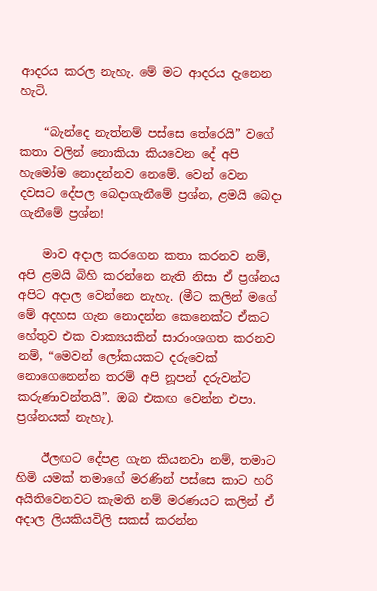ආදරය කරල නැහැ. මේ මට ආදරය දැනෙන හැටි.

    “බැන්දෙ නැත්නම් පස්සෙ තේරෙයි” වගේ කතා වලින් නොකියා කියවෙන දේ අපි හැමෝම නොදන්නව නෙමේ. වෙන් වෙන දවසට දේපල බෙදාගැනීමේ ප්‍රශ්න, ළමයි බෙදා ගැනීමේ ප්‍රශ්න!

    මාව අදාල කරගෙන කතා කරනව නම්, අපි ළමයි බිහි කරන්නෙ නැති නිසා ඒ ප්‍රශ්නය අපිට අදාල වෙන්නෙ නැහැ. (මීට කලින් මගේ මේ අදහස ගැන නොදන්න කෙනෙක්ට ඒකට හේතුව එක වාක්‍යයකින් සාරාංශගත කරනව නම්, “මෙවන් ලෝකයකට දරුවෙක් නොගෙනෙන්න තරම් අපි නූපන් දරුවන්ට කරුණාවන්තයි”. ඔබ එකඟ වෙන්න එපා. ප්‍රශ්නයක් නැහැ).

    ඊලඟට දේපළ ගැන කියනවා නම්, තමාට හිමි යමක් තමාගේ මරණින් පස්සෙ කාට හරි අයිතිවෙනවට කැමති නම් මරණයට කලින් ඒ අදාල ලියකියවිලි සකස් කරන්න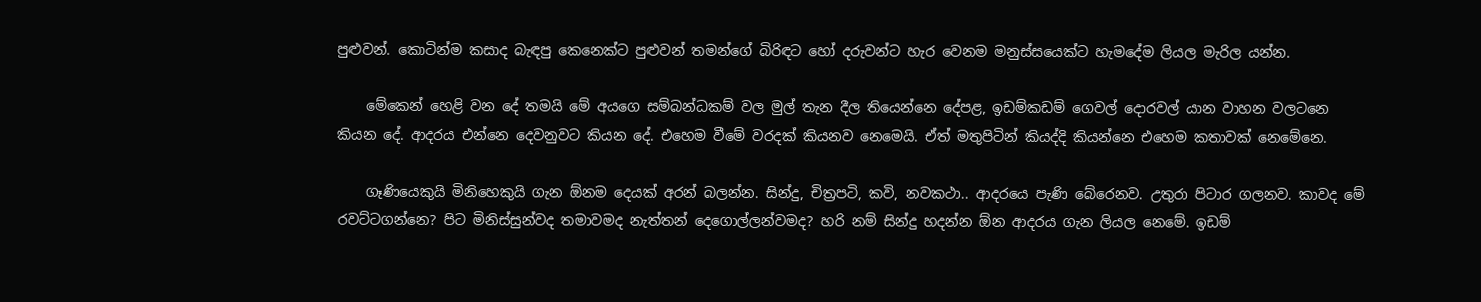පුළුවන්. කොටින්ම කසාද බැඳපු කෙනෙක්ට පුළුවන් තමන්ගේ බිරිඳට හෝ දරුවන්‍ට හැර වෙනම මනුස්සයෙක්‍ට හැමදේම ලියල මැරිල යන්න.

    මේකෙන් හෙළි වන දේ තමයි මේ අයගෙ සම්බන්ධකම් වල මුල් තැන දීල තියෙන්නෙ දේපළ, ඉඩම්කඩම් ගෙවල් දොරවල් යාන වාහන වලටනෙ කියන දේ. ආදරය එන්නෙ දෙවනුවට කියන දේ. එහෙම වීමේ වරදක් කියනව නෙමෙයි. ඒත් මතුපිටින් කියද්දි කියන්නෙ එහෙම කතාවක් නෙමේනෙ.

    ගෑණියෙකුයි මිනිහෙකුයි ගැන ඕනම දෙයක් අරන් බලන්න. සින්දු, චිත්‍රපටි, කවි, නවකථා.. ආදරයෙ පැණි බේරෙනව. උතුරා පිටාර ගලනව. කාවද මේ රවට්ටගන්නෙ? පිට මිනිස්සුන්වද තමාවමද නැත්තන් දෙගොල්ලන්වමද? හරි නම් සින්දු හදන්න ඕන ආදරය ගැන ලියල නෙමේ. ඉඩම්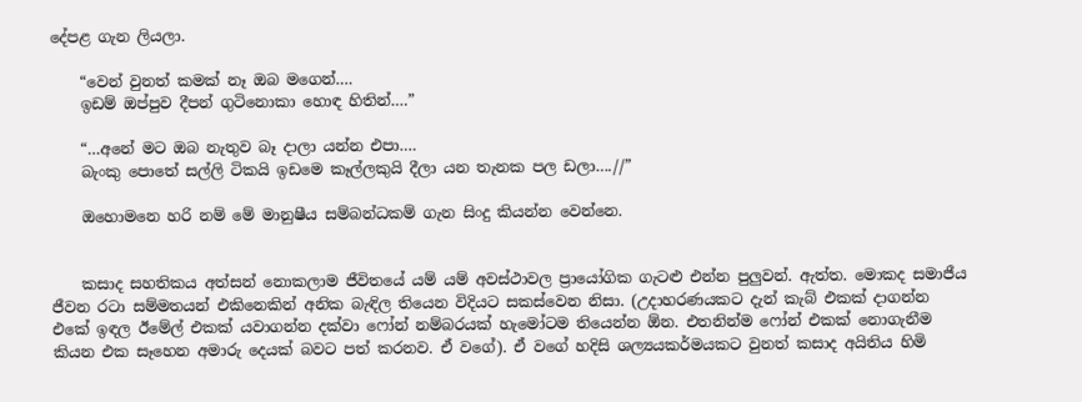දේපළ ගැන ලියලා.

    “වෙන් වුනත් කමක් නෑ ඔබ මගෙන්….
    ඉඩම් ඔප්පුව දීපන් ගුටිනොකා හොඳ හිතින්….”

    “…අනේ මට ඔබ නැතුව බෑ දාලා යන්න එපා….
    බැංකු පොතේ සල්ලි ටිකයි ඉඩමෙ කෑල්ලකුයි දීලා යන තැනක පල ඩලා….//”

    ඔහොමනෙ හරි නම් මේ මානුෂීය සම්බන්ධකම් ගැන සිංදු කියන්න වෙන්නෙ.


    කසාද සහතිකය අත්සන් නොකලාම ජීවිතයේ යම් යම් අවස්ථාවල ප්‍රායෝගික ගැටළු එන්න පුලුවන්. ඇත්ත. මොකද සමාජීය ජීවන රටා සම්මතයන් එකිනෙකින් අනික බැඳිල තියෙන විදියට සකස්වෙන නිසා. (උදාහරණයකට දැන් කැබ් එකක් දාගන්න එකේ ඉඳල ඊමේල් එකක් යවාගන්න දක්වා ෆෝන් නම්බරයක් හැමෝටම තියෙන්න ඕන. එතනින්ම ෆෝන් එකක් නොගැනීම කියන එක සෑහෙන අමාරු දෙයක් බවට පත් කරනව. ඒ වගේ). ඒ වගේ හදිසි ශල්‍යයකර්මයකට වුනත් කසාද අයිතිය හිමි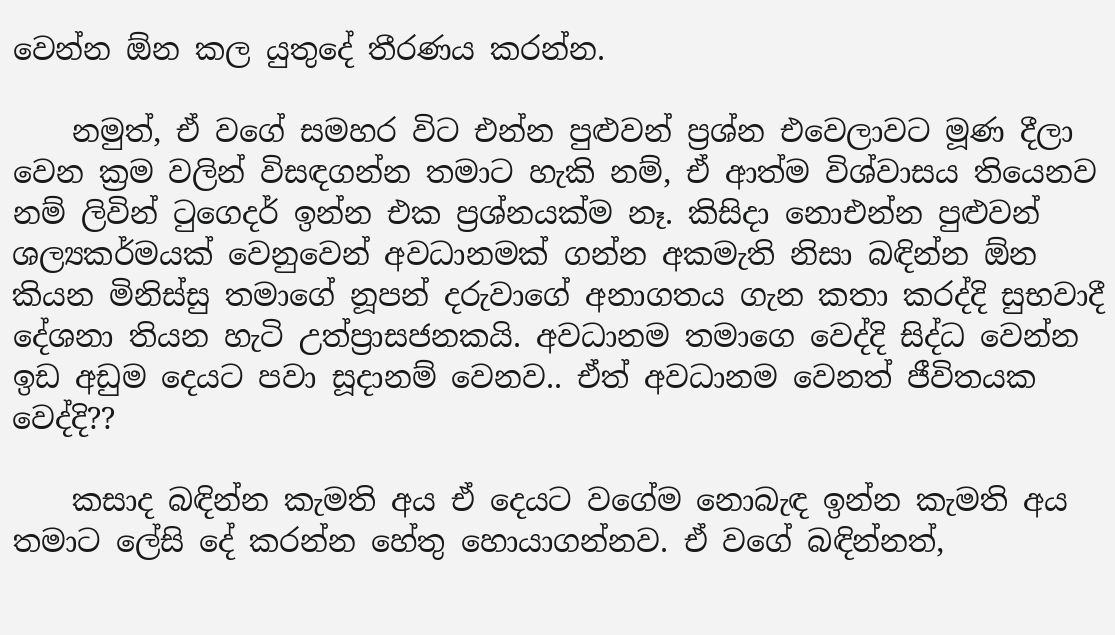වෙන්න ඕන කල යුතුදේ තීරණය කරන්න.

    නමුත්, ඒ වගේ සමහර විට එන්න පුළුවන් ප්‍රශ්න එවෙලාවට මූණ දීලා වෙන ක්‍රම වලින් විසඳගන්න තමාට හැකි නම්, ඒ ආත්ම විශ්වාසය තියෙනව නම් ලිවින් ටුගෙදර් ඉන්න එක ප්‍රශ්නයක්ම නෑ. කිසිදා නොඑන්න පුළුවන් ශල්‍යකර්මයක් වෙනුවෙන් අවධානමක් ගන්න අකමැති නිසා බඳින්න ඕන කියන මිනිස්සු තමාගේ නූපන් දරුවාගේ අනාගතය ගැන කතා කරද්දි සුභවාදී දේශනා තියන හැටි උත්ප්‍රාසජනකයි. අවධානම තමාගෙ වෙද්දි සිද්ධ වෙන්න ඉඩ අඩුම දෙයට පවා සූදානම් වෙනව.. ඒත් අවධානම වෙනත් ජීවිතයක වෙද්දි??

    කසාද බඳින්න කැමති අය ඒ දෙයට වගේම නොබැඳ ඉන්න කැමති අය තමාට ලේසි දේ කරන්න හේතු හොයාගන්නව. ඒ වගේ බඳින්නත්,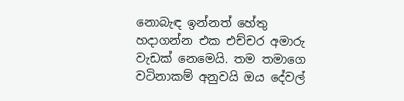නොබැඳ ඉන්නත් හේතු හදාගන්න එක එච්චර අමාරු වැඩක් නෙමෙයි. තම තමාගෙ වටිනාකම් අනුවයි ඔය දේවල්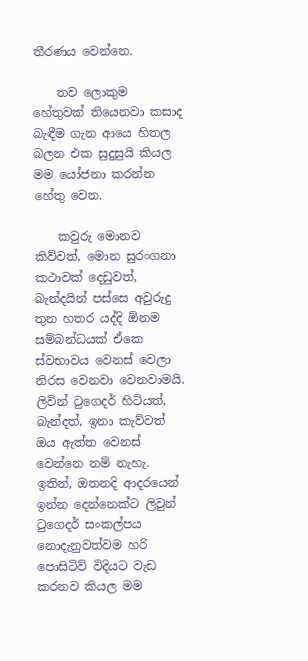තීරණය වෙන්නෙ.

    තව ලොකුම හේතුවක් තියෙනවා කසාද බැඳීම ගැන ආයෙ හිතල බලන එක සුදුසුයි කියල මම යෝජනා කරන්න හේතු වෙන.

    කවුරු මොනව කිව්වත්, මොන සුරංගනා කථාවක් දෙඩුවත්, බැන්දයින් පස්සෙ අවුරුදු තුන හතර යද්දි ඕනම සම්බන්ධයක් ඒකෙ ස්වභාවය වෙනස් වෙලා නිරස වෙනවා වෙනවාමයි. ලිවින් ටුගෙදර් හිටියත්, බැන්දත්, ඉනා කැව්වත් ඔය ඇත්ත වෙනස් වෙන්නෙ නම් නැහැ. ඉතින්, ඔතනදි ආදරයෙන් ඉන්න දෙන්නෙක්ට ලිවුන් ටුගෙදර් සංකල්පය නොදැනුවත්වම හරි පොසිටිව් විදියට වැඩ කරනව කියල මම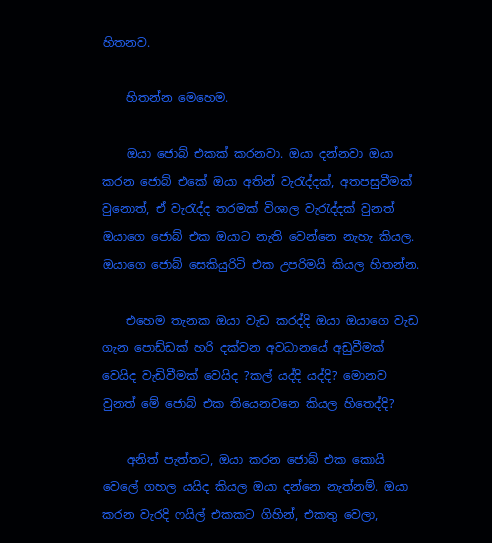හිතනව.

    හිතන්න මෙහෙම.

    ඔයා ජොබ් එකක් කරනවා. ඔයා දන්නවා ඔයා කරන ජොබ් එකේ ඔයා අතින් වැරැද්දක්, අතපසුවීමක් වුනොත්, ඒ වැරැද්ද තරමක් විශාල වැරැද්දක් වුනත් ඔයාගෙ ජොබ් එක ඔයාට නැති වෙන්නෙ නැහැ කියල. ඔයාගෙ ජොබ් සෙකියුරිටි එක උපරිමයි කියල හිතන්න.

    එහෙම තැනක ඔයා වැඩ කරද්දි ඔයා ඔයාගෙ වැඩ ගැන පොඩ්ඩක් හරි දක්වන අවධානයේ අඩුවීමක් වෙයිද වැඩිවීමක් වෙයිද ?කල් යද්දි යද්දි? මොනව වුනත් මේ ජොබ් එක තියෙනවනෙ කියල හිතෙද්දි?

    අනිත් පැත්තට, ඔයා කරන ජොබ් එක කොයි වෙලේ ගහල යයිද කියල ඔයා දන්නෙ නැත්නම්. ඔයා කරන වැරදි ෆයිල් එකකට ගිහින්, එකතු වෙලා,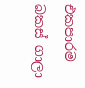එකපාරම බකස් ගාලා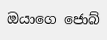ඔයාගෙ ජොබ්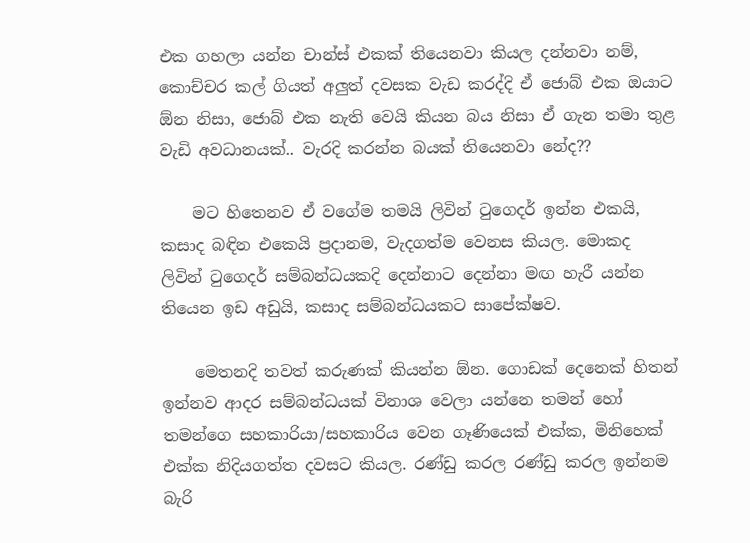එක ගහලා යන්න චාන්ස් එකක් තියෙනවා කියල දන්නවා නම්, කොච්චර කල් ගියත් අලුත් දවසක වැඩ කරද්දි ඒ ජොබ් එක ඔයාට ඕන නිසා, ජොබ් එක නැති වෙයි කියන බය නිසා ඒ ගැන තමා තුළ වැඩි අවධානයක්.. වැරදි කරන්න බයක් තියෙනවා නේද??

    මට හිතෙනව ඒ වගේම තමයි ලිවින් ටුගෙදර් ඉන්න එකයි, කසාද බඳින එකෙයි ප්‍රදානම, වැදගත්ම වෙනස කියල. මොකද ලිවින් ටුගෙදර් සම්බන්ධයකදි දෙන්නාට දෙන්නා මඟ හැරී යන්න තියෙන ඉඩ අඩුයි, කසාද සම්බන්ධයකට සාපේක්ෂව.

    මෙතනදි තවත් කරුණක් කියන්න ඕන. ගොඩක් දෙනෙක් හිතන් ඉන්නව ආදර සම්බන්ධයක් විනාශ වෙලා යන්නෙ තමන් හෝ තමන්ගෙ සහකාරියා/සහකාරිය වෙන ගෑණියෙක් එක්ක, මිනිහෙක් එක්ක නිදියගත්ත දවසට කියල. රණ්ඩු කරල රණ්ඩු කරල ඉන්නම බැරි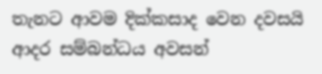තැනට ආවම දික්කසාද වෙන දවසයි ආදර සම්බන්ධය අවසන්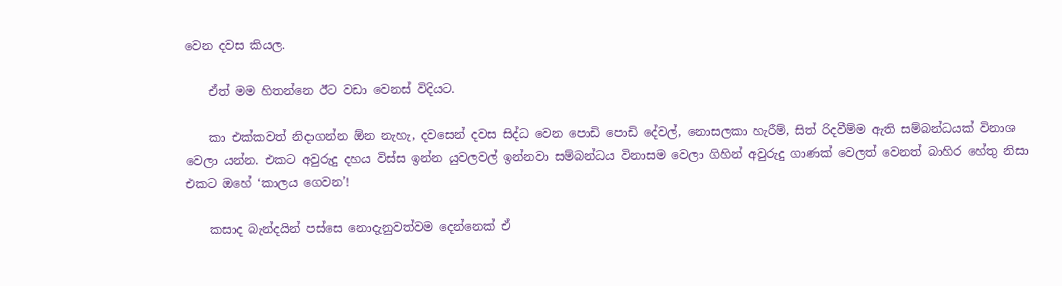වෙන දවස කියල.

    ඒත් මම හිතන්නෙ ඊට වඩා වෙනස් විදියට.

    කා එක්කවත් නිදාගන්න ඕන නැහැ, දවසෙන් දවස සිද්ධ වෙන පොඩි පොඩි දේවල්, නොසලකා හැරීම්, සිත් රිදවීම්ම ඇති සම්බන්ධයක් විනාශ වෙලා යන්න. එකට අවුරුදු දහය විස්ස ඉන්න යුවලවල් ඉන්නවා සම්බන්ධය විනාසම වෙලා ගිහින් අවුරුදු ගාණක් වෙලත් වෙනත් බාහිර හේතු නිසා එකට ඔහේ ‘කාලය ගෙවන’!

    කසාද බැන්දයින් පස්සෙ නොදැනුවත්වම දෙන්නෙක් ඒ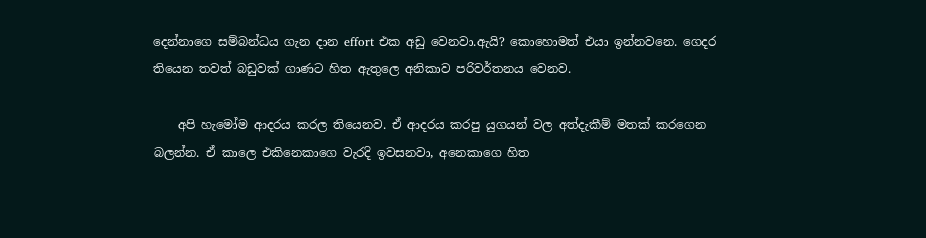දෙන්නාගෙ සම්බන්ධය ගැන දාන effort එක අඩු වෙනවා.ඇයි? කොහොමත් එයා ඉන්නවනෙ. ගෙදර තියෙන තවත් බඩුවක් ගාණට හිත ඇතුලෙ අනිකාව පරිවර්තනය වෙනව.

    අපි හැමෝම ආදරය කරල තියෙනව. ඒ ආදරය කරපු යුගයන් වල අත්දැකීම් මතක් කරගෙන බලන්න. ඒ කාලෙ එකිනෙකාගෙ වැරදි ඉවසනවා, අනෙකාගෙ හිත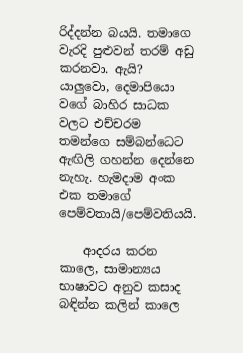රිද්දන්න බයයි. තමාගෙ වැරදි පුළුවන් තරම් අඩු කරනවා. ඇයි? යාලුවො, දෙමාපියො වගේ බාහිර සාධක වලට එච්චරම තමන්ගෙ සම්බන්ධෙට ඇඟිලි ගහන්න දෙන්නෙ නැහැ. හැමදාම අංක එක තමාගේ පෙම්වතායි/පෙම්වතියයි.

    ආදරය කරන කාලෙ, සාමාන්‍යය භාෂාවට අනුව කසාද බඳින්න කලින් කාලෙ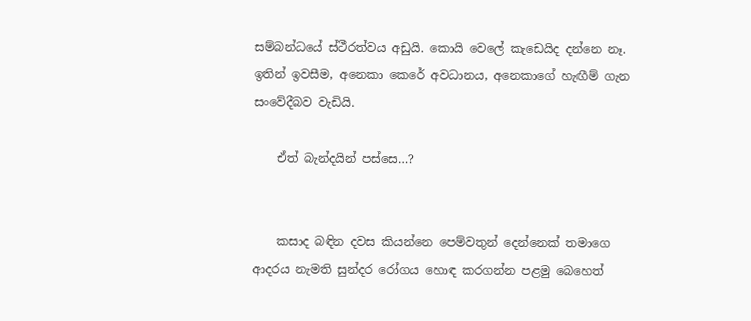සම්බන්ධයේ ස්ථීරත්වය අඩුයි. කොයි වෙලේ කැඩෙයිද දන්නෙ නෑ. ඉතින් ඉවසීම, අනෙකා කෙරේ අවධානය, අනෙකාගේ හැඟීම් ගැන සංවේදීබව වැඩියි.

    ඒත් බැන්දයින් පස්සෙ…?


    කසාද බඳින දවස කියන්නෙ පෙම්වතුන් දෙන්නෙක් තමාගෙ ආදරය නැමති සුන්දර රෝගය හොඳ කරගන්න පළමු බෙහෙත්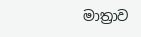මාත්‍රාව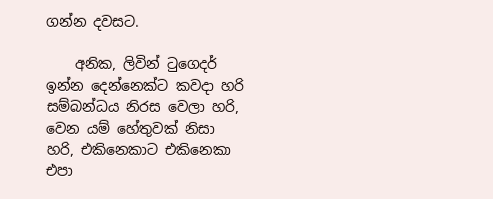ගන්න දවසට.

    අනික, ලිවින් ටුගෙදර් ඉන්න දෙන්නෙක්ට කවදා හරි සම්බන්ධය නිරස වෙලා හරි, වෙන යම් හේතුවක් නිසා හරි, එකිනෙකාට එකිනෙකා එපා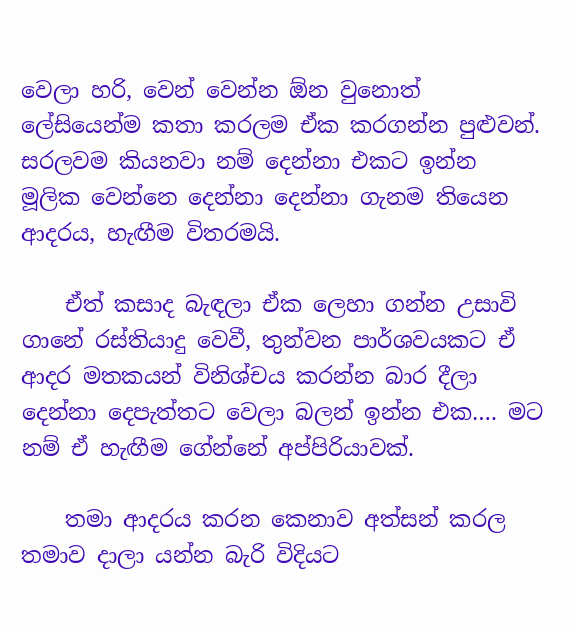වෙලා හරි, වෙන් වෙන්න ඕන වුනොත් ලේසියෙන්ම කතා කරලම ඒක කරගන්න පුළුවන්. සරලවම කියනවා නම් දෙන්නා එකට ඉන්න මූලික වෙන්නෙ දෙන්නා දෙන්නා ගැනම තියෙන ආදරය, හැඟීම විතරමයි.

    ඒත් කසාද බැඳලා ඒක ලෙහා ගන්න උසාවි ගානේ රස්තියාදු වෙවී, තුන්වන පාර්ශවයකට ඒ ආදර මතකයන් විනිශ්චය කරන්න බාර දීලා දෙන්නා දෙපැත්තට වෙලා බලන් ඉන්න එක…. මට නම් ඒ හැඟීම ගේන්නේ අප්පිරියාවක්.

    තමා ආදරය කරන කෙනාව අත්සන් කරල තමාව දාලා යන්න බැරි විදියට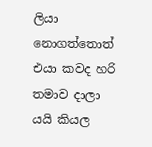ලියා නොගත්තොත් එයා කවද හරි තමාව දාලා යයි කියල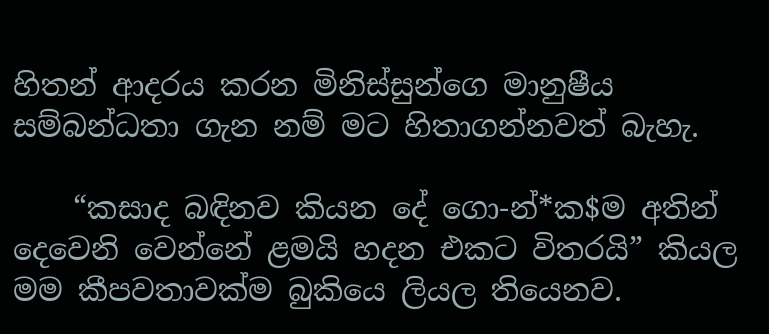හිතන් ආදරය කරන මිනිස්සුන්ගෙ මානුෂීය සම්බන්ධතා ගැන නම් මට හිතාගන්නවත් බැහැ.

    “කසාද බඳිනව කියන දේ ගො-න්*ක$ම අතින් දෙවෙනි වෙන්නේ ළමයි හදන එකට විතරයි” කියල මම කීපවතාවක්ම බුකියෙ ලියල තියෙනව.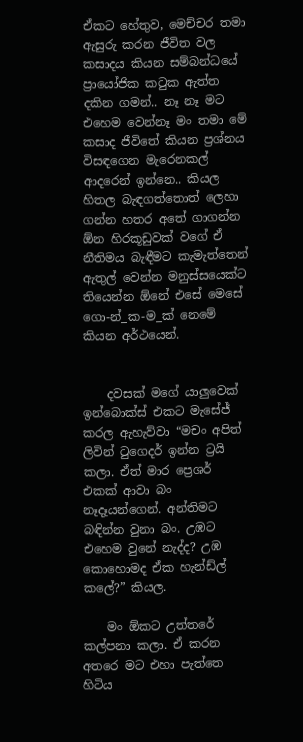ඒකට හේතුව, මෙච්චර තමා ඇසුරු කරන ජීවිත වල කසාදය කියන සම්බන්ධයේ ප්‍රායෝජික කටුක ඇත්ත දකින ගමන්.. නෑ නෑ මට එහෙම වෙන්නෑ මං තමා මේ කසාද ජීවිතේ කියන ප්‍රශ්නය විසඳගෙන මැරෙනකල් ආදරෙන් ඉන්නෙ.. කියල හිතල බැඳගත්තොත් ලෙහා ගන්න හතර අතේ ගාගන්න ඕන හිරකූඩුවක් වගේ ඒ නීතිමය බැඳීමට කැමැත්තෙන් ඇතුල් වෙන්න මනුස්සයෙක්ට තියෙන්න ඕනේ එසේ මෙසේ ගො-න්_ක-ම_ක් නෙමේ කියන අර්ථයෙන්.


    දවසක් මගේ යාලුවෙක් ඉන්බොක්ස් එකට මැසේජ් කරල ඇහැව්වා “මචං අපිත් ලිවින් ටුගෙදර් ඉන්න ට්‍රයි කලා. ඒත් මාර ප්‍රෙශර් එකක් ආවා බං නෑදෑයන්ගෙන්. අන්තිමට බඳින්න වුනා බං. උඹට එහෙම වුනේ නැද්ද? උඹ කොහොමද ඒක හැන්ඩ්ල් කලේ?” කියල.

    මං ඕකට උත්තරේ කල්පනා කලා. ඒ කරන අතරෙ මට එහා පැත්තෙ හිටිය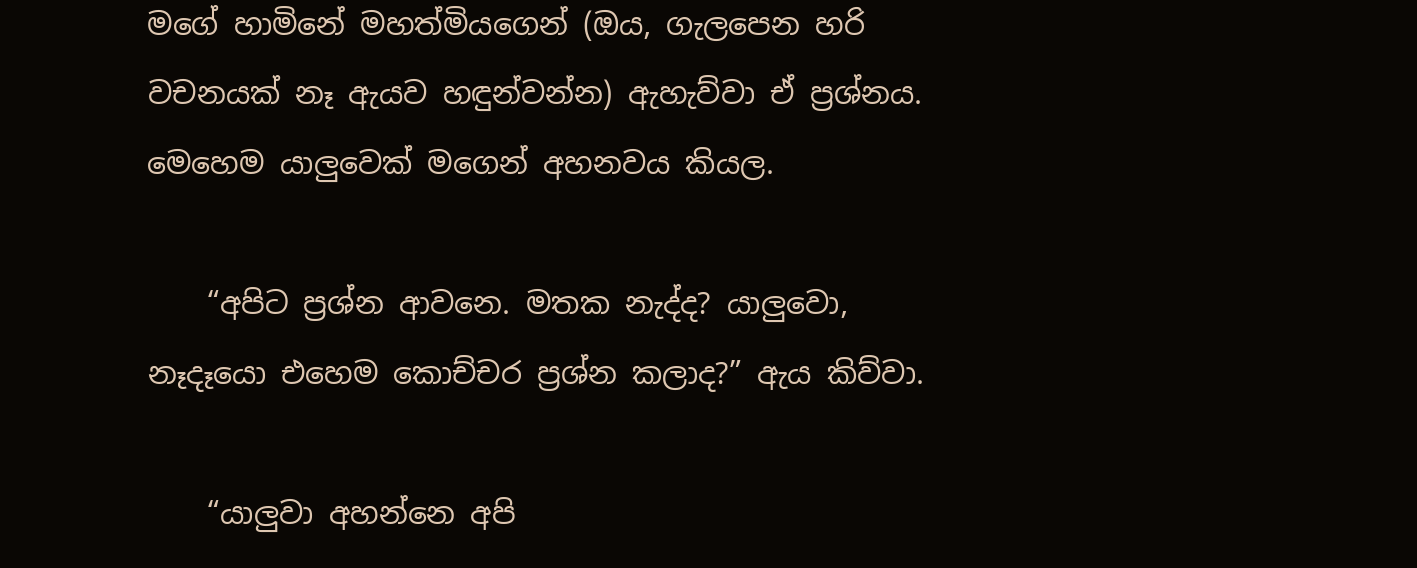මගේ හාමිනේ මහත්මියගෙන් (ඔය, ගැලපෙන හරි වචනයක් නෑ ඇයව හඳුන්වන්න) ඇහැව්වා ඒ ප්‍රශ්නය. මෙහෙම යාලුවෙක් මගෙන් අහනවය කියල.

    “අපිට ප්‍රශ්න ආවනෙ. මතක නැද්ද? යාලුවො, නෑදෑයො එහෙම කොච්චර ප්‍රශ්න කලාද?” ඇය කිව්වා.

    “යාලුවා අහන්නෙ අපි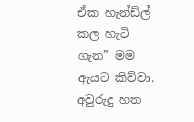ඒක හැන්ඩ්ල් කල හැටි ගැන” මම ඇයට කිව්වා. අවුරුදු හත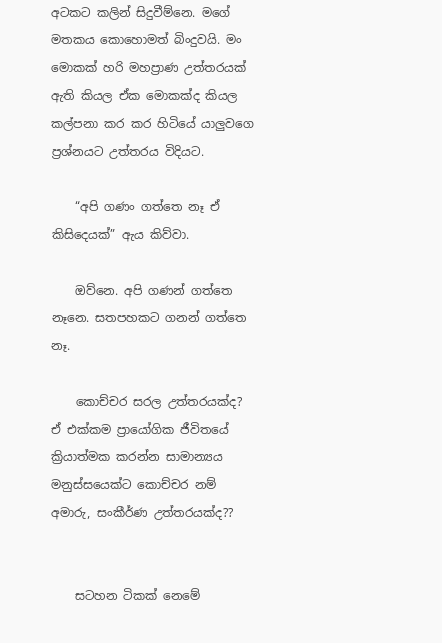අටකට කලින් සිදුවීම්නෙ. මගේ මතකය කොහොමත් බිංදුවයි. මං මොකක් හරි මහප්‍රාණ උත්තරයක් ඇති කියල ඒක මොකක්ද කියල කල්පනා කර කර හිටියේ යාලුවගෙ ප්‍රශ්නයට උත්තරය විදියට.

    “අපි ගණං ගත්තෙ නෑ ඒ කිසිදෙයක්” ඇය කිව්වා.

    ඔව්නෙ. අපි ගණන් ගත්තෙ නෑනෙ. සතපහකට ගනන් ගත්තෙ නෑ.

    කොච්චර සරල උත්තරයක්ද? ඒ එක්කම ප්‍රායෝගික ජීවිතයේ ක්‍රියාත්මක කරන්න සාමාන්‍යය මනුස්සයෙක්ට කොච්චර නම් අමාරු, සංකීර්ණ උත්තරයක්ද??


    සටහන ටිකක් නෙමේ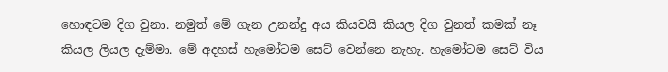හොඳටම දිග වුනා. නමුත් මේ ගැන උනන්දු අය කියවයි කියල දිග වුනත් කමක් නෑ කියල ලියල දැම්මා. මේ අදහස් හැමෝටම සෙට් වෙන්නෙ නැහැ. හැමෝටම සෙට් විය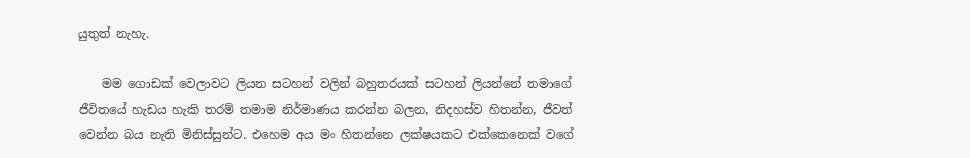යුතුත් නැහැ.

    මම ගොඩක් වෙලාවට ලියන සටහන් වලින් බහුතරයක් සටහන් ලියන්නේ තමාගේ ජීවිතයේ හැඩය හැකි තරම් තමාම නිර්මාණය කරන්න බලන, නිදහස්ව හිතන්න, ජීවත් වෙන්න බය නැති මිනිස්සුන්ට. එහෙම අය මං හිතන්නෙ ලක්ෂයකට එක්කෙනෙක් වගේ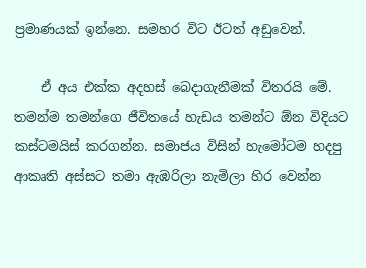ප්‍රමාණයක් ඉන්නෙ. සමහර විට ඊටත් අඩුවෙන්.

    ඒ අය එක්ක අදහස් බෙදාගැනීමක් විතරයි මේ. තමන්ම තමන්ගෙ ජීවිතයේ හැඩය තමන්ට ඕන විදියට කස්ටමයිස් කරගන්න. සමාජය විසින් හැමෝටම හදපු ආකෘති අස්සට තමා ඇඹරිලා නැමිලා හිර වෙන්න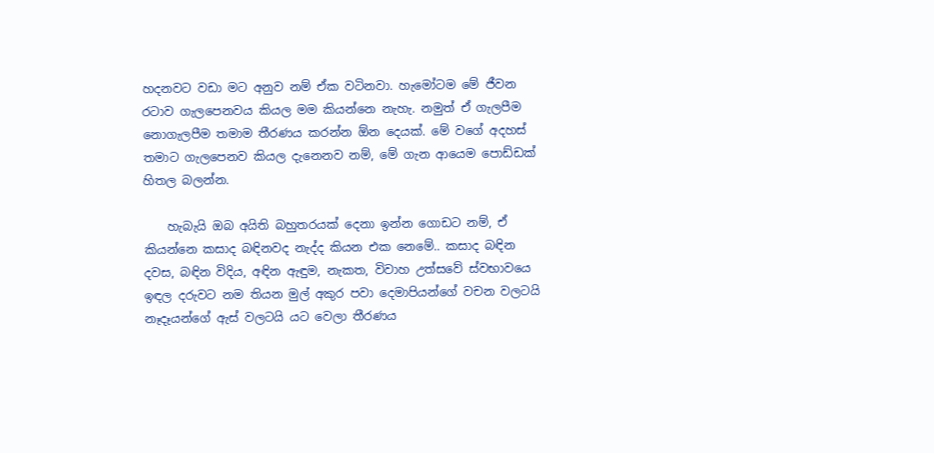හදනවට වඩා මට අනුව නම් ඒක වටිනවා. හැමෝටම මේ ජීවන රටාව ගැලපෙනවය කියල මම කියන්නෙ නැහැ. නමුත් ඒ ගැලපීම නොගැලපීම තමාම තීරණය කරන්න ඕන දෙයක්. මේ වගේ අදහස් තමාට ගැලපෙනව කියල දැනෙනව නම්, මේ ගැන ආයෙම පොඩ්ඩක් හිතල බලන්න.

    හැබැයි ඔබ අයිති බහුතරයක් දෙනා ඉන්න ගොඩට නම්, ඒ කියන්නෙ කසාද බඳිනවද නැද්ද කියන එක නෙමේ.. කසාද බඳින දවස, බඳින විදිය, අඳින ඇඳුම, නැකත, විවාහ උත්සවේ ස්වභාවයෙ ඉඳල දරුවට නම තියන මුල් අකුර පවා දෙමාපියන්ගේ වචන වලටයි නෑදෑයන්ගේ ඇස් වලටයි යට වෙලා තීරණය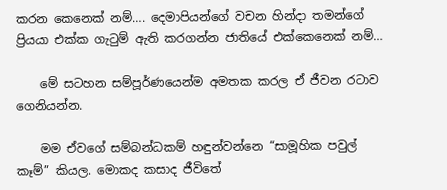කරන කෙනෙක් නම්…. දෙමාපියන්ගේ වචන හින්දා තමන්ගේ ප්‍රියයා එක්ක ගැටුම් ඇති කරගන්න ජාතියේ එක්කෙනෙක් නම්…

    මේ සටහන සම්පූර්ණයෙන්ම අමතක කරල ඒ ජීවන රටාව ගෙනියන්න.

    මම ඒවගේ සම්බන්ධකම් හඳුන්වන්නෙ “සාමූහික පවුල් කෑම්” කියල. මොකද කසාද ජීවිතේ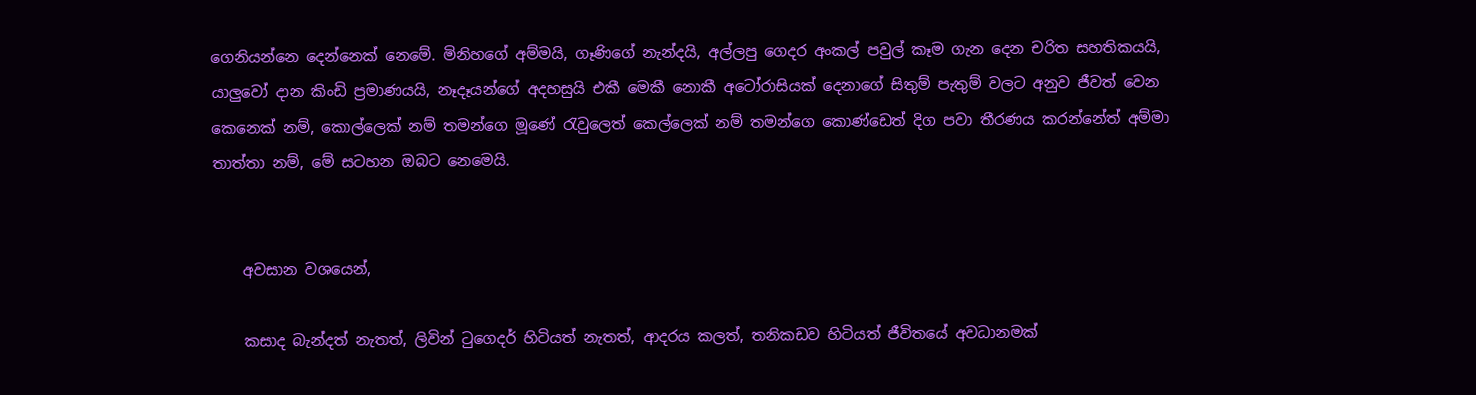ගෙනියන්නෙ දෙන්නෙක් නෙමේ. මිනිහගේ අම්මයි, ගෑණිගේ නැන්දයි, අල්ලපු ගෙදර අංකල් පවුල් කෑම ගැන දෙන චරිත සහතිකයයි, යාලුවෝ දාන කිංඩි ප්‍රමාණයයි, නෑදෑයන්ගේ අදහසුයි එකී මෙකී නොකී අටෝරාසියක් දෙනාගේ සිතුම් පැතුම් වලට අනුව ජීවත් වෙන කෙනෙක් නම්, කොල්ලෙක් නම් තමන්ගෙ මූණේ රැවුලෙත් කෙල්ලෙක් නම් තමන්ගෙ කොණ්ඩෙත් දිග පවා තීරණය කරන්නේත් අම්මා තාත්තා නම්, මේ සටහන ඔබට නෙමෙයි.


    අවසාන වශයෙන්,

    කසාද බැන්දත් නැතත්, ලිවින් ටුගෙදර් හිටියත් නැතත්, ආදරය කලත්, තනිකඩව හිටියත් ජීවිතයේ අවධානමක්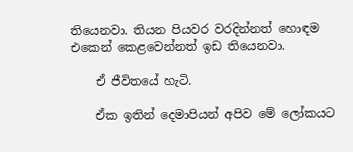තියෙනවා. තියන පියවර වරදින්නත් හොඳම එකෙන් කෙළවෙන්නත් ඉඩ තියෙනවා.

    ඒ ජීවිතයේ හැටි.

    ඒක ඉතින් දෙමාපියන් අපිව මේ ලෝකයට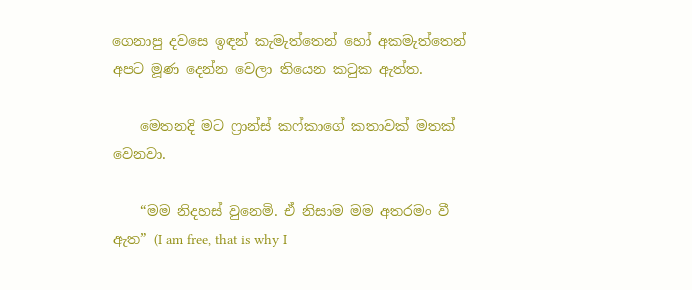ගෙනාපු දවසෙ ඉඳන් කැමැත්තෙන් හෝ අකමැත්තෙන් අපට මූණ දෙන්න වෙලා තියෙන කටුක ඇත්ත.

    මෙතනදි මට ෆ්‍රාන්ස් කෆ්කාගේ කතාවක් මතක් වෙනවා.

    “මම නිදහස් වුනෙමි. ඒ නිසාම මම අතරමං වී ඇත” (I am free, that is why I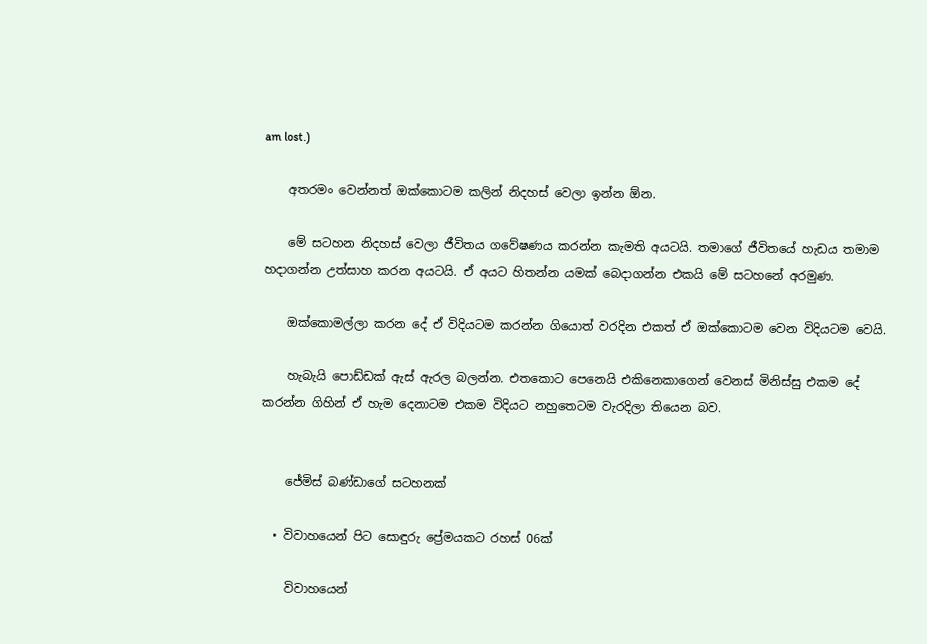am lost.)

    අතරමං වෙන්නත් ඔක්කොටම කලින් නිදහස් වෙලා ඉන්න ඕන.

    මේ සටහන නිදහස් වෙලා ජීවිතය ගවේෂණය කරන්න කැමති අයටයි. තමාගේ ජීවිතයේ හැඩය තමාම හදාගන්න උත්සාහ කරන අයටයි. ඒ අයට හිතන්න යමක් බෙදාගන්න එකයි මේ සටහනේ අරමුණ.

    ඔක්කොමල්ලා කරන දේ ඒ විදියටම කරන්න ගියොත් වරදින එකත් ඒ ඔක්කොටම වෙන විදියටම වෙයි.

    හැබැයි පොඩ්ඩක් ඇස් ඇරල බලන්න. එතකොට පෙනෙයි එකිනෙකාගෙන් වෙනස් මිනිස්සු එකම දේ කරන්න ගිහින් ඒ හැම දෙනාටම එකම විදියට නහුතෙටම වැරදිලා තියෙන බව.


    ජේමිස් බණ්ඩාගේ සටහනක්

  • විවාහයෙන් පිට සොඳුරු ප්‍රේමයකට රහස් 06ක්

    විවාහයෙන්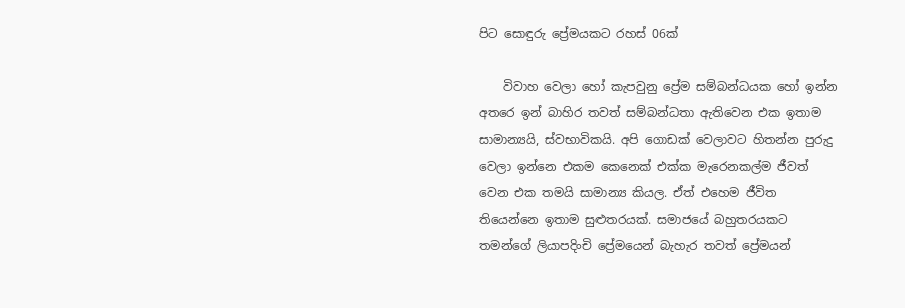පිට සොඳුරු ප්‍රේමයකට රහස් 06ක්

    විවාහ වෙලා ‍හෝ කැපවුනු ප්‍රේම සම්බන්ධයක හෝ ඉන්න අතරෙ ඉන් බාහිර තවත් සම්බන්ධතා ඇතිවෙන එක ඉතාම සාමාන්‍යයි, ස්වභාවිකයි. අපි ගොඩක් වෙලාවට හිතන්න පුරුදු වෙලා ඉන්නෙ එකම කෙනෙක් එක්ක මැරෙනකල්ම ජීවත් වෙන එක තමයි සාමාන්‍ය කියල. ඒත් එහෙම ජීවිත තියෙන්නෙ ඉතාම සුළුතරයක්. සමාජයේ බහුතරයකට තමන්ගේ ලියාපදිංචි ප්‍රේමයෙන් බැහැර තවත් ප්‍රේමයන්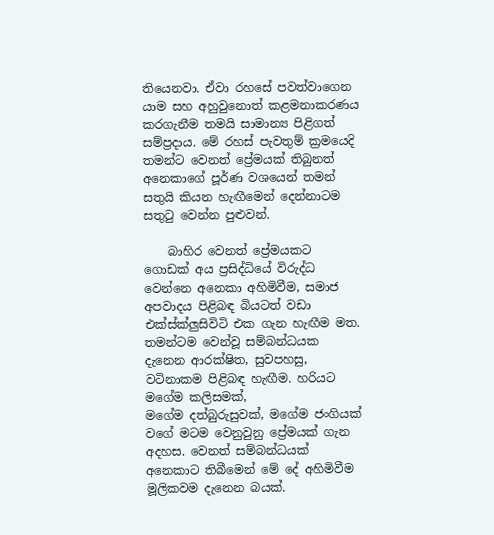තියෙනවා. ඒවා රහසේ පවත්වාගෙන යාම සහ අහුවුනොත් කළමනාකරණය කරගැනීම තමයි සාමාන්‍ය පිළිගත් සම්ප්‍රදාය. මේ රහස් පැවතුම් ක්‍රමයෙදි තමන්ට වෙනත් ප්‍රේමයක් තිබුනත් අනෙකා‍ගේ පූර්ණ වශයෙන් තමන් සතුයි කියන හැඟීමෙන් දෙන්නාටම සතුටු වෙන්න පුළුවන්.

    බාහිර වෙනත් ප්‍රේමයකට ගොඩක් අය ප්‍රසිද්ධියේ විරුද්ධ වෙන්නෙ අනෙකා අහිමිවීම, සමාජ අපවාදය පිළිබඳ බියටත් වඩා එක්ස්ක්ලුසිවිටි එක ගැන හැඟීම මත. තමන්ටම වෙන්වූ සම්බන්ධයක දැනෙන ආරක්ෂිත, සුවපහසු, වටිනාකම පිළිබඳ හැඟීම. හරියට මගේම කලිසමක්, මගේම ‍දත්බුරුසුවක්, මගේම ජංගියක් වගේ මටම වෙනුවුනු ප්‍රේමයක් ගැන අදහස. වෙනත් සම්බන්ධයක් අනෙකාට තිබීමෙන් මේ දේ අහිමිවීම මූලිකවම දැනෙන බයක්.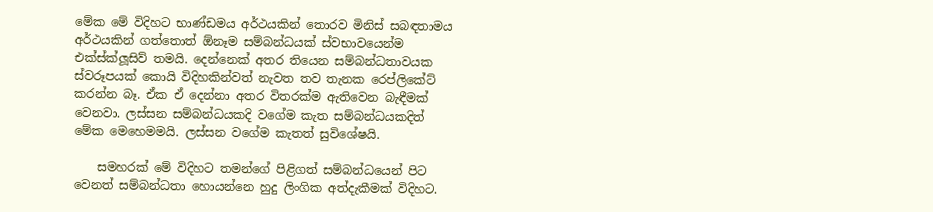මේක මේ විදිහට භාණ්ඩමය අර්ථයකින් තොරව මිනිස් සබඳතාමය අර්ථයකින් ගත්තොත් ඕනෑම සම්බන්ධයක් ස්වභාවයෙන්ම එක්ස්ක්ලූසිව් තමයි. දෙන්නෙක් අතර තියෙන සම්බන්ධතාවයක ස්වරූපයක් කොයි විදිහකින්වත් නැවත තව තැනක රෙප්ලිකේට් කරන්න බෑ. ඒක ඒ දෙන්නා අතර විතරක්ම ඇතිවෙන බැඳීමක් වෙනවා. ලස්සන සම්බන්ධයකදි වගේම කැත සම්බන්ධයකදිත් මේක මෙහෙමමයි. ලස්සන වගේම කැතත් සුවිශේෂයි.

    සමහරක් මේ විදිහට තමන්ගේ පිළිගත් සම්බන්ධයෙන් පිට වෙනත් සම්බන්ධතා හොයන්නෙ හුදු ලිංගික අත්දැකීමක් විදිහට.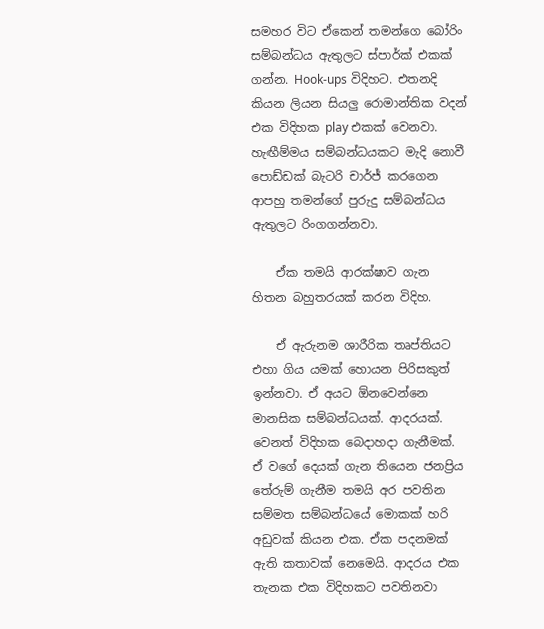සමහර විට ඒකෙන් තමන්ගෙ බෝරිං සම්බන්ධය ඇතුලට ස්පාර්ක් එකක් ගන්න. Hook-ups විදිහට. එතනදි කියන ලියන සියලු රොමාන්තික වදන් එක විදිහක play එකක් වෙනවා. හැඟීම්මය සම්බන්ධයකට මැදි නොවී පොඩ්ඩක් බැටරි චාර්ජ් කරගෙන ආපහු තමන්ගේ පුරුදු සම්බන්ධය ඇතුලට රිංගගන්නවා.

    ඒක තමයි ආරක්ෂාව ගැන හිතන බහුතරයක් කරන විදිහ.

    ඒ ඇරුනම ශාරීරික තෘප්තියට එහා ගිය යමක් හොයන පිරිසකුත් ඉන්නවා. ඒ අයට ඕනවෙන්නෙ මානසික සම්බන්ධයක්. ආදරයක්. වෙනත් විදිහක බෙදාහදා ගැනීමක්. ඒ වගේ දෙයක් ගැන තියෙන ජනප්‍රිය තේරුම් ගැනීම තමයි අර පවතින සම්මත සම්බන්ධයේ මොකක් හරි අඩුවක් කියන එක. ඒක පදනමක් ඇති කතාවක් නෙමෙයි. ආදරය එක තැනක එක විදිහකට පවතිනවා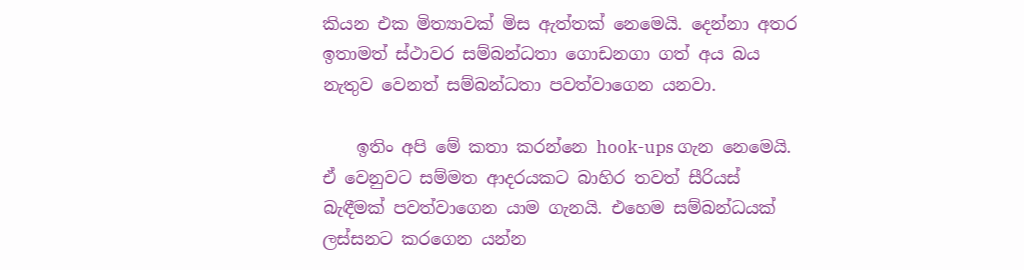කියන එක මිත්‍යාවක් මිස ඇත්තක් නෙමෙයි. දෙන්නා අතර ඉතාමත් ස්ථාවර සම්බන්ධතා ගොඩනගා ගත් අය බය නැතුව වෙනත් සම්බන්ධතා පවත්වාගෙන යනවා.

    ඉතිං අපි මේ කතා කරන්නෙ hook-ups ගැන නෙමෙයි. ඒ වෙනුවට සම්මත ආදරයකට බාහිර තවත් සීරියස් බැඳීමක් පවත්වාගෙන යාම ගැනයි. එහෙම සම්බන්ධයක් ලස්සනට කරගෙන යන්න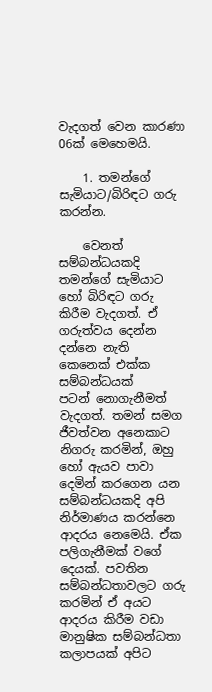වැදගත් වෙන කාරණා 06ක් මෙහෙමයි.

    1. තමන්ගේ සැමියාට/බිරිඳට ගරු කරන්න.

    වෙනත් සම්බන්ධයකදි තමන්ගේ සැමියාට හෝ බිරිඳට ගරු කිරීම වැදගත්. ඒ ගරුත්වය දෙන්න දන්නෙ නැති කෙනෙක් එක්ක සම්බන්ධයක් පටන් ‍නොගැනීමත් වැදගත්. තමන් සමග ජීවත්වන අනෙකාට නිගරු කරමින්, ඔහු හෝ ඇයව පාවා දෙමින් කරගෙන යන සම්බන්ධයකදි අපි නිර්මාණය කරන්නෙ ආදරය නෙමෙයි. ඒක පලිගැනීමක් වගේ දෙයක්. පවතින සම්බන්ධතාවලට ගරු කරමින් ඒ අයට ආදරය කිරීම වඩා මානුෂික සම්බන්ධතා කලාපයක් අපිට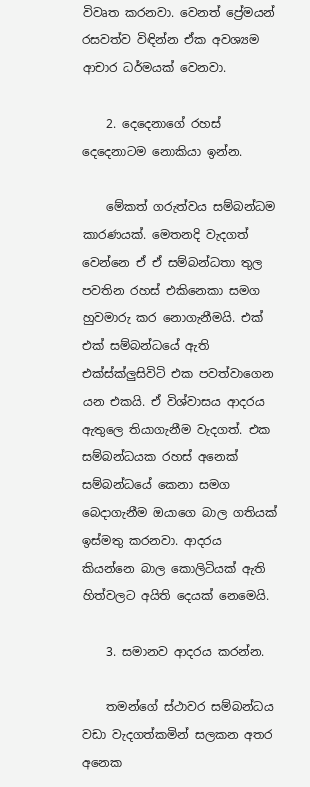විවෘත කරනවා. වෙනත් ප්‍රේමයන් රසවත්ව විඳින්න ඒක අවශ්‍යම ආචාර ධර්මයක් වෙනවා.

    2. දෙදෙනාගේ රහස් දෙදෙනාටම නොකියා ඉන්න.

    මේකත් ගරුත්වය සම්බන්ධම කාරණයක්. මෙතනදි වැදගත් වෙන්නෙ ඒ ඒ සම්බන්ධතා තුල පවතින රහස් එකිනෙකා සමග හුවමාරු කර නොගැනීමයි. එක් එක් සම්බන්ධයේ ඇති එක්ස්ක්ලුසිවිටි එක පවත්වාගෙන යන එකයි. ඒ විශ්වාසය ආදරය ඇතුලෙ තියාගැනීම වැදගත්. එක සම්බන්ධයක රහස් අනෙක් සම්බන්ධයේ කෙනා සමග බෙදාගැනීම ඔයාගෙ බාල ගතියක් ඉස්මතු කරනවා. ආදරය කියන්නෙ බාල කොලිටියක් ඇති හිත්වලට අයිති දෙයක් නෙමෙයි.

    3. සමානව ආදරය කරන්න.

    තමන්ගේ ස්ථාවර සම්බන්ධය වඩා වැදගත්කමින් සලකන අතර අනෙක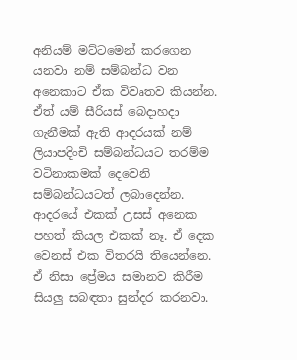අනියම් මට්ටමෙන් කරගෙන යනවා නම් සම්බන්ධ වන අනෙකාට ඒක විවෘතව කියන්න. ඒත් යම් සීරියස් බෙදාහදා ගැනීමක් ඇති ආදරයක් නම් ලියාපදිංචි සම්බන්ධයට තරම්ම වටිනාකමක් දෙවෙනි සම්බන්ධයටත් ලබාදෙන්න. ආදරයේ එකක් උසස් අනෙක පහත් කියල එකක් නෑ. ඒ දෙක වෙනස් එක විතරයි තියෙන්නෙ. ඒ නිසා ප්‍රේමය සමානව කිරීම සියලු සබඳතා සුන්දර කරනවා.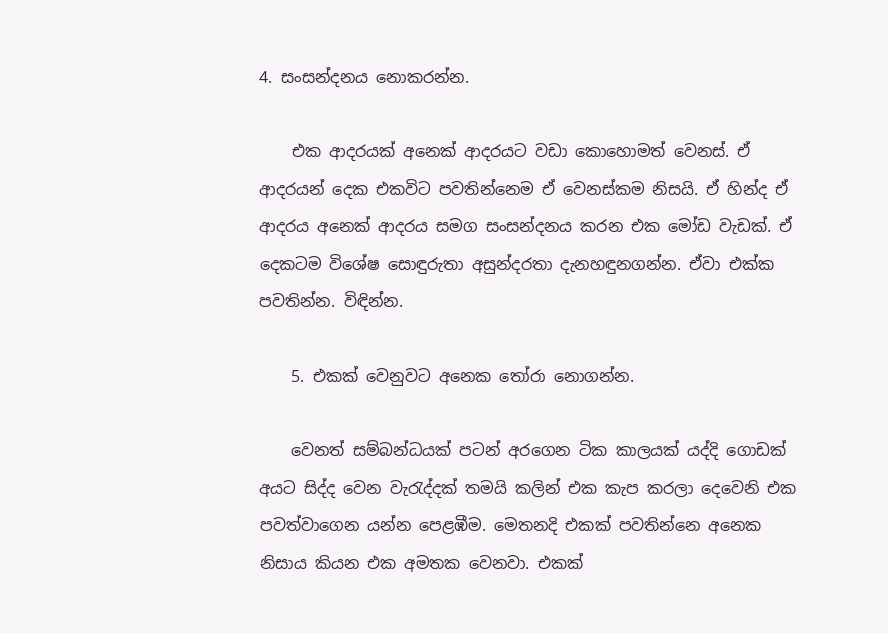4. සංසන්දනය නොකරන්න.

    එක ආදරයක් අනෙක් ආදරයට වඩා කොහොමත් වෙනස්. ඒ ආදරයන් දෙක එකවිට පවතින්නෙම ඒ වෙනස්කම නිසයි. ඒ හින්ද ඒ ආදරය අනෙක් ආදරය සමග සංසන්දනය කරන එක මෝඩ වැඩක්. ඒ දෙකටම විශේෂ සොඳුරුතා අසුන්දරතා දැනහඳුනගන්න. ඒවා එක්ක පවතින්න. විඳින්න.

    5. එකක් වෙනුවට අනෙක තෝරා නොගන්න.

    වෙනත් සම්බන්ධයක් පටන් අරගෙන ටික කාලයක් යද්දි ගොඩක් අයට සිද්ද වෙන වැරැද්දක් තමයි කලින් එක කැප කරලා දෙවෙනි එක පවත්වාගෙන යන්න පෙළඹීම. මෙතනදි එකක් පවතින්නෙ අනෙක නිසාය කියන එක අමතක වෙනවා. එකක්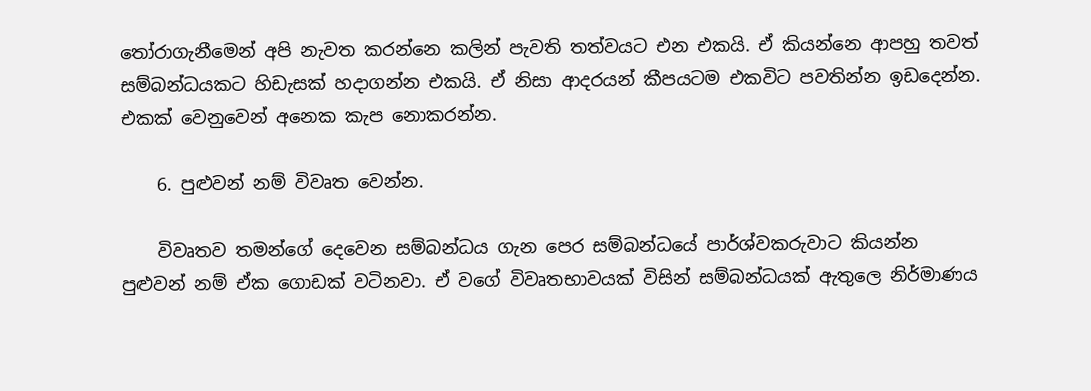තෝරාගැනීමෙන් අපි නැවත කරන්නෙ කලින් පැවති තත්වයට එන එකයි. ඒ කියන්නෙ ආපහු තවත් සම්බන්ධයකට හිඩැසක් හදාගන්න එකයි. ඒ නිසා ආදරයන් කීපයටම එකවිට පවතින්න ඉඩදෙන්න. එකක් වෙනුවෙන් අනෙක කැප නොකරන්න.

    6. පුළුවන් නම් විවෘත වෙන්න.

    විවෘතව තමන්ගේ දෙවෙන සම්බන්ධය ගැන පෙර සම්බන්ධයේ පාර්ශ්වකරුවාට කියන්න පුළුවන් නම් ඒක ගොඩක් වටිනවා. ඒ වගේ විවෘතභාවයක් විසින් සම්බන්ධයක් ඇතුලෙ නිර්මාණය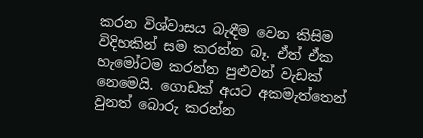කරන විශ්වාසය බැඳීම වෙන කිසිම විදිහකින් සම කරන්න බෑ. ඒත් ඒක හැමෝටම කරන්න පුළුවන් වැඩක් නෙමෙයි. ගොඩක් අයට අකමැත්තෙන් වුනත් බොරු කරන්න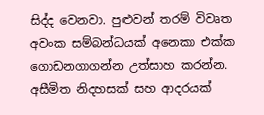සිද්ද වෙනවා. පුළුවන් තරම් විවෘත අවංක සම්බන්ධයක් අනෙකා එක්ක ගොඩනගාගන්න උත්සාහ කරන්න. අසීමිත නිදහසක් සහ ආදරයක්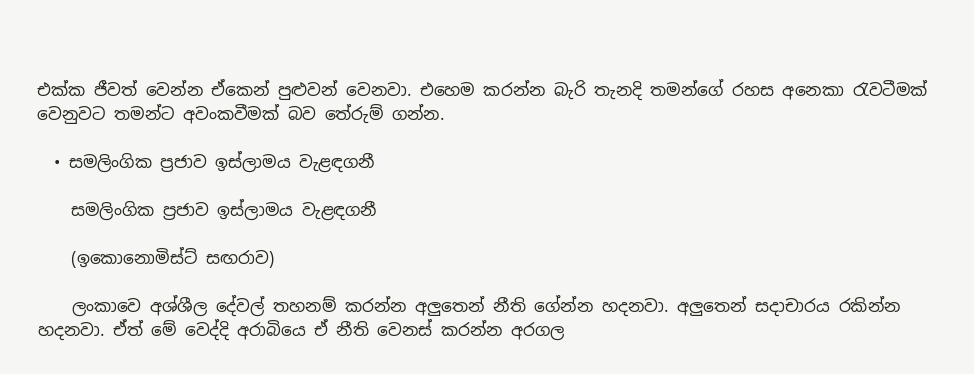එක්ක ජීවත් වෙන්න ඒකෙන් පුළුවන් වෙනවා. එහෙම කරන්න බැරි තැනදි තමන්ගේ රහස අනෙකා රැවටීමක් වෙනුවට තමන්ට අවංකවීමක් බව තේරුම් ගන්න.

  • සමලිංගික ප්‍රජාව ඉස්ලාමය වැළඳගනී

    සමලිංගික ප්‍රජාව ඉස්ලාමය වැළඳගනී

    (ඉකොනොමිස්ට් සඟරාව)

    ලංකාවෙ අශ්ශීල දේවල් තහනම් කරන්න අලුතෙන් නීති ගේන්න හදනවා. අලුතෙන් සදාචාරය රකින්න හදනවා. ඒත් මේ වෙද්දි අරාබියෙ ඒ නීති වෙනස් කරන්න අරගල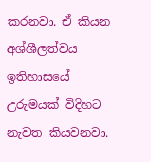කරනවා. ඒ කියන අශ්ශීලත්වය ඉතිහාසයේ උරුමයක් විදිහට නැවත කියවනවා.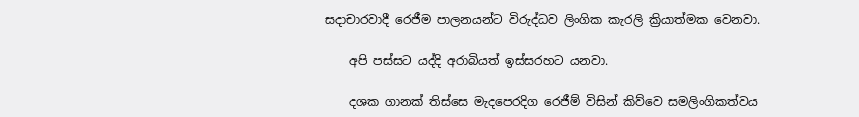සදාචාරවාදී රෙජීම පාලනයන්ට විරුද්ධව ලිංගික කැරලි ක්‍රියාත්මක වෙනවා.

    අපි පස්සට යද්දි අරාබියත් ඉස්සරහට යනවා.

    දශක ගානක් තිස්සෙ මැදපෙරදිග රෙජීම් විසින් කිව්වෙ සමලිංගිකත්වය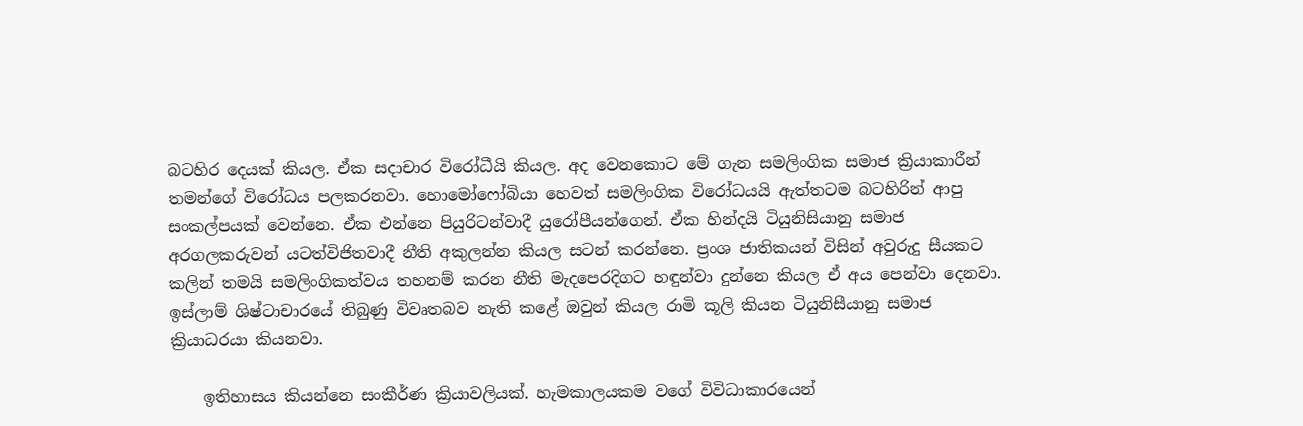බටහිර දෙයක් කියල. ඒක සදාචාර විරෝධීයි කියල. අද වෙනකොට මේ ගැන සමලිංගික සමාජ ක්‍රියාකාරීන් තමන්ගේ විරෝධය පලකරනවා. හොමෝෆෝබියා හෙවත් සමලිංගික විරෝධයයි ඇත්තටම බටහිරින් ආපු සංකල්පයක් වෙන්නෙ. ඒක එන්නෙ පියුරිටන්වාදී යුරෝපීයන්ගෙන්. ඒක හින්දයි ටියුනිසියානු සමාජ අරගලකරුවන් යටත්විජිතවාදී නීති අකුලන්න කියල සටන් කරන්නෙ. ප්‍රංශ ජාතිකයන් විසින් අවුරුදු සීයකට කලින් තමයි සමලිංගිකත්වය තහනම් කරන නීති මැදපෙරදිගට හඳුන්වා දුන්නෙ කියල ඒ අය පෙන්වා දෙනවා. ඉස්ලාම් ශිෂ්ටාචාරයේ තිබුණු විවෘතබව නැති කළේ ඔවුන් කියල රාමි කූලි කියන ටියුනිසීයානු සමාජ ක්‍රියාධරයා කියනවා.

    ඉතිහාසය කියන්නෙ සංකීර්ණ ක්‍රියාවලියක්. හැමකාලයකම වගේ විවිධාකාරයෙන්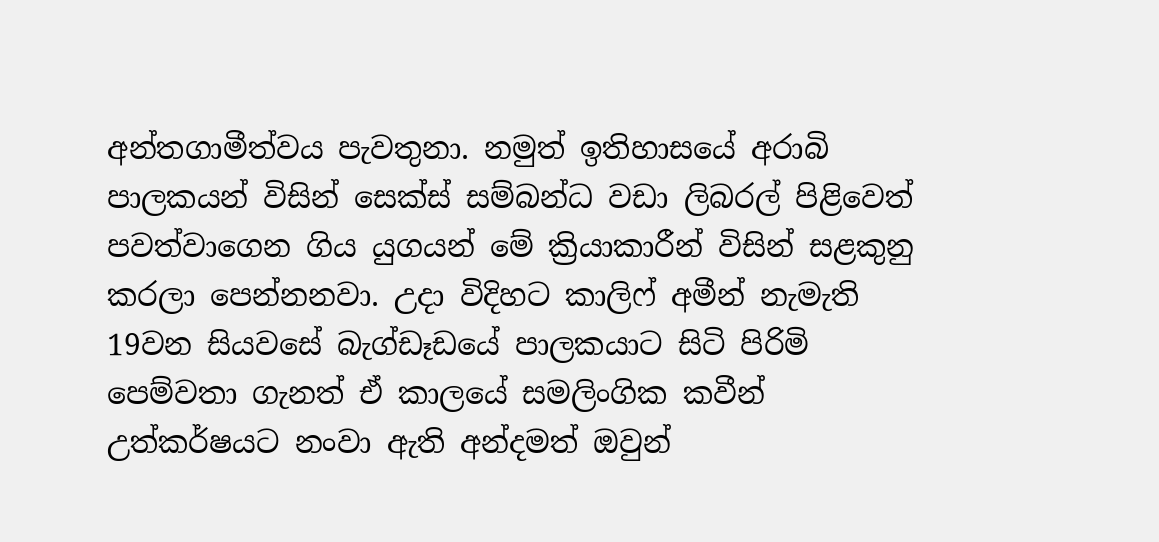අන්තගාමීත්වය පැවතුනා. නමුත් ඉතිහාසයේ අරාබි පාලකයන් විසින් සෙක්ස් සම්බන්ධ වඩා ලිබරල් පිළිවෙත් පවත්වාගෙන ගිය යුගයන් මේ ක්‍රියාකාරීන් විසින් සළකුනු කරලා පෙන්නනවා. උදා විදිහට කාලිෆ් අමීන් නැමැති 19වන සියවසේ බැග්ඩෑඩයේ පාලකයාට සිටි පිරිමි පෙම්වතා ගැනත් ඒ කාලයේ සමලිංගික කවීන් උත්කර්ෂයට නංවා ඇති අන්දමත් ඔවුන්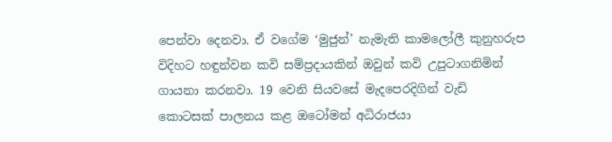පෙන්වා දෙනවා. ඒ වගේම ‘මුජුන්’ නැමැති කාමලෝලී කුනුහරුප විදිහට හඳුන්වන කවි සම්ප්‍රදායකින් ඔවුන් කවි උපුටාගනිමින් ගායනා කරනවා. 19 වෙනි සියවසේ මැදපෙරදිගින් වැඩි කොටසක් පාලනය කළ ඔටෝමන් අධිරාජයා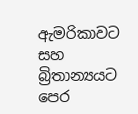ඇමරිකාවට සහ බ්‍රිතාන්‍යයට පෙර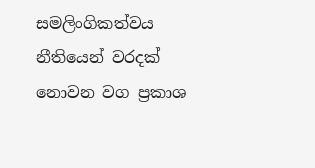සමලිංගිකත්වය නීතියෙන් වරදක් නොවන වග ප්‍රකාශ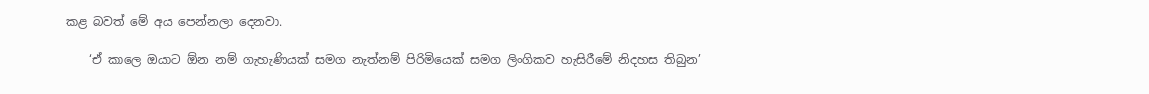කළ බවත් මේ අය පෙන්නලා දෙනවා.

    ‘ඒ කාලෙ ඔයාට ඕන නම් ගැහැණියක් සමග නැත්නම් පිරිමියෙක් සමග ලිංගිකව හැසිරීමේ නිදහස තිබුන’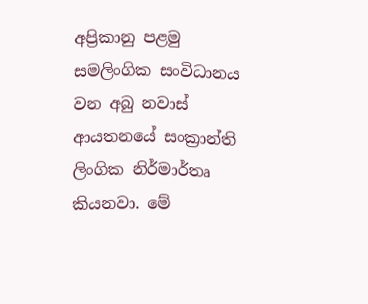අප්‍රිකානු පළමු සමලිංගික සංවිධානය වන අබු නවාස් ආයතනයේ සංක්‍රාන්ති ලිංගික නිර්මාර්තෘ කියනවා. මේ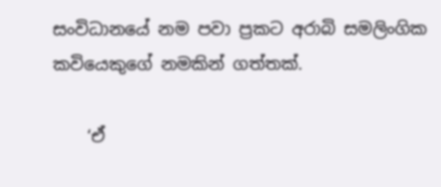සංවිධානයේ නම පවා ප්‍රකට අරාබි සමලිංගික කවියෙකුගේ නමකින් ගත්තක්.

    ‘ඒ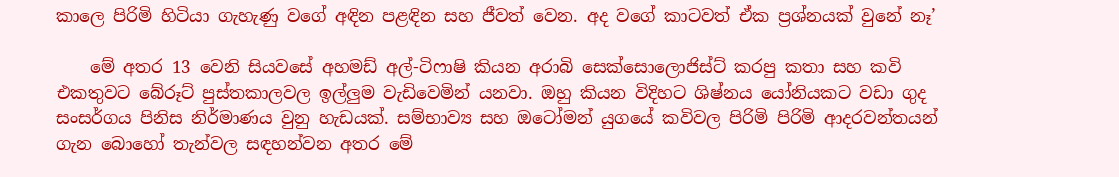කාලෙ පිරිමි හිටියා ගැහැණු වගේ අඳින පළඳින සහ ජීවත් වෙන. අද වගේ කාටවත් ඒක ප්‍රශ්නයක් වුනේ නෑ’

    මේ අතර 13 වෙනි සියවසේ අහමඩ් අල්-ටිෆාෂි කියන අරාබි සෙක්සොලොජිස්ට් කරපු කතා සහ කවි එකතුවට බේරූට් පුස්තකාලවල ඉල්ලුම වැඩිවෙමින් යනවා. ඔහු කියන විදිහට ශිෂ්නය යෝනියකට වඩා ගුද සංසර්ගය පිනිස නිර්මාණය වුනු හැඩයක්. සම්භාව්‍ය සහ ඔටෝමන් යුගයේ කවිවල පිරිමි පිරිමි ආදරවන්තයන් ගැන බොහෝ තැන්වල සඳහන්වන අතර මේ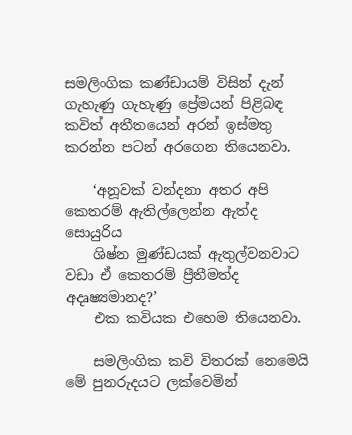සමලිංගික කණ්ඩායම් විසින් දැන් ගැහැණු ගැහැණු ප්‍රේමයන් පිළිබඳ කවිත් අතීතයෙන් අරන් ඉස්මතු කරන්න පටන් අරගෙන තියෙනවා.

    ‘අනූවක් වන්දනා අතර අපි කෙතරම් ඇතිල්ලෙන්න ඇත්ද සොයුරිය
    ශිෂ්න මුණ්ඩයක් ඇතුල්වනවාට වඩා ඒ කෙතරම් ප්‍රීතීමත්ද අදෘෂ්‍යමානද?’
    එක කවියක එහෙම තියෙනවා.

    සමලිංගික කවි විතරක් නෙමෙයි මේ පුනරුදයට ලක්වෙමින්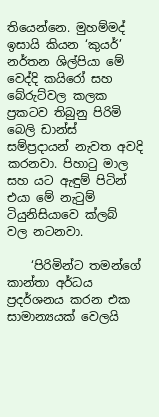තියෙන්නෙ. මුහම්මද් ඉසායි කියන ‘කුයර්’ නර්තන ශිල්පියා මේ වෙද්දි කයිරෝ සහ බේරුට්වල කලක ප්‍රකටව තිබුනු පිරිමි බෙලි ඩාන්ස් සම්ප්‍රදායන් නැවත අවදි කරනවා. පිහාටු මාල සහ යට ඇඳුම් පිටින් එයා මේ නැටුම් ටියුනිසියාවෙ ක්ලබ් වල නටනවා.

    ‘පිරිමින්ට තමන්ගේ කාන්තා අර්ධය ප්‍රදර්ශනය කරන එක සාමාන්‍යයක් වෙලයි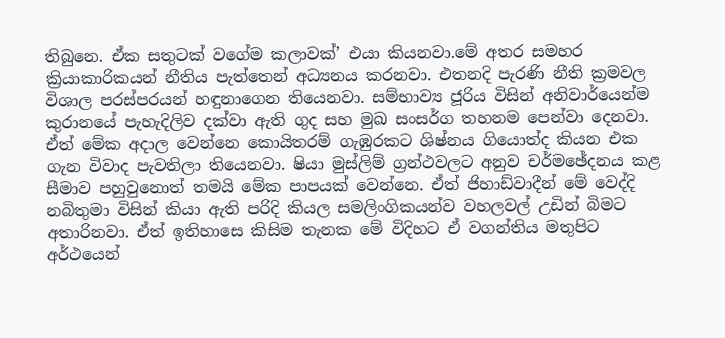තිබුනෙ. ඒක සතුටක් වගේම කලාවක්’ එයා කියනවා.මේ අතර සමහර ක්‍රියාකාරිකයන් නීතිය පැත්තෙන් අධ්‍යනය කරනවා. එතනදි පැරණි නීති ක්‍රමවල විශාල පරස්පරයන් හඳුනාගෙන තියෙනවා. සම්භාව්‍ය ජූරිය විසින් අනිවාර්යෙන්ම කුරානයේ පැහැදිලිව දක්වා ඇති ගුද සහ මුඛ සංසර්ග තහනම පෙන්වා දෙනවා. ඒත් මේක අදාල වෙන්නෙ කොයිතරම් ගැඹුරකට ශිෂ්නය ගියොත්ද කියන එක ගැන විවාද පැවතිලා තියෙනවා. ෂියා මුස්ලිම් ග්‍රන්ථවලට අනුව චර්මඡේදනය කළ සීමාව පහුවුනොත් තමයි මේක පාපයක් වෙන්නෙ. ඒත් ජිහාඩ්වාදීන් මේ වෙද්දි නබිතුමා විසින් කියා ඇති පරිදි කියල සමලිංගිකයන්ව වහලවල් උඩින් බිමට අතාරිනවා. ඒත් ඉතිහාසෙ කිසිම තැනක මේ විදිහට ඒ වගන්තිය මතුපිට අර්ථයෙන්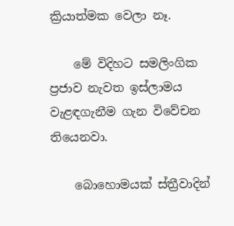ක්‍රියාත්මක වෙලා නෑ.

    මේ විදිහට සමලිංගික ප්‍රජාව නැවත ඉස්ලාමය වැළඳගැනීම ගැන විවේචන තියෙනවා.

    බොහොමයක් ස්ත්‍රීවාදින්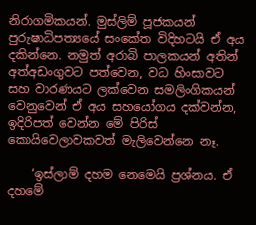නිරාගමිකයන්. මුස්ලිම් පූජකයන් පුරුෂාධිපත්‍යයේ සංකේත විදිහටයි ඒ අය දකින්නෙ. නමුත් අරාබි පාලකයන් අතින් අත්අඩංගුවට පත්වෙන, වධ හිංසාවට සහ වාරණයට ලක්වෙන සමලිංගිකයන් වෙනුවෙන් ඒ අය සහයෝගය දක්වන්න, ඉදිරිපත් වෙන්න මේ පිරිස් කොයිවෙලාවකවත් මැලිවෙන්නෙ නෑ.

    ‘ඉස්ලාම් දහම නෙමෙයි ප්‍රශ්නය. ඒ දහමේ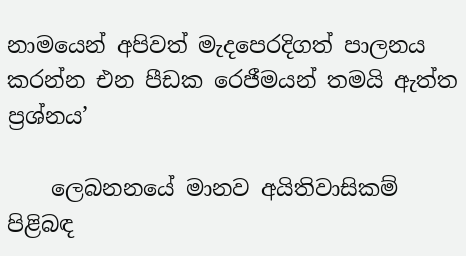නාමයෙන් අපිවත් මැදපෙරදිගත් පාලනය කරන්න එන පීඩක රෙජීමයන් තමයි ඇත්ත ප්‍රශ්නය’

    ලෙබනනයේ මානව අයිතිවාසිකම් පිළිබඳ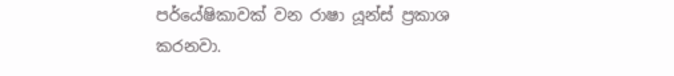පර්යේෂිකාවක් වන රාෂා යූන්ස් ප්‍රකාශ කරනවා.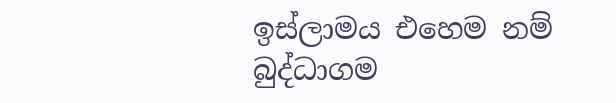ඉස්ලාමය එහෙම නම් බුද්ධාගම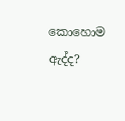කොහොම ඇද්ද?